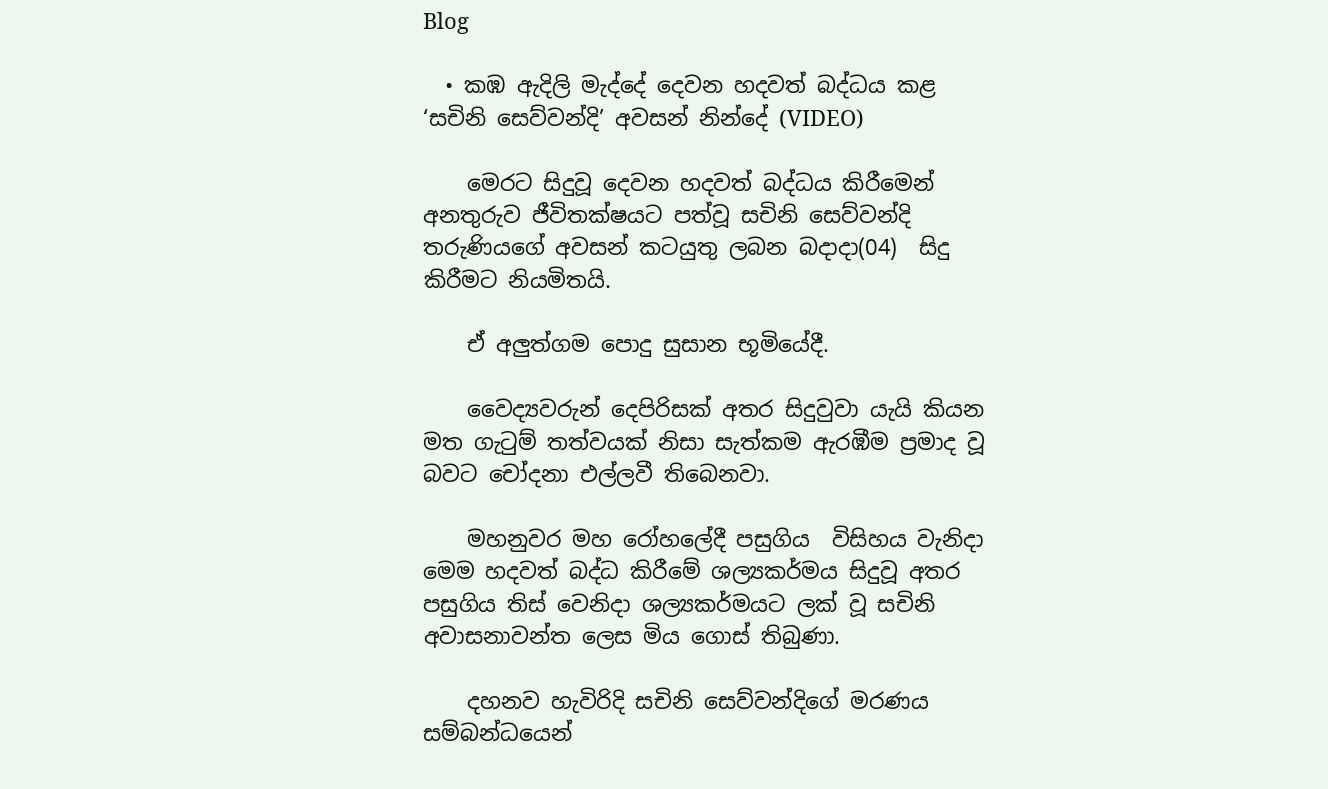Blog

  • කඹ ඇදිලි මැද්දේ දෙවන හදවත් බද්ධය කළ ‘සචිනි සෙව්වන්දි’ අවසන් නින්දේ (VIDEO)

    මෙරට සිදුවූ දෙවන හදවත් බද්ධය කිරීමෙන් අනතුරුව ජීවිතක්ෂයට පත්වූ සචිනි සෙව්වන්දි තරුණියගේ අවසන් කටයුතු ලබන බදාදා(04)  සිදු කිරීමට නියමිතයි.

    ඒ අලුත්ගම පොදු සුසාන භූමියේදී.

    වෛද්‍යවරුන් දෙපිරිසක් අතර සිදුවුවා යැයි කියන මත ගැටුම් තත්වයක් නිසා සැත්කම ඇරඹීම ප්‍රමාද වූ බවට චෝදනා එල්ලවී තිබෙනවා.

    මහනුවර මහ රෝහලේදී පසුගිය  විසිහය වැනිදා මෙම හදවත් බද්ධ කිරීමේ ශල්‍යකර්මය සිදුවූ අතර පසුගිය තිස් වෙනිදා ශල්‍යකර්මයට ලක් වූ සචිනි අවාසනාවන්ත ලෙස මිය ගොස් තිබුණා.

    දහනව හැවිරිදි සචිනි සෙව්වන්දිගේ මරණය සම්බන්ධයෙන්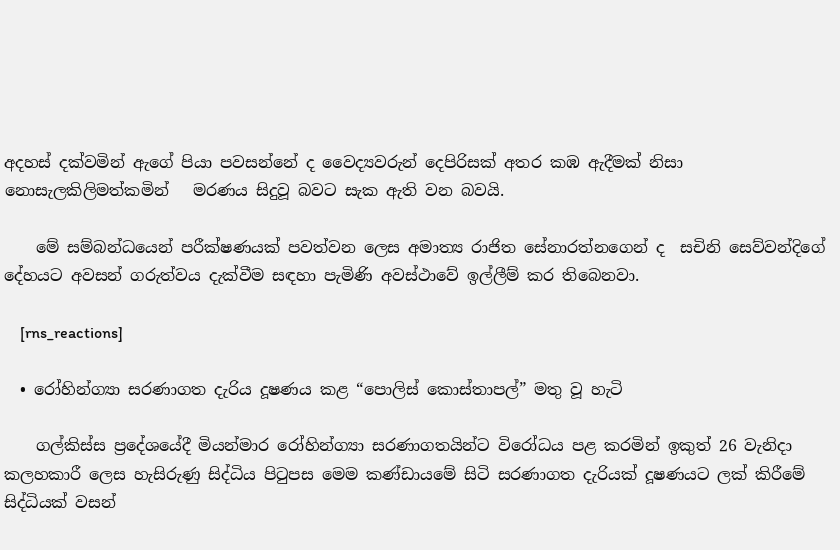අදහස් දක්වමින් ඇගේ පියා පවසන්නේ ද වෛද්‍යවරුන් දෙපිරිසක් අතර කඹ ඇදීමක් නිසා නොසැලකිලිමත්කමින්   මරණය සිදුවූ බවට සැක ඇති වන බවයි.

    මේ සම්බන්ධයෙන් පරීක්ෂණයක් පවත්වන ලෙස අමාත්‍ය රාජිත සේනාරත්නගෙන් ද  සචිනි සෙව්වන්දිගේ දේහයට අවසන් ගරුත්වය දැක්වීම සඳහා පැමිණි අවස්ථාවේ ඉල්ලීම් කර තිබෙනවා.

    [rns_reactions]

  • රෝහින්ග්‍යා සරණාගත දැරිය දූෂණය කළ “පොලිස් කොස්තාපල්” මතු වූ හැටි

    ගල්කිස්ස ප්‍රදේශයේදී මියන්මාර රෝහින්ග්‍යා සරණාගතයින්ට විරෝධය පළ කරමින් ඉකුත් 26 වැනිදා කලහකාරී ලෙස හැසිරුණු සිද්ධිය පිටුපස මෙම කණ්ඩායමේ සිටි සරණාගත දැරියක් දූෂණයට ලක් කිරීමේ සිද්ධියක් වසන්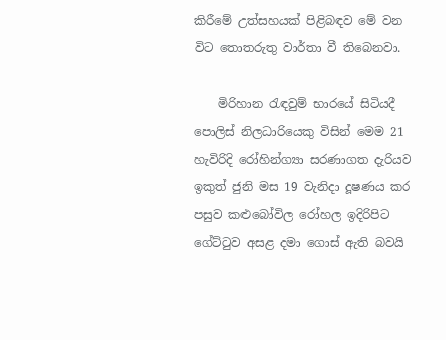කිරීමේ උත්සහයක් පිළිබඳව මේ වන විට තොතරුතු වාර්තා වී තිබෙනවා.

    මිරිහාන රැඳවුම් භාරයේ සිටියදී පොලිස් නිලධාරියෙකු විසින් මෙම 21 හැවිරිදි රෝහින්ග්‍යා සරණාගත දැරියව ඉකුත් ජුනි මස 19 වැනිදා දූෂණය කර පසුව කළුබෝවිල රෝහල ඉදිරිපිට ගේට්ටුව අසළ දමා ගොස් ඇති බවයි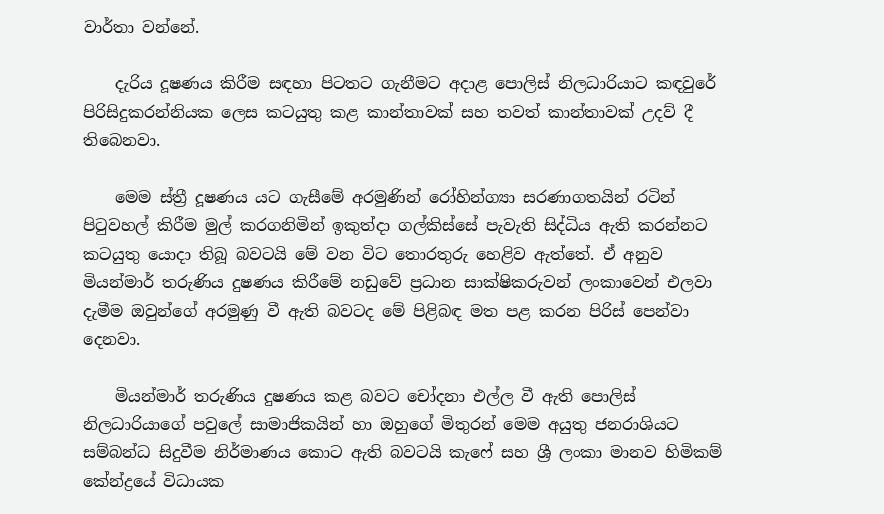වාර්තා වන්නේ.

    දැරිය දූෂණය කිරීම සඳහා පිටතට ගැනීමට අදාළ පොලිස් නිලධාරියාට කඳවුරේ පිරිසිදුකරන්නියක ලෙස කටයුතු කළ කාන්තාවක් සහ තවත් කාන්තාවක් උදව් දී තිබෙනවා.

    මෙම ස්ත්‍රී දූෂණය යට ගැසීමේ අරමුණින් රෝහින්ග්‍යා සරණාගතයින් රටින් පිටුවහල් කිරීම මුල් කරගනිමින් ඉකුත්දා ගල්කිස්සේ පැවැති සිද්ධිය ඇති කරන්නට කටයුතු යොදා තිබූ බවටයි මේ වන විට තොරතුරු හෙළිව ඇත්තේ. ඒ අනුව මියන්මාර් තරුණිය දුෂණය කිරීමේ නඩුවේ ප්‍ර‍ධාන සාක්ෂිකරුවන් ලංකාවෙන් එලවා දැමීම ඔවුන්ගේ අරමුණු වී ඇති බවටද මේ පිළිබඳ මත පළ කරන පිරිස් පෙන්වා දෙනවා.

    මියන්මාර් තරුණිය දුෂණය කළ බවට චෝදනා එල්ල වී ඇති පොලිස් නිලධාරියාගේ පවුලේ සාමාජිකයින් හා ඔහුගේ මිතුරන් මෙම අයුතු ජනරාශියට සම්බන්ධ සිදුවීම නිර්මාණය කොට ඇති බවටයි කැෆේ සහ ශ්‍රී ලංකා මානව හිමිකම් කේන්ද්‍ර‍යේ විධායක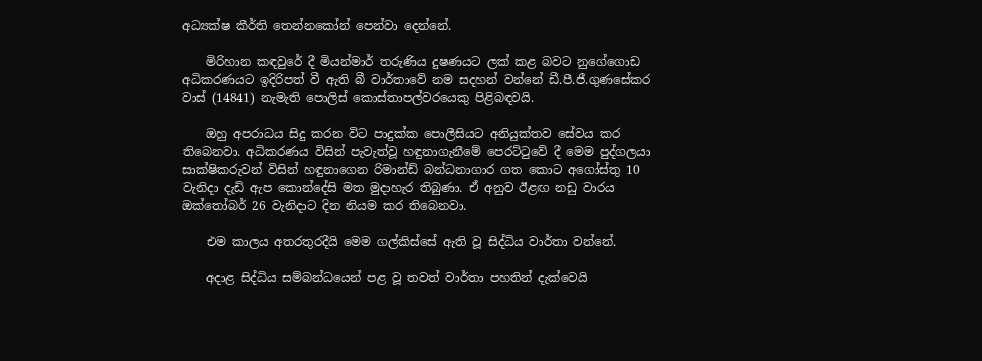අධ්‍යක්ෂ කීර්ති තෙන්නකෝන් පෙන්වා දෙන්නේ.

    මිරිහාන කඳවුරේ දී මියන්මාර් තරුණිය දුෂණයට ලක් කළ බවට නුගේගොඩ අධිකරණයට ඉදිරිපත් වී ඇති බී වාර්තාවේ නම සදහන් වන්නේ ඩී.පී.ජී.ගුණසේකර වාස් (14841) නැමැති පොලිස් කොස්තාපල්වරයෙකු පිළිබඳවයි.

    ඔහු අපරාධය සිදු කරන විට පාදුක්ක පොලීසියට අනියුක්තව සේවය කර තිබෙනවා. අධිකරණය විසින් පැවැත්වූ හඳුනාගැනීමේ පෙරට්ටුවේ දී මෙම පුද්ගලයා සාක්ෂිකරුවන් විසින් හඳුනාගෙන රිමාන්ඩ් බන්ධනාගාර ගත කොට අගෝස්තු 10 වැනිදා දැඩි ඇප කොන්දේසි මත මුදාහැර තිබුණා. ඒ අනුව ඊළඟ නඩු වාරය ඔක්තෝබර් 26 වැනිදාට දින නියම කර තිබෙනවා.

    එම කාලය අතරතුරදීයි මෙම ගල්කිස්සේ ඇති වූ සිද්ධිය වාර්තා වන්නේ.

    අදාළ සිද්ධිය සම්බන්ධයෙන් පළ වූ තවත් වාර්තා පහතින් දැක්වෙයි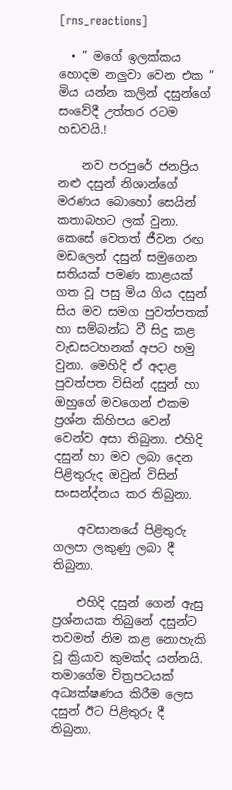[rns_reactions]

  • ” මගේ ඉලක්ක‍ය හොදම නලුවා වෙන එක ” මිය යන්න කලින් දසුන්ගේ සංවේදී උත්තර රටම හඩවයි.!

    නව පරපුරේ ජනප්‍රිය නළු දසුන් නිශාන්ගේ මරණය බොහෝ සෙයින් කතාබහට ලක් වුනා. කෙසේ වෙතත් ජීවන රඟ මඩලෙන් දසුන් සමුගෙන සතියක් පමණ කාළයක් ගත වූ පසු මිය ගිය දසුන් සිය මව සමග පුවත්පතක් හා සම්බන්ධ වී සිදු කළ වැඩසටහනක් අපට හමු වුනා. මෙහිදි ඒ අදාළ පුවත්පත විසින් දසුන් හා ඔහුගේ මවගෙන් එකම ප්‍රශ්න කිහිපය වෙන් වෙන්ව අසා තිබුනා. එහිදි දසුන් හා මව ලබා දෙන පිළිතුරුද ඔවුන් විසින් සංසන්ද්නය කර තිබුනා.

    අවසානයේ පිළිතුරු ගලපා ලකුණු ලබා දී තිබුනා.

    එහිදි දසුන් ගෙන් ඇසු ප්‍රශ්නයක තිබුනේ දසුන්ට තවමත් නිම කළ නොහැකි වූ ක්‍රියාව කුමක්ද යන්නයි. තමාගේම චිත්‍රපටයක් අධ්‍යක්ෂණය කිරීම ලෙස දසුන් ඊට පිළිතුරු දී තිබුනා.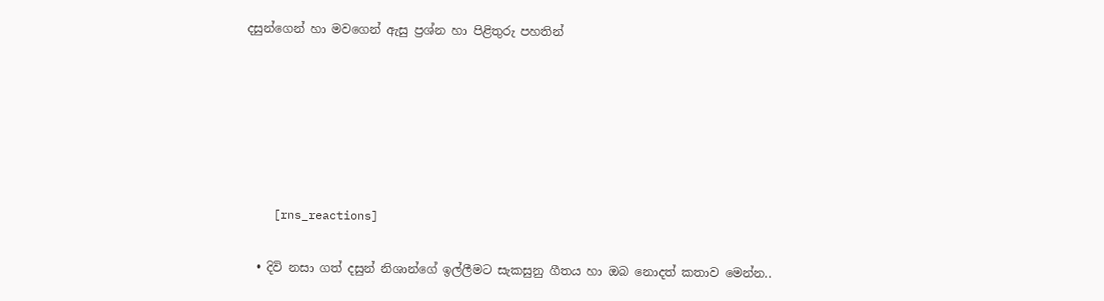දසුන්ගෙන් හා මවගෙන් ඇසු ප්‍රශ්න හා පිළිතුරු පහතින්






    [rns_reactions]

  • දිවි නසා ගත් දසුන් නිශාන්ගේ ඉල්ලීමට සැකසුනු ගීතය හා ඔබ නොදත් කතාව මෙන්න..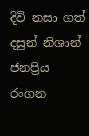දිවි නසා ගත් දසුන් නිශාන් ජනප්‍රිය රංගන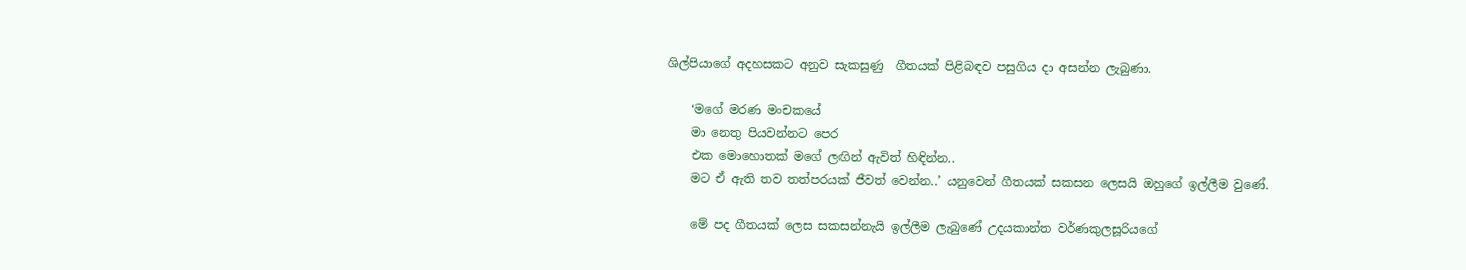ශිල්පියාගේ අදහසකට අනුව සැකසුණු  ගීතයක් පිළිබඳව පසුගිය දා අසන්න ලැබුණා.

    ‘මගේ මරණ මංචකයේ
    මා නෙතු පියවන්නට පෙර
    එක මොහොතක් මගේ ලඟින් ඇවිත් හිඳින්න..
    මට ඒ ඇති තව තත්පරයක් ජීවත් වෙන්න..’ යනුවෙන් ගීතයක් සකසන ලෙසයි ඔහුගේ ඉල්ලීම වුණේ.

    මේ පද ගීතයක් ලෙස සකසන්නැයි ඉල්ලීම ලැබුණේ උදයකාන්ත වර්ණකුලසූරියගේ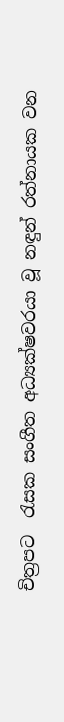චිත්‍රපට  රැසක සංගීත අධ්‍යක්ෂවරයා වූ නඳුන් රත්නායක වන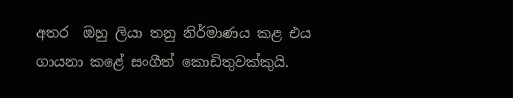අතර  ඔහු ලියා තනු නිර්මාණය කළ එය ගායනා කළේ සංගීත් කොඩිතුවක්කුයි.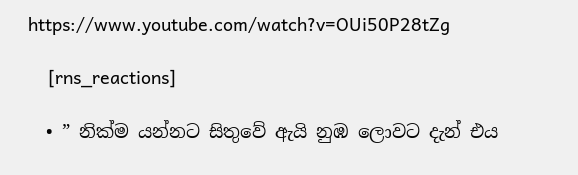https://www.youtube.com/watch?v=OUi50P28tZg

    [rns_reactions]

  • ” නික්ම යන්නට සිතුවේ ඇයි නුඹ ලොවට දැන් එය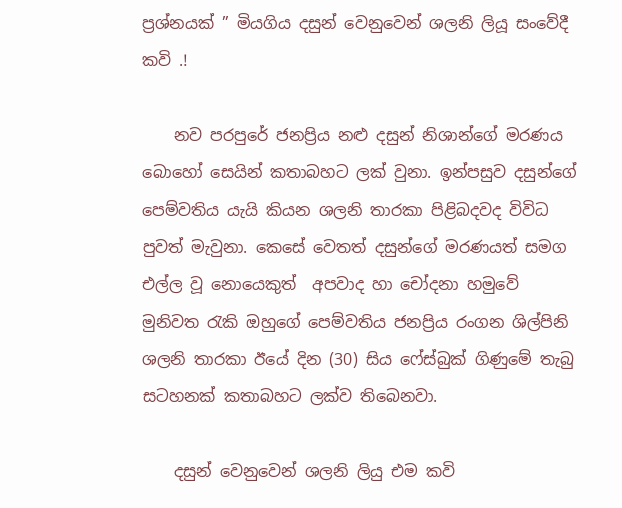ප්‍රශ්නයක් ” මියගිය දසුන් වෙනුවෙන් ශලනි ලියූ සංවේදී කවි .!

    නව පරපුරේ ජනප්‍රිය නළු දසුන් නිශාන්ගේ මරණය බොහෝ සෙයින් කතාබහට ලක් වුනා. ඉන්පසුව දසුන්ගේ පෙම්වතිය යැයි කියන ශලනි තාරකා පිළිබදවද විවිධ පුවත් මැවුනා. කෙසේ වෙතත් දසුන්ගේ මරණයත් සමග එල්ල වූ නො‍යෙකුත්  අපවාද හා චෝදනා හමුවේ මුනිවත රැකි ඔහුගේ පෙම්වතිය ජනප්‍රිය රංගන ශිල්පිනි ශලනි තාරකා ඊයේ දින (30) සිය ෆේස්බුක් ගිණුමේ තැබු සටහනක් කතාබහට ලක්ව තිබෙනවා.

    දසුන් වෙනුවෙන් ශලනි ලියු එම කවි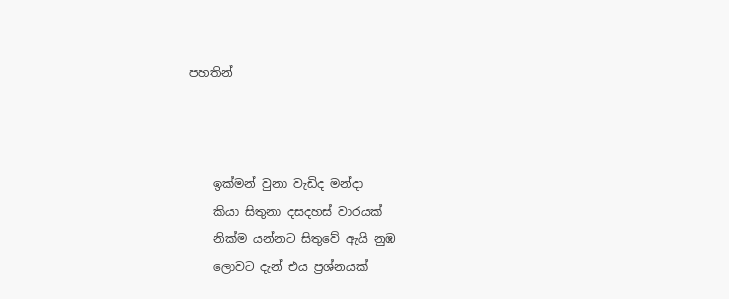පහතින්



    ඉක්මන් වුනා වැඩිද මන්දා
    කියා සිතුනා දසදහස් වාරයක්
    නික්ම යන්නට සිතුවේ ඇයි නුඹ
    ලොවට දැන් එය ප්‍රශ්නයක්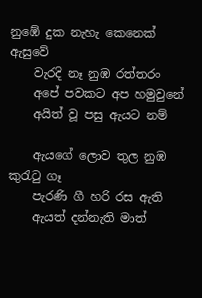නුඹේ දුක නැහැ කෙනෙක් ඇසුවේ
    වැරදි නෑ නුඹ රත්තරං
    අපේ පවකට අප හමුවුනේ
    අයිත් වූ පසු ඇයට නම්

    ඇයගේ ලොව තුල නුඹ කුරැටු ගෑ
    පැරණි ගී හරි රස ඇති
    ඇයත් දන්නැති මාත්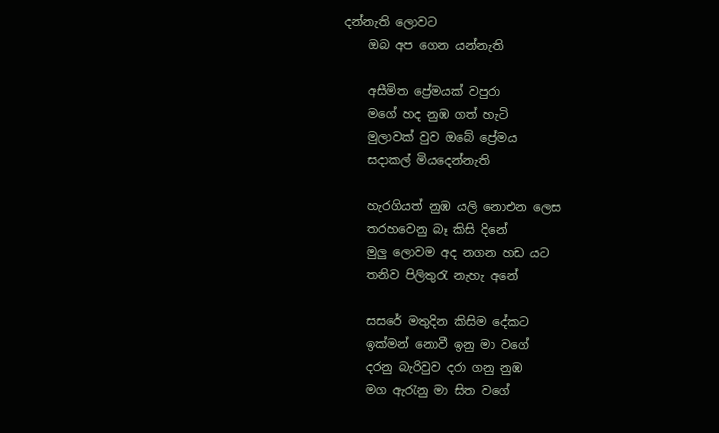දන්නැති ලොවට
    ඔබ අප ගෙන යන්නැති

    අසීමිත ප්‍රේමයක් වපුරා
    මගේ හද නුඹ ගත් හැටි
    මුලාවක් වුව ඔබේ ප්‍රේමය
    සදාකල් මියදෙන්නැති

    හැරගියත් නුඹ යලි නොඑන ලෙස
    තරහවෙනු බෑ කිසි දිනේ
    මුලු ලොවම අද නගන හඩ යට
    තනිව පිලිතුරැ නැහැ අනේ

    සසරේ මතුදින කිසිම දේකට
    ඉක්මන් නොවී ඉනු මා වගේ
    දරනු බැරිවුව දරා ගනු නුඹ
    මග ඇරැනු මා සිත වගේ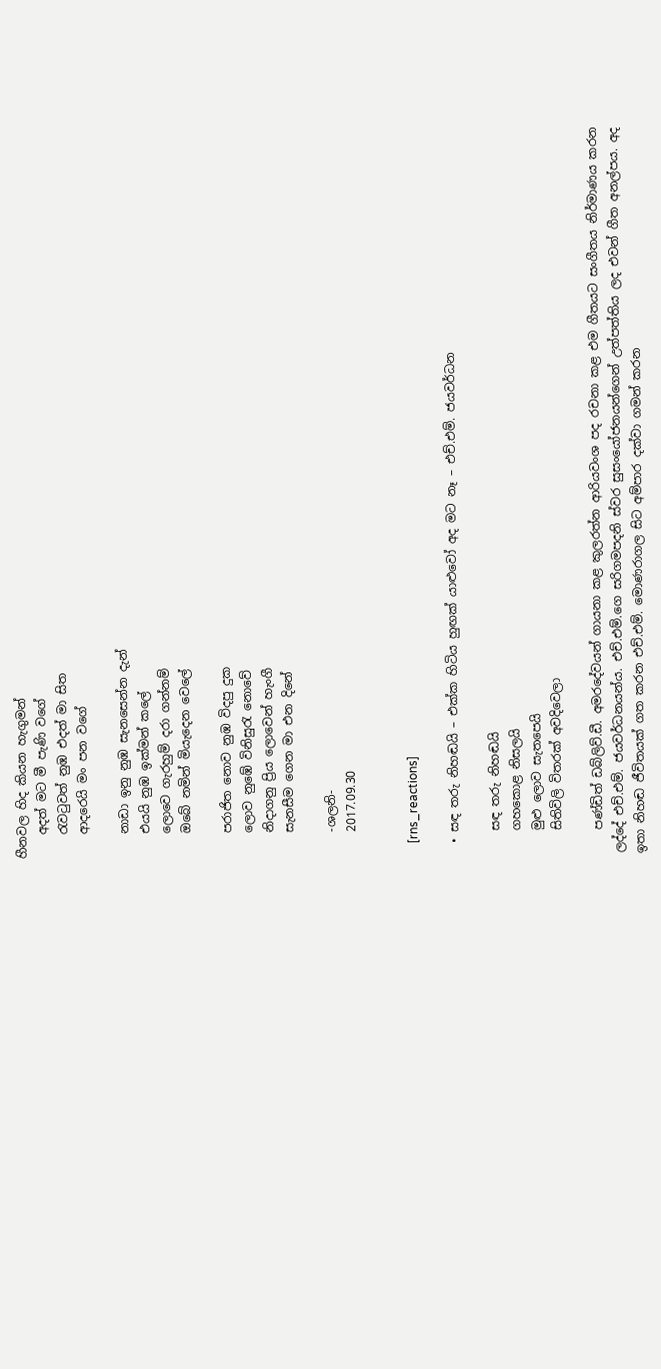හීනවල හිද කියන හැගුමන්
    අදත් මට මී පැණි වගේ
    රැවටුවත් නුඹ එදත් මා සිත
    ආදරෙයි මං පන වගේ

    නාඩා ඉනු නුඹ සැනසෙන්න දැන්
    එයයි නුඹ ඉක්මන් කලේ
    ලොවෙ ගැරහුම් දරා ගන්නම්
    ඔබේ නමින් මියැදෙන වෙලේ

    පරාජිත නොව නුඹ විදපු දුක
    ලොව නුඹේ විනිසුරැ නොවේ
    නිදාගනු ප්‍රිය ලොවෙන් හැංගී
    සැනසීම ගෙන මා එන දිනේ

    -ශලනි-
    2017.09.30


    [rns_reactions]

  • සඳ තරු නිහඬයි – එක්ක හිටිය හුඟක් යාළුවෝ අද මට නෑ – එච්.එම්. ජයවර්ධන

    සඳ තරු නිහඬයි
    ගහකොළ නිසලයි
    මුළු ලොව සැතපෙයි
    සිතිවිලි විතරක් අවදිවෙලා

    පණ්ඩිත් ඩබ්ලිව්.ඩී. අමරදේවයන් ගායනා කළ කුලරත්න ආරියවංශ පද රචනා කළ එම ගීතයට සංගීතය නිර්මාණය කරන ලද්දේ එච්.එම්. ජයවර්ධනයන්ය. එච්.එම්.ගෙ සරිගමපදනි ස්වර සුසංයෝජනයන්ගෙන් උත්පත්තිය ලද එවන් ගීත අනල්පය. අද ඉතා නිහඬ ජීවිතයක් ගත කරන එච්.එම්. මොණරාගල සිට අම්පාර දක්වා ගමන් කරන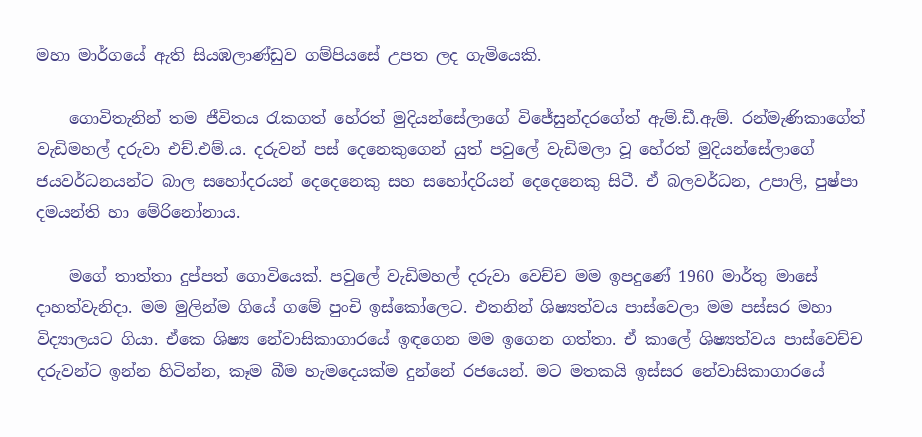මහා මාර්ගයේ ඇති සියඹලාණ්ඩුව ගම්පියසේ උපත ලද ගැමියෙකි.

    ගොවිතැනින් තම ජීවිතය රැකගත් හේරත් මුදියන්සේලාගේ විජේසුන්දරගේත් ඇම්.ඩී.ඇම්. රන්මැණිකාගේත් වැඩිමහල් දරුවා එච්.එම්.ය. දරුවන් පස් දෙනෙකුගෙන් යුත් පවුලේ වැඩිමලා වූ හේරත් මුදියන්සේලාගේ ජයවර්ධනයන්ට බාල සහෝදරයන් දෙදෙනෙකු සහ සහෝදරියන් දෙදෙනෙකු සිටී. ඒ බලවර්ධන, උපාලි, පුෂ්පා දමයන්ති හා මේරිනෝනාය.

    මගේ තාත්තා දුප්පත් ගොවියෙක්. පවුලේ වැඩිමහල් දරුවා වෙච්ච මම ඉපදුණේ 1960 මාර්තු මාසේ දාහත්වැනිදා. මම මුලින්ම ගියේ ගමේ පුංචි ඉස්කෝලෙට. එතනින් ශිෂ්‍යත්වය පාස්වෙලා මම පස්සර මහා විද්‍යාලයට ගියා. ඒකෙ ශිෂ්‍ය නේවාසිකාගාරයේ ඉඳගෙන මම ඉගෙන ගත්තා. ඒ කාලේ ශිෂ්‍යත්වය පාස්වෙච්ච දරුවන්ට ඉන්න හිටින්න, කෑම බීම හැමදෙයක්ම දුන්නේ රජයෙන්. මට මතකයි ඉස්සර නේවාසිකාගාරයේ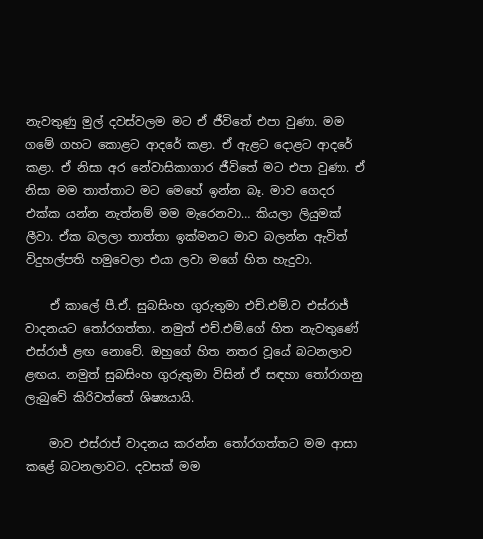නැවතුණු මුල් දවස්වලම මට ඒ ජීවිතේ එපා වුණා. මම ගමේ ගහට කොළට ආදරේ කළා. ඒ ඇළට දොළට ආදරේ කළා. ඒ නිසා අර නේවාසිකාගාර ජීවිතේ මට එපා වුණා. ඒ නිසා මම තාත්තාට මට මෙහේ ඉන්න බෑ. මාව ගෙදර එක්ක යන්න නැත්නම් මම මැරෙනවා… කියලා ලියුමක් ලීවා. ඒක බලලා තාත්තා ඉක්මනට මාව බලන්න ඇවිත් විදුහල්පති හමුවෙලා එයා ලවා මගේ හිත හැදුවා.

    ඒ කාලේ පී.ඒ. සුබසිංහ ගුරුතුමා එච්.එම්.ව එස්රාජ් වාදනයට තෝරගත්තා. නමුත් එච්.එම්.ගේ හිත නැවතුණේ එස්රාජ් ළඟ නොවේ. ඔහුගේ හිත නතර වූයේ බටනලාව ළඟය. නමුත් සුබසිංහ ගුරුතුමා විසින් ඒ සඳහා තෝරාගනු ලැබුවේ කිරිවත්තේ ශිෂ්‍යයායි.

    මාව එස්රාප් වාදනය කරන්න තෝරගත්තට මම ආසා කළේ බටනලාවට. දවසක් මම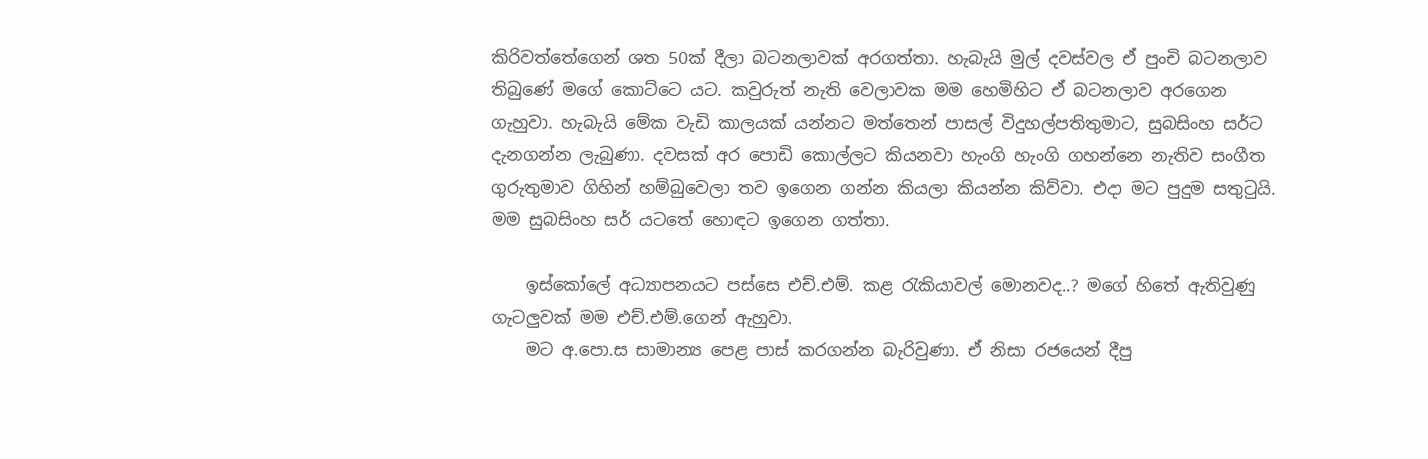කිරිවත්තේගෙන් ශත 50ක් දීලා බටනලාවක් අරගත්තා. හැබැයි මුල් දවස්වල ඒ පුංචි බටනලාව තිබුණේ මගේ කොට්ටෙ යට. කවුරුත් නැති වෙලාවක මම හෙමිහිට ඒ බටනලාව අරගෙන ගැහුවා. හැබැයි මේක වැඩි කාලයක් යන්නට මත්තෙන් පාසල් විදුහල්පතිතුමාට, සුබසිංහ සර්ට දැනගන්න ලැබුණා. දවසක් අර පොඩි කොල්ලට කියනවා හැංගි හැංගි ගහන්නෙ නැතිව සංගීත ගුරුතුමාව ගිහින් හම්බුවෙලා තව ඉගෙන ගන්න කියලා කියන්න කිව්වා. එදා මට පුදුම සතුටුයි. මම සුබසිංහ සර් යටතේ හොඳට ඉගෙන ගත්තා.

    ඉස්කෝලේ අධ්‍යාපනයට පස්සෙ එච්.එම්. කළ රැකියාවල් මොනවද..? මගේ හිතේ ඇතිවුණු ගැටලුවක් මම එච්.එම්.ගෙන් ඇහුවා.
    මට අ.පො.ස සාමාන්‍ය පෙළ පාස් කරගන්න බැරිවුණා. ඒ නිසා රජයෙන් දීපු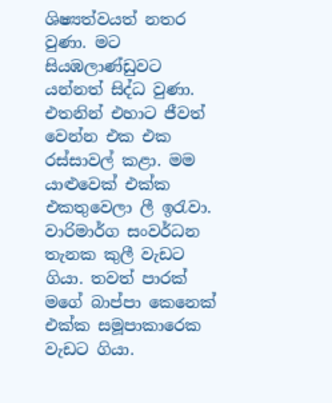ශිෂ්‍යත්වයත් නතර වුණා. මට සියඹලාණ්ඩුවට යන්නත් සිද්ධ වුණා. එතනින් එහාට ජීවත් වෙන්න එක එක රස්සාවල් කළා. මම යාළුවෙක් එක්ක එකතුවෙලා ලී ඉරැවා. වාරිමාර්ග සංවර්ධන තැනක කුලී වැඩට ගියා. තවත් පාරක් මගේ බාප්පා කෙනෙක් එක්ක සමූපාකාරෙක වැඩට ගියා.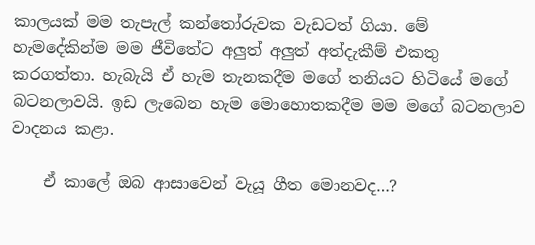කාලයක් මම තැපැල් කන්තෝරුවක වැඩටත් ගියා. මේ හැමදේකින්ම මම ජීවිතේට අලුත් අලුත් අත්දැකීම් එකතු කරගත්තා. හැබැයි ඒ හැම තැනකදීම මගේ තනියට හිටියේ මගේ බටනලාවයි. ඉඩ ලැබෙන හැම මොහොතකදීම මම මගේ බටනලාව වාදනය කළා.

    ඒ කාලේ ඔබ ආසාවෙන් වැයූ ගීත මොනවද…?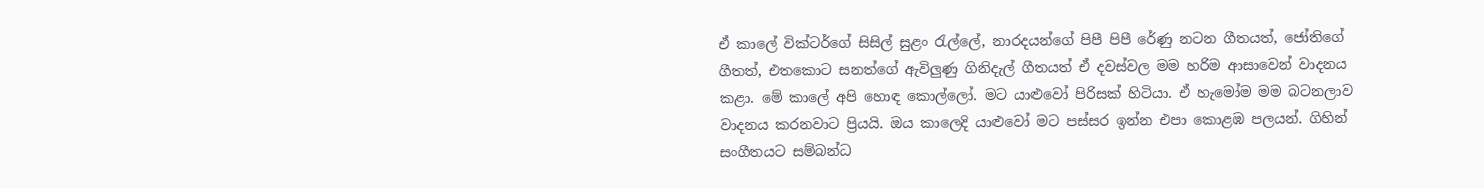ඒ කාලේ වික්ටර්ගේ සිසිල් සුළං රැල්ලේ, නාරදයන්ගේ පිපී පිපී රේණු නටන ගීතයත්, ජෝතිගේ ගීතත්, එතකොට සනත්ගේ ඇවිලුණු ගිනිදැල් ගීතයත් ඒ දවස්වල මම හරිම ආසාවෙන් වාදනය කළා. මේ කාලේ අපි හොඳ කොල්ලෝ. මට යාළුවෝ පිරිසක් හිටියා. ඒ හැමෝම මම බටනලාව වාදනය කරනවාට ප්‍රියයි. ඔය කාලෙදි යාළුවෝ මට පස්සර ඉන්න එපා කොළඹ පලයන්. ගිහින් සංගීතයට සම්බන්ධ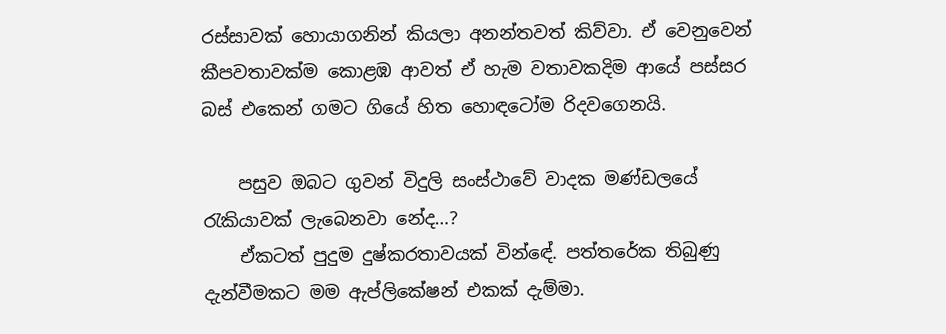රස්සාවක් හොයාගනින් කියලා අනන්තවත් කිව්වා. ඒ වෙනුවෙන් කීපවතාවක්ම කොළඹ ආවත් ඒ හැම වතාවකදිම ආයේ පස්සර බස් එකෙන් ගමට ගියේ හිත හොඳටෝම රිදවගෙනයි.

    පසුව ඔබට ගුවන් විදුලි සංස්ථාවේ වාදක මණ්ඩලයේ රැකියාවක් ලැබෙනවා නේද…?
    ඒකටත් පුදුම දුෂ්කරතාවයක් වින්ඳේ. පත්තරේක තිබුණු දැන්වීමකට මම ඇප්ලිකේෂන් එකක් දැම්මා.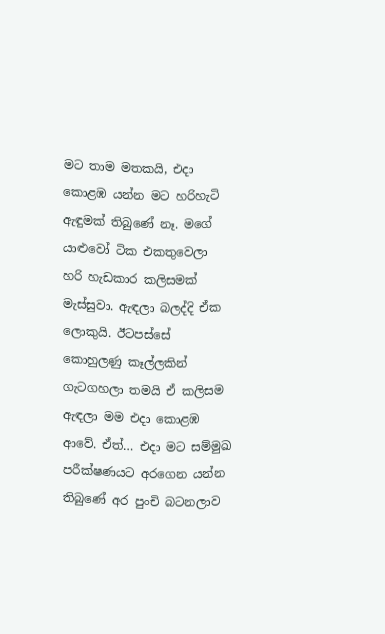මට තාම මතකයි, එදා කොළඹ යන්න මට හරිහැටි ඇඳුමක් තිබුණේ නෑ. මගේ යාළුවෝ ටික එකතුවෙලා හරි හැඩකාර කලිසමක් මැස්සුවා. ඇඳලා බලද්දි ඒක ලොකුයි. ඊටපස්සේ කොහුලණු කෑල්ලකින් ගැටගහලා තමයි ඒ කලිසම ඇඳලා මම එදා කොළඹ ආවේ. ඒත්… එදා මට සම්මුඛ පරීක්ෂණයට අරගෙන යන්න තිබුණේ අර පුංචි බටනලාව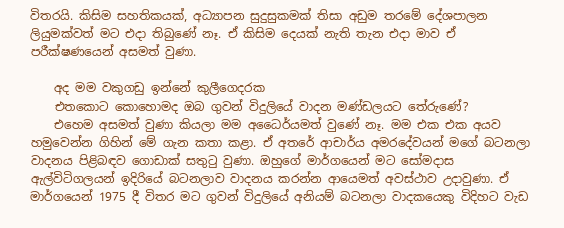විතරයි. කිසිම සහතිකයක්, අධ්‍යාපන සුදුසුකමක් තිසා අඩුම තරමේ දේශපාලන ලියුමක්වත් මට එදා තිබුණේ නෑ. ඒ කිසිම දෙයක් නැති තැන එදා මාව ඒ පරීක්ෂණයෙන් අසමත් වුණා.

    අද මම වකුගඩු ඉන්නේ කුලීගෙදරක
    එතකොට කොහොමද ඔබ ගුවන් විදුලියේ වාදන මණ්ඩලයට තේරුණේ?
    එහෙම අසමත් වුණා කියලා මම අධෛර්යමත් වුණේ නෑ. මම එක එක අයව හමුවෙන්න ගිහින් මේ ගැන කතා කළා. ඒ අතරේ ආචාර්ය අමරදේවයන් මගේ බටනලා වාදනය පිළිබඳව ගොඩාක් සතුටු වුණා. ඔහුගේ මාර්ගයෙන් මට සෝමදාස ඇල්විටිගලයන් ඉදිරියේ බටනලාව වාදනය කරන්න ආයෙමත් අවස්ථාව උදාවුණා. ඒ මාර්ගයෙන් 1975 දී විතර මට ගුවන් විදුලියේ අනියම් බටනලා වාදකයෙකු විදිහට වැඩ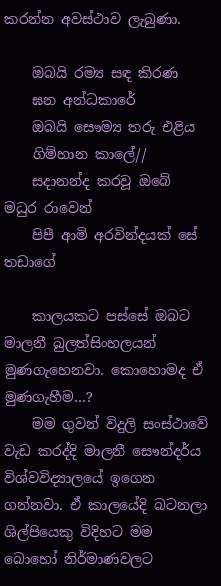කරන්න අවස්ථාව ලැබුණා.

    ඔබයි රම්‍ය සඳ කිරණ
    ඝන අන්ධකාරේ
    ඔබයි සෞම්‍ය තරු එළිය
    ගිම්හාන කාලේ//
    සදානන්ද කරවූ ඔබේ මධුර රාවෙන්
    පිපී ආමි අරවින්දයක් සේ තඩාගේ

    කාලයකට පස්සේ ඔබට මාලනී බුලත්සිංහලයන් මුණගැහෙනවා. කොහොමද ඒ මුණගැහීම…?
    මම ගුවන් විදුලි සංස්ථාවේ වැඩ කරද්දි මාලනී සෞන්දර්ය විශ්වවිද්‍යාලයේ ඉගෙන ගන්නවා. ඒ කාලයේදි බටනලා ශිල්පියෙකු විදිහට මම බොහෝ නිර්මාණවලට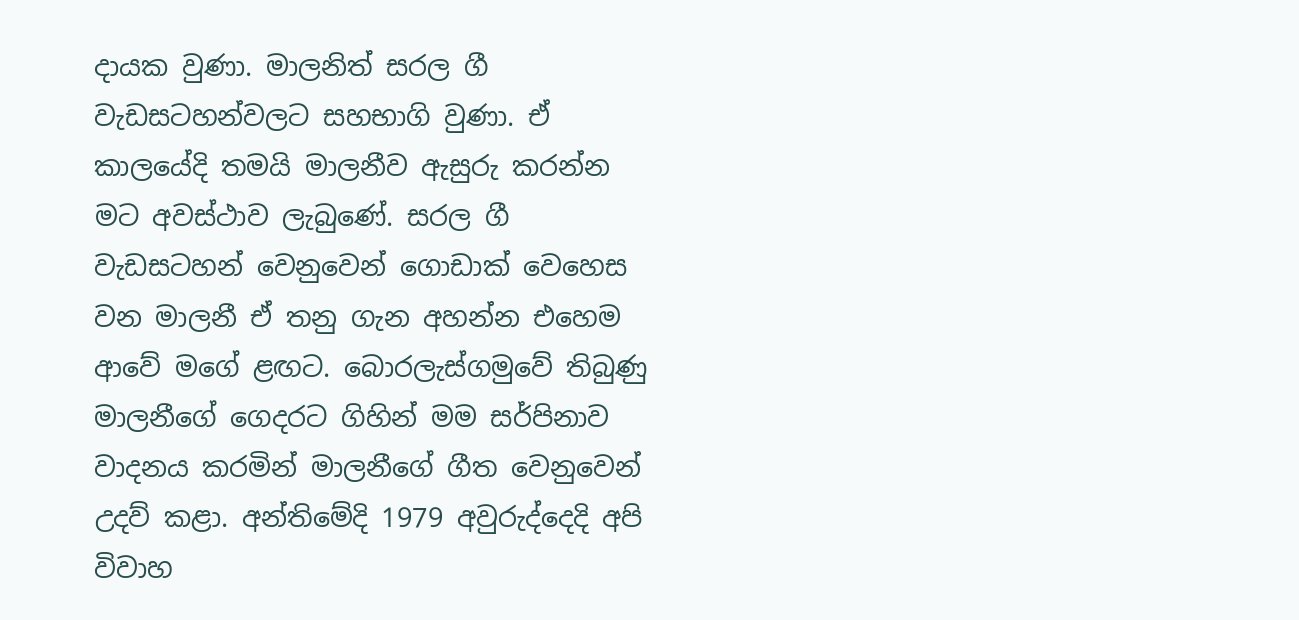දායක වුණා. මාලනිත් සරල ගී වැඩසටහන්වලට සහභාගි වුණා. ඒ කාලයේදි තමයි මාලනීව ඇසුරු කරන්න මට අවස්ථාව ලැබුණේ. සරල ගී වැඩසටහන් වෙනුවෙන් ගොඩාක් වෙහෙස වන මාලනී ඒ තනු ගැන අහන්න එහෙම ආවේ මගේ ළඟට. බොරලැස්ගමුවේ තිබුණු මාලනීගේ ගෙදරට ගිහින් මම සර්පිනාව වාදනය කරමින් මාලනීගේ ගීත වෙනුවෙන් උදව් කළා. අන්තිමේදි 1979 අවුරුද්දෙදි අපි විවාහ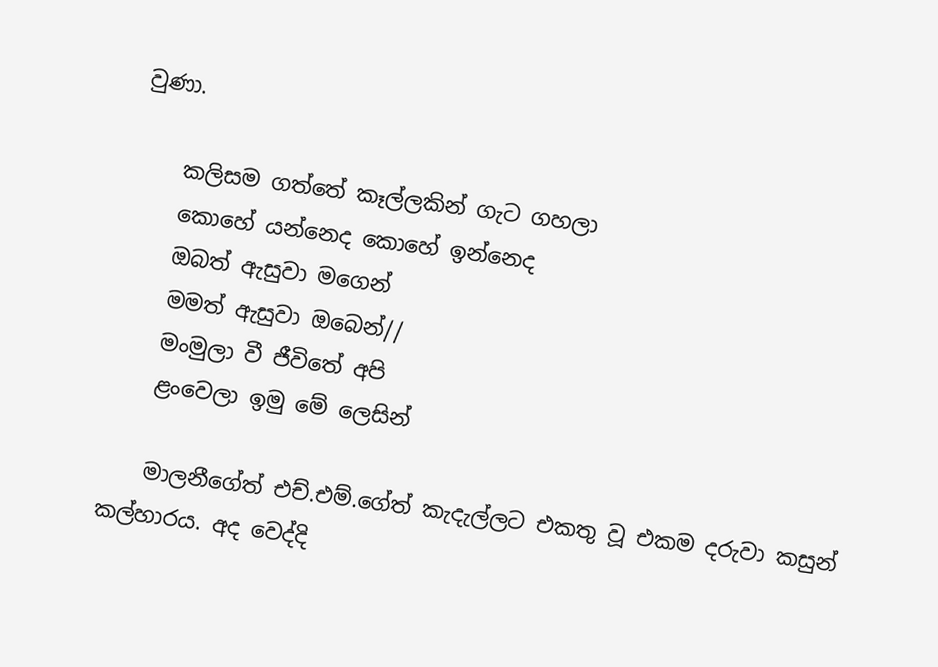වුණා.

    කලිසම ගත්තේ කෑල්ලකින් ගැට ගහලා
    කොහේ යන්නෙද කොහේ ඉන්නෙද
    ඔබත් ඇසුවා මගෙන්
    මමත් ඇසුවා ඔබෙන්//
    මංමුලා වී ජීවිතේ අපි
    ළංවෙලා ඉමු මේ ලෙසින්

    මාලනීගේත් එච්.එම්.ගේත් කැදැල්ලට එකතු වූ එකම දරුවා කසුන් කල්හාරය. අද වෙද්දි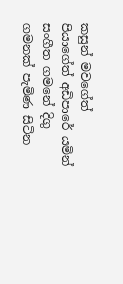කසුන් මවගේත් පියාගේත් අඩිපාරේ යමින් සංගීත ගමනේ දිගු ගමනක් පැමිණ සිටින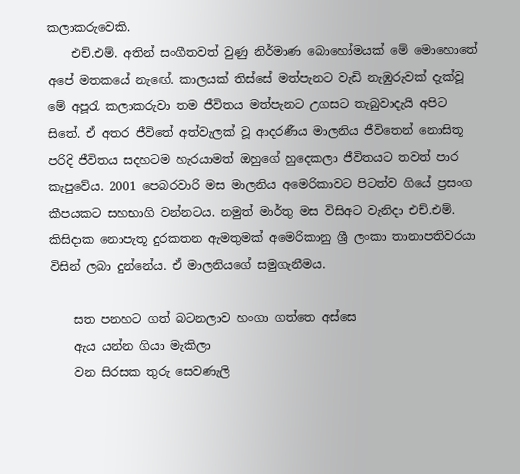කලාකරුවෙකි.
    එච්.එම්. අතින් සංගීතවත් වුණු නිර්මාණ බොහෝමයක් මේ මොහොතේ අපේ මතකයේ නැඟේ. කාලයක් තිස්සේ මත්පැනට වැඩි නැඹුරුවක් දැක්වූ මේ අපූරැ කලාකරුවා තම ජීවිතය මත්පැනට උගසට තැබුවාදැයි අපිට සිතේ. ඒ අතර ජීවිතේ අත්වැලක් වූ ආදරණීය මාලනිය ජීවිතෙන් නොසිතූ පරිදි ජීවිතය සදහටම හැරයාමත් ඔහුගේ හුදෙකලා ජීවිතයට තවත් පාර කැපුවේය. 2001 පෙබරවාරි මස මාලනිය අමෙරිකාවට පිටත්ව ගියේ ප්‍රසංග කීපයකට සහභාගි වන්නටය. නමුත් මාර්තු මස විසිඅට වැනිදා එච්.එම්. කිසිදාක නොපැතූ දුරකතන ඇමතුමක් අමෙරිකානු ශ්‍රී ලංකා තානාපතිවරයා විසින් ලබා දුන්නේය. ඒ මාලනියගේ සමුගැනීමය.

    සත පනහට ගත් බටනලාව හංගා ගත්තෙ අස්සෙ
    ඇය යන්න ගියා මැකිලා
    වන සිරසක තුරු සෙවණැලි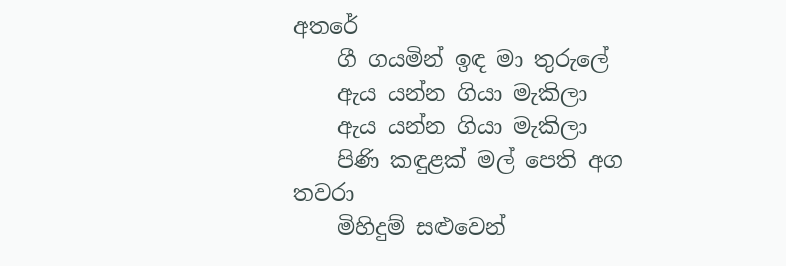අතරේ
    ගී ගයමින් ඉඳ මා තුරුලේ
    ඇය යන්න ගියා මැකිලා
    ඇය යන්න ගියා මැකිලා
    පිණි කඳුළක් මල් පෙති අග තවරා
    මිහිදුම් සළුවෙන්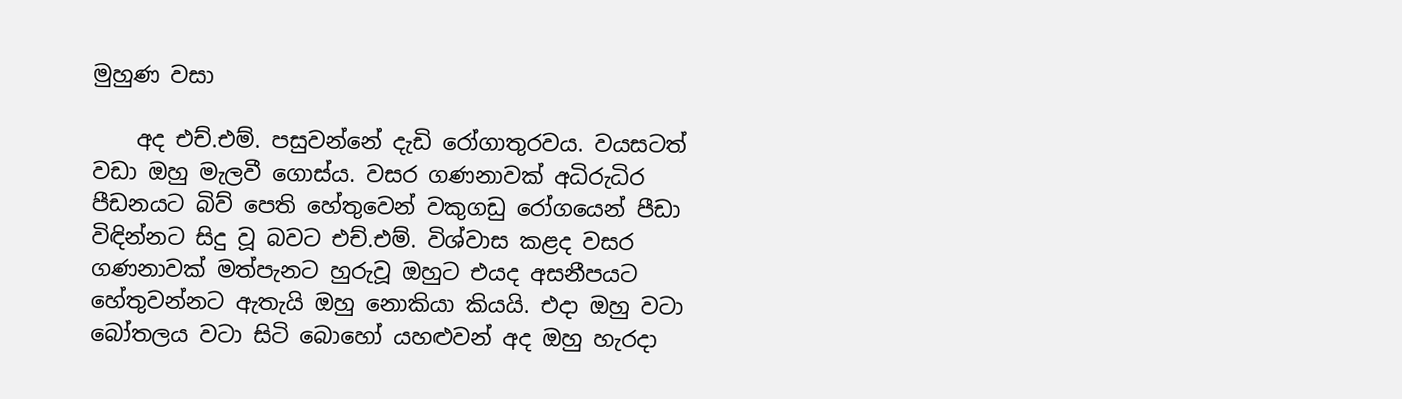මුහුණ වසා

    අද එච්.එම්. පසුවන්නේ දැඩි රෝගාතුරවය. වයසටත් වඩා ඔහු මැලවී ගොස්ය. වසර ගණනාවක් අධිරුධිර පීඩනයට බිව් පෙති හේතුවෙන් වකුගඩු රෝගයෙන් පීඩා විඳින්නට සිදු වූ බවට එච්.එම්. විශ්වාස කළද වසර ගණනාවක් මත්පැනට හුරුවූ ඔහුට එයද අසනීපයට හේතුවන්නට ඇතැයි ඔහු නොකියා කියයි. එදා ඔහු වටා බෝතලය වටා සිටි බොහෝ යහළුවන් අද ඔහු හැරදා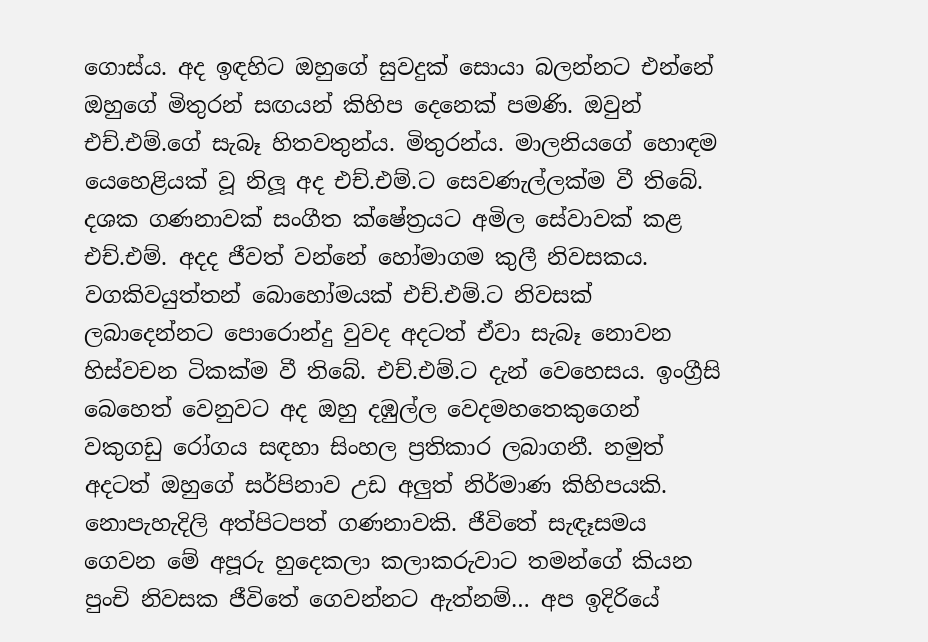ගොස්ය. අද ඉඳහිට ඔහුගේ සුවදුක් සොයා බලන්නට එන්නේ ඔහුගේ මිතුරන් සඟයන් කිහිප දෙනෙක් පමණි. ඔවුන් එච්.එම්.ගේ සැබෑ හිතවතුන්ය. මිතුරන්ය. මාලනියගේ හොඳම යෙහෙළියක් වූ නිලූ අද එච්.එම්.ට සෙවණැල්ලක්ම වී තිබේ. දශක ගණනාවක් සංගීත ක්ෂේත්‍රයට අමිල සේවාවක් කළ එච්.එම්. අදද ජීවත් වන්නේ හෝමාගම කුලී නිවසකය. වගකිවයුත්තන් බොහෝමයක් එච්.එම්.ට නිවසක් ලබාදෙන්නට පොරොන්දු වුවද අදටත් ඒවා සැබෑ නොවන හිස්වචන ටිකක්ම වී තිබේ. එච්.එම්.ට දැන් වෙහෙසය. ඉංග්‍රීසි බෙහෙත් වෙනුවට අද ඔහු දඹුල්ල වෙදමහතෙකුගෙන් වකුගඩු රෝගය සඳහා සිංහල ප්‍රතිකාර ලබාගනී. නමුත් අදටත් ඔහුගේ සර්පිනාව උඩ අලුත් නිර්මාණ කිහිපයකි. නොපැහැදිලි අත්පිටපත් ගණනාවකි. ජීවිතේ සැඳෑසමය ගෙවන මේ අපූරු හුදෙකලා කලාකරුවාට තමන්ගේ කියන පුංචි නිවසක ජීවිතේ ගෙවන්නට ඇත්නම්… අප ඉදිරියේ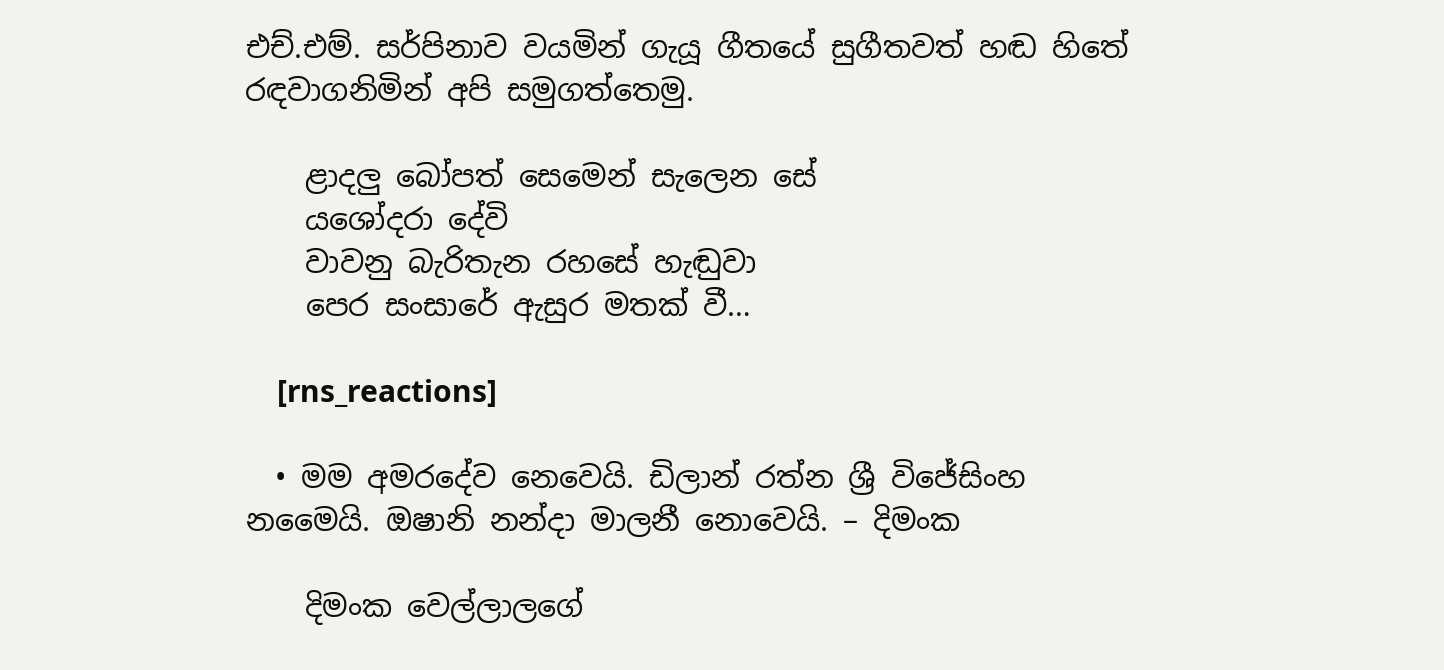එච්.එම්. සර්පිනාව වයමින් ගැයූ ගීතයේ සුගීතවත් හඬ හිතේ රඳවාගනිමින් අපි සමුගත්තෙමු.

    ළාදලු බෝපත් සෙමෙන් සැලෙන සේ
    යශෝදරා දේවි
    වාවනු බැරිතැන රහසේ හැඬුවා
    පෙර සංසාරේ ඇසුර මතක් වී…

    [rns_reactions]

  • මම අමරදේව ‍නෙවෙයි. ඩිලාන් රත්න ශ්‍රී විජේසිංහ නමෛයි. ඔෂානි නන්දා මාලනී නොවෙයි. – දිමංක

    දිමංක වෙල්ලාලගේ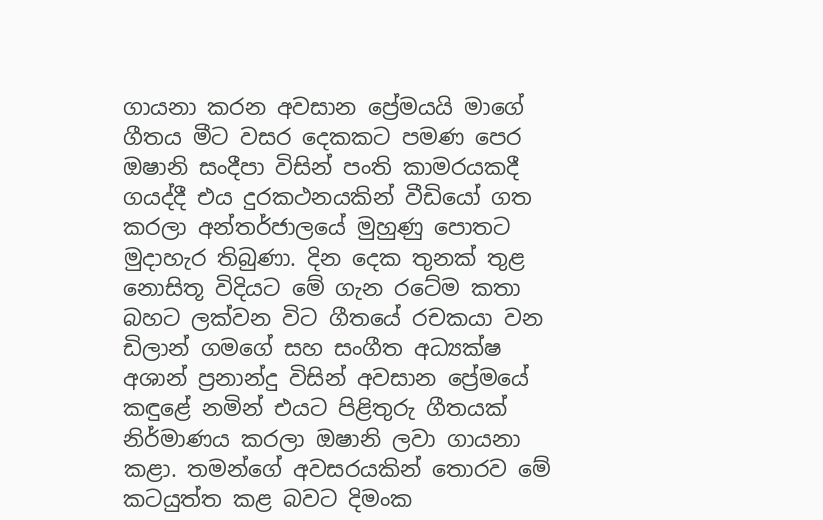ගායනා කරන අවසාන ප්‍රේමයයි මාගේ ගීතය මීට වසර දෙකකට පමණ පෙර ඔෂානි සංදීපා විසින් පංති කාමරයකදී ගයද්දී එය දුරකථනයකින් වීඩියෝ ගත කරලා අන්තර්ජාලයේ මුහුණු ‍පොතට මුදාහැර තිබුණා. දින දෙක තුනක් තුළ නොසිතූ විදියට මේ ගැන රටේම කතා බහට ලක්වන විට ගීතයේ රචකයා වන ඩිලාන් ගමගේ සහ සංගීත අධ්‍යක්ෂ අශාන් ප්‍රනාන්දු විසින් අවසාන ප්‍රේමයේ කඳුළේ නමින් එයට පිළිතුරු ගීතයක් නිර්මාණය කරලා ඔෂානි ලවා ගායනා කළා. තමන්ගේ අවසරයකින් තොරව මේ කටයුත්ත කළ බවට දිමංක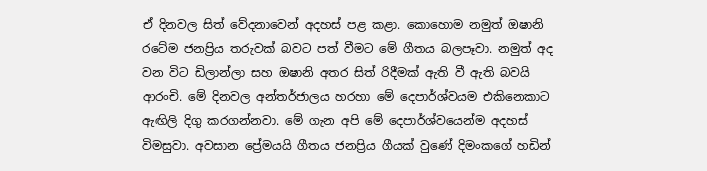ඒ දිනවල සිත් වේදනාවෙන් අදහස් පළ කළා. කොහොම නමුත් ඔෂානි රටේම ජනප්‍රිය තරුවක් බවට පත් වීමට මේ ගීතය බලපෑවා. නමුත් අද වන විට ඩිලාන්ලා සහ ඔෂානි අතර සිත් රිදීමක් ඇති වී ඇති බවයි ආරංචි. මේ දිනවල අන්තර්ජාලය හරහා මේ දෙපාර්ශ්වයම එකිනෙකාට ඇඟිලි දිගු කරගන්නවා. මේ ගැන අපි මේ දෙපාර්ශ්වයෙන්ම අදහස් විමසුවා. අවසාන ප්‍රේමයයි ගීතය ජනප්‍රිය ගීයක් වුණේ දිමංකගේ හඩින්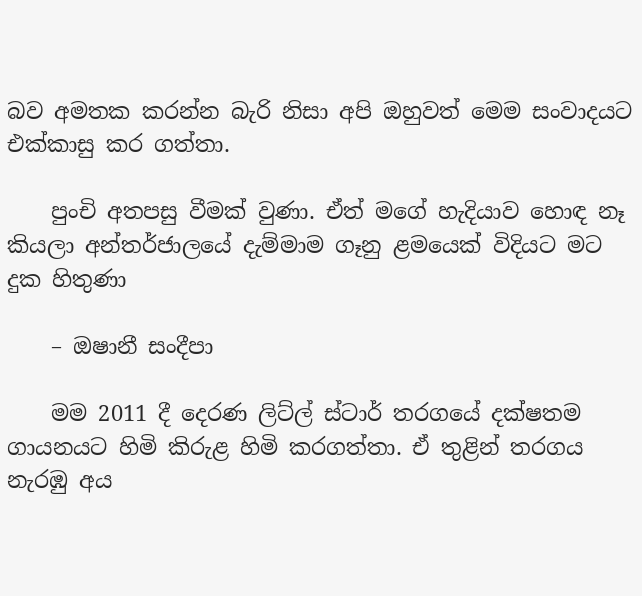බව අමතක කරන්න බැරි නිසා අපි ඔහුවත් මෙම සංවාදයට එක්කාසු කර ගත්තා.

    පුංචි අතපසු වීමක් වුණා. ඒත් මගේ හැදියාව හොඳ නෑ කියලා අන්තර්ජාලයේ දැම්මාම ගෑනු ළමයෙක් විදියට මට දුක හිතුණා

    – ඔෂානී සංදීපා

    මම 2011 දී දෙරණ ලිට්ල් ස්ටාර් තරගයේ දක්ෂතම ගායනයට හිමි කිරුළ හිමි කරගත්තා. ඒ තුළින් තරගය නැරඹු අය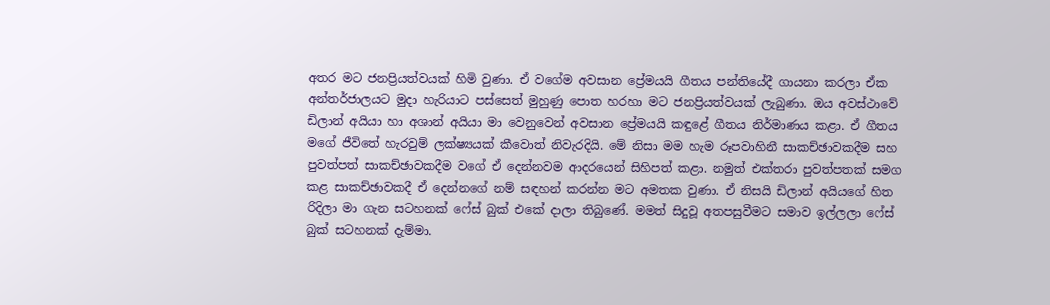අතර මට ජනප්‍රියත්වයක් හිමි වුණා. ඒ වගේම අවසාන ප්‍රේමයයි ගීතය පන්තියේදී ගායනා කරලා ඒක අන්තර්ජාලයට මුදා හැරියාට පස්සෙත් මුහුණු ‍පොත හරහා මට ජනප්‍රියත්වයක් ලැබුණා. ඔය අවස්ථාවේ ඩිලාන් අයියා හා අශාන් අයියා මා වෙනුවෙන් අවසාන ප්‍රේමයයි කඳුළේ ගීතය නිර්මාණය කළා. ඒ ගීතය මගේ ජීවිතේ හැරවුම් ලක්ෂ්‍යයක් කීවොත් නිවැරදියි. මේ නිසා මම හැම රූපවාහිනී සාකච්ඡාවකදීම සහ පුවත්පත් සාකච්ඡාවකදීම වගේ ඒ දෙන්නවම ආදරයෙන් සිහිපත් කළා. නමුත් එක්තරා පුවත්පතක් සමග කළ සාකච්ඡාවකදී ඒ දෙන්නගේ නම් සඳහන් කරන්න මට අමතක වුණා. ඒ නිසයි ඩිලාන් අයියගේ හිත රිදිලා මා ගැන සටහනක් ෆේස් බුක් එකේ දාලා තිබුණේ. මමත් සිදුවූ අතපසුවීමට සමාව ඉල්ලලා ෆේස් බුක් සටහනක් දැම්මා.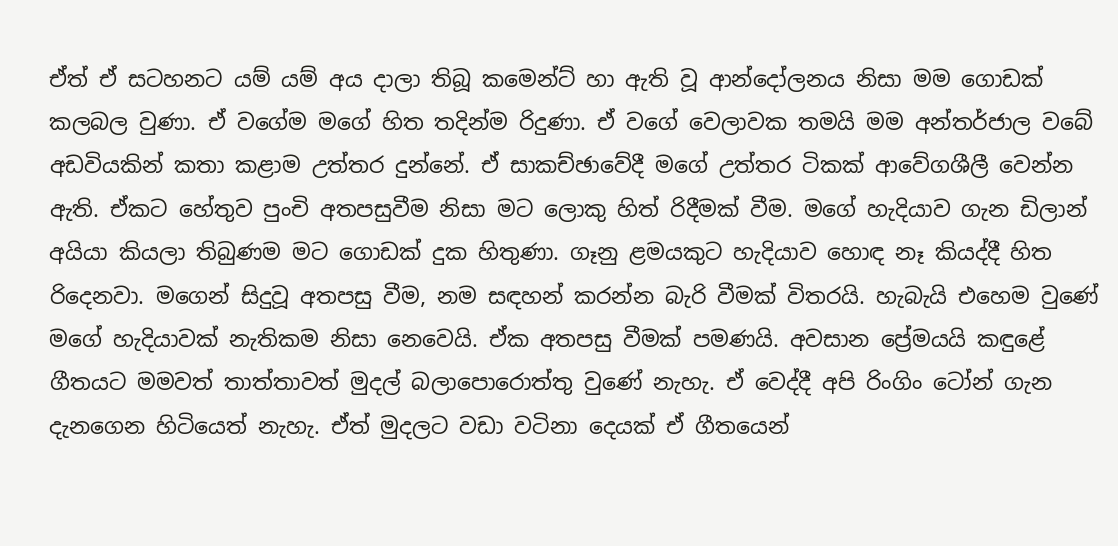ඒත් ඒ සටහනට යම් යම් අය දාලා තිබූ කමෙන්ට් හා ඇති වූ ආන්දෝලනය නිසා මම ගොඩක් කලබල වුණා. ඒ වගේම මගේ හිත තදින්ම රිදුණා. ඒ වගේ වෙලාවක තමයි මම අන්තර්ජාල වබේ අඩවියකින් කතා කළාම උත්තර දුන්නේ. ඒ සාකච්ඡාවේදී මගේ උත්තර ටිකක් ආවේගශීලී වෙන්න ඇති. ඒකට හේතුව පුංචි අතපසුවීම නිසා මට ලොකු හිත් රිදීමක් වීම. මගේ හැදියාව ගැන ඩිලාන් අයියා කියලා තිබුණම මට ගොඩක් දුක හිතුණා. ගෑනු ළමයකුට හැදියාව හොඳ නෑ කියද්දී හිත රිදෙනවා. මගෙන් සිදුවූ අතපසු වීම, නම සඳහන් කරන්න බැරි වීමක් විතරයි. හැබැයි එහෙම වුණේ මගේ හැදියාවක් නැතිකම නිසා ‍නෙවෙයි. ඒක අතපසු වීමක් පමණයි. අවසාන ප්‍රේමයයි කඳුළේ ගීතයට මමවත් තාත්තාවත් මුදල් බලා‍පොරොත්තු වුණේ නැහැ. ඒ වෙද්දී අපි රිංගිං ටෝන් ගැන දැනගෙන හිටියෙත් නැහැ. ඒත් මුදලට වඩා වටිනා දෙයක් ඒ ගීතයෙන්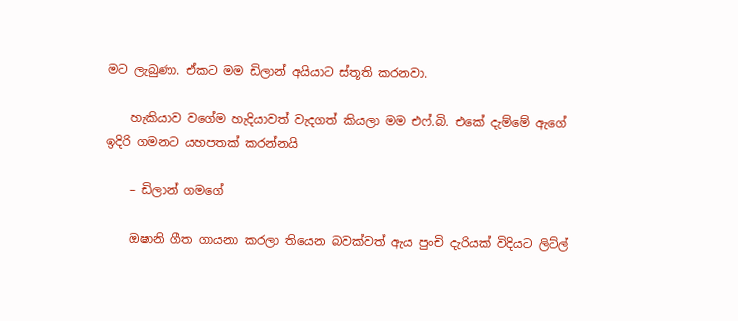මට ලැබුණා. ඒකට මම ඩිලාන් අයියාට ස්තූති කරනවා.

    හැකියාව වගේම හැදියාවත් වැදගත් කියලා මම එෆ්.බි. එකේ දැම්මේ ඇගේ ඉදිරි ගමනට යහපතක් කරන්නයි

    – ඩිලාන් ගමගේ

    ඔෂානි ගීත ගායනා කරලා තියෙන බවක්වත් ඇය පුංචි දැරියක් විදියට ලිට්ල්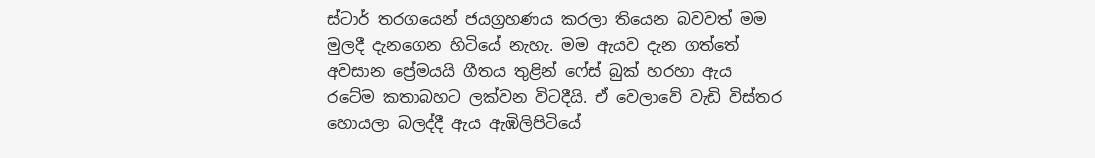ස්ටාර් තරගයෙන් ජයග්‍රහණය කරලා තියෙන බවවත් මම මුලදී දැනගෙන හිටියේ නැහැ. මම ඇයව දැන ගත්තේ අවසාන ප්‍රේමයයි ගීතය තුළින් ෆේස් බුක් හරහා ඇය රටේම කතාබහට ලක්වන විටදීයි. ඒ වෙලාවේ වැඩි විස්තර හොයලා බලද්දී ඇය ඇඹිලිපිටියේ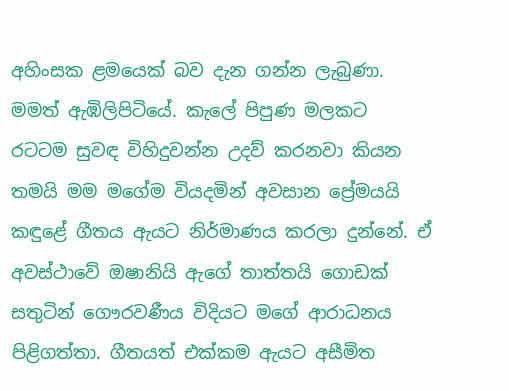අහිංසක ළමයෙක් බව දැන ගන්න ලැබුණා. මමත් ඇඹිලිපිටියේ. කැ‍ලේ පිපුණ මලකට රටටම සුවඳ විහිදුවන්න උදව් කරනවා කියන තමයි මම මගේම වියදමින් අවසාන ප්‍රේමයයි කඳුළේ ගීතය ඇයට නිර්මාණය කරලා දුන්නේ. ඒ අවස්ථාවේ ඔෂානියි ඇගේ තාත්තයි ගොඩක් සතුටින් ගෞරවණීය විදියට මගේ ආරාධනය පිළිගත්තා. ගීතයත් එක්කම ඇයට අසීමිත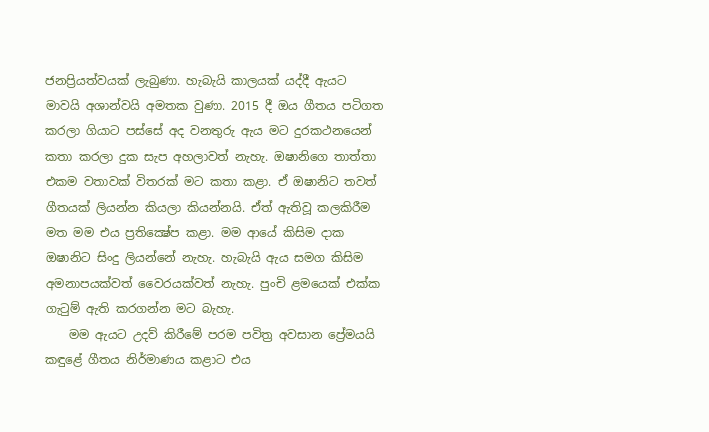ජනප්‍රියත්වයක් ලැබුණා. හැබැයි කාලයක් යද්දී ඇයට මාවයි අශාන්වයි අමතක වුණා. 2015 දී ඔය ගීතය පටිගත කරලා ගියාට පස්සේ අද වනතුරු ඇය මට දුරකථනයෙන් කතා කරලා දුක සැප අහලාවත් නැහැ. ඔෂානිගෙ තාත්තා එකම වතාවක් විතරක් මට කතා කළා. ඒ ඔෂානිට තවත් ගීතයක් ලියන්න කියලා කියන්නයි. ඒත් ඇතිවූ කලකිරීම මත මම එය ප්‍රතික්‍ෂේප කළා. මම ආයේ කිසිම දාක ඔෂානිට සිංදු ලියන්නේ නැහැ. හැබැයි ඇය සමග කිසිම අමනාපයක්වත් වෛරයක්වත් නැහැ. පුංචි ළමයෙක් එක්ක ගැටුම් ඇති කරගන්න මට බැහැ.
    මම ඇයට උදව් කිරීමේ පරම පවිත්‍ර අවසාන ප්‍රේමයයි කඳුළේ ගීතය නිර්මාණය කළාට එය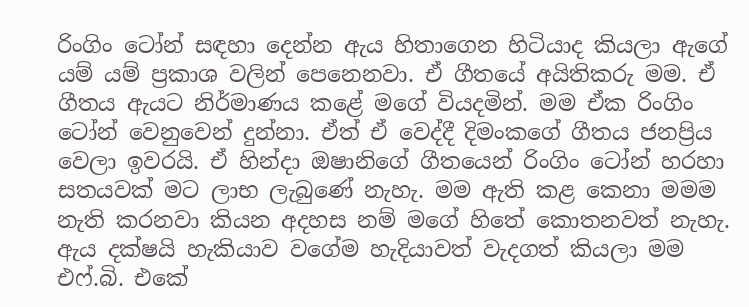රිංගිං ටෝන් සඳහා දෙන්න ඇය හිතාගෙන හිටියාද කියලා ඇගේ යම් යම් ප්‍රකාශ වලින් පෙනෙනවා. ඒ ගීතයේ අයිතිකරු මම. ඒ ගීතය ඇයට නිර්මාණය කළේ මගේ වියදමින්. මම ඒක රිංගිං ටෝන් වෙනුවෙන් දුන්නා. ඒත් ඒ වෙද්දී දිමංකගේ ගීතය ජනප්‍රිය වෙලා ඉවරයි. ඒ හින්දා ඔෂානිගේ ගීතයෙන් රිංගිං ටෝන් හරහා සතයවක් මට ලාභ ලැබුණේ නැහැ. මම ඇති කළ කෙනා මමම නැති කරනවා කියන අදහස නම් මගේ හිතේ කොතනවත් නැහැ. ඇය දක්ෂයි හැකියාව වගේම හැදියාවත් වැදගත් කියලා මම එෆ්.බි. එකේ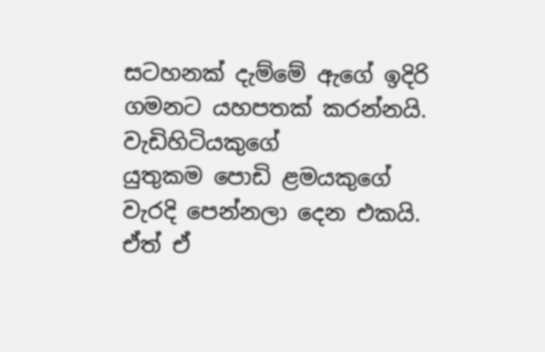සටහනක් දැම්මේ ඇගේ ඉදිරි ගමනට යහපතක් කරන්නයි. වැඩිහිටියකුගේ යුතුකම ‍පොඩි ළමයකුගේ වැරදි පෙන්නලා දෙන එකයි. ඒත් ඒ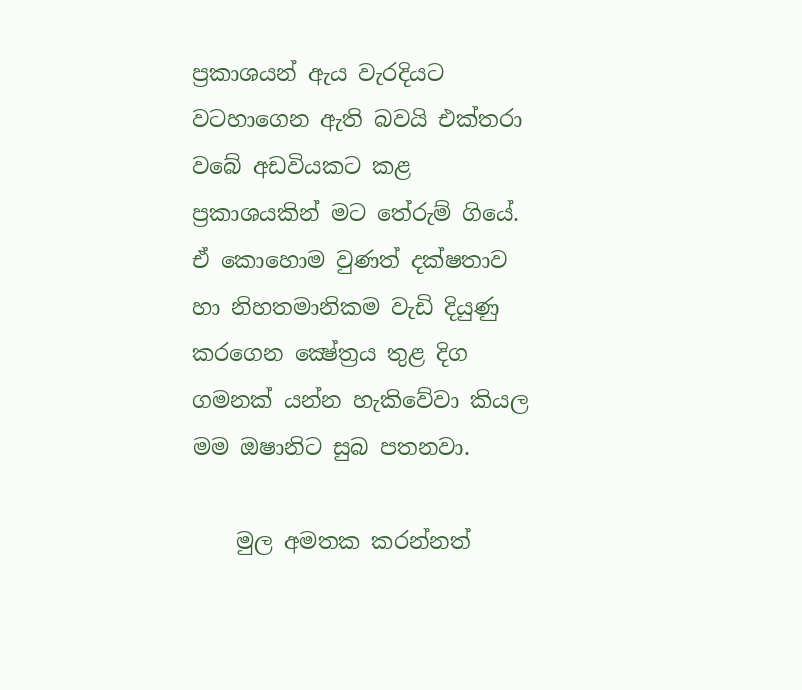ප්‍රකාශයන් ඇය වැරදියට වටහාගෙන ඇති බවයි එක්තරා වබේ අඩවියකට කළ ප්‍රකාශයකින් මට තේරුම් ගියේ. ඒ කොහොම වුණත් දක්ෂතාව හා නිහතමානිකම වැඩි දියුණු කරගෙන ක්‍ෂේත්‍රය තුළ දිග ගමනක් යන්න හැකිවේවා කියල මම ඔෂානිට සුබ පතනවා.

    මුල අමතක කරන්නත්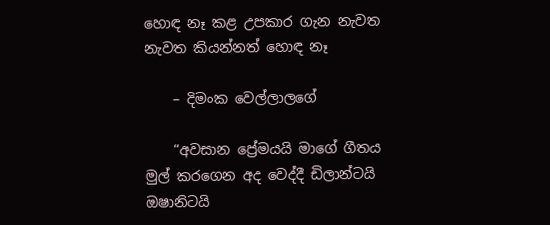හොඳ නෑ කළ උපකාර ගැන නැවත නැවත කියන්නත් හොඳ නෑ

    – දිමංක වෙල්ලාලගේ

    “අවසාන ප්‍රේමයයි මාගේ ගීතය මුල් කරගෙන අද වෙද්දී ඩිලාන්ටයි ඔෂානිටයි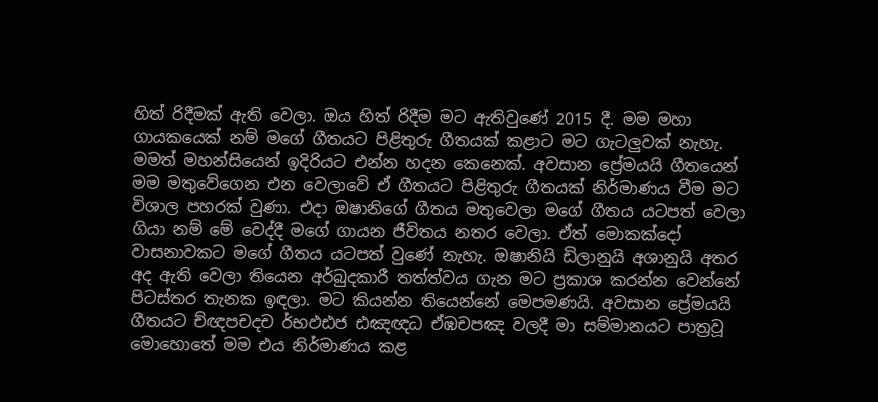හිත් රිදීමක් ඇති වෙලා. ඔය හිත් රිදීම මට ඇතිවුණේ 2015 දී. මම මහා ගායකයෙක් නම් මගේ ගීතයට පිළිතුරු ගීතයක් කළාට මට ගැටලුවක් නැහැ. මමත් මහන්සියෙන් ඉදිරියට එන්න හදන කෙනෙක්. අවසාන ප්‍රේමයයි ගීතයෙන් මම මතුවේගෙන එන වෙලාවේ ඒ ගීතයට පිළිතුරු ගීතයක් නිර්මාණය වීම මට විශාල පහරක් වුණා. එදා ඔෂානිගේ ගීතය මතුවෙලා මගේ ගීතය යටපත් වෙලා ගියා නම් මේ වෙද්දී මගේ ගායන ජීවිතය නතර වෙලා. ඒත් මොකක්දෝ වාසනාවකට මගේ ගීතය යටපත් වුණේ නැහැ. ඔෂානියි ඩිලානුයි අශානුයි අතර අද ඇති වෙලා තියෙන අර්බුදකාරී තත්ත්වය ගැන මට ප්‍රකාශ කරන්න වෙන්නේ පිටස්තර තැනක ඉඳලා. මට කියන්න තියෙන්නේ මෙපමණයි. අවසාන ප්‍රේමයයි ගීතයට ච්ඥපචදච ර්භඵඪජ ඪඤඥධ ඒඹචපඤ වලදී මා සම්මානයට පාත්‍රවූ මොහොතේ මම එය නිර්මාණය කළ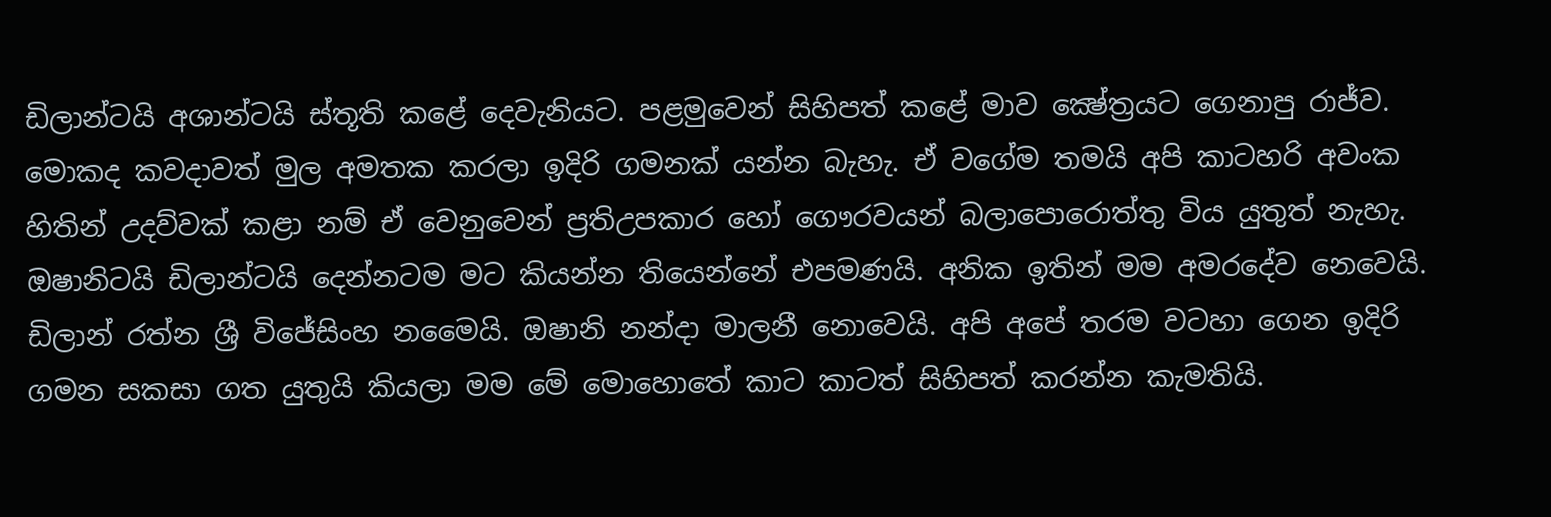ඩිලාන්ටයි අශාන්ටයි ස්තූති කළේ දෙවැනියට. පළමුවෙන් සිහිපත් කළේ මාව ක්‍ෂේත්‍රයට ගෙනාපු රාජ්ව. මොකද කවදාවත් මුල අමතක කරලා ඉදිරි ගමනක් යන්න බැහැ. ඒ වගේම තමයි අපි කාටහරි අවංක හිතින් උදව්වක් කළා නම් ඒ වෙනුවෙන් ප්‍රතිඋපකාර හෝ ගෞරවයන් බලා‍පොරොත්තු විය යුතුත් නැහැ. ඔෂානිටයි ඩිලාන්ටයි දෙන්නටම මට කියන්න තියෙන්නේ එපමණයි. අනික ඉතින් මම අමරදේව ‍නෙවෙයි. ඩිලාන් රත්න ශ්‍රී විජේසිංහ නමෛයි. ඔෂානි නන්දා මාලනී නොවෙයි. අපි අපේ තරම වටහා ගෙන ඉදිරි ගමන සකසා ගත යුතුයි කියලා මම මේ මොහොතේ කාට කාටත් සිහිපත් කරන්න කැමතියි.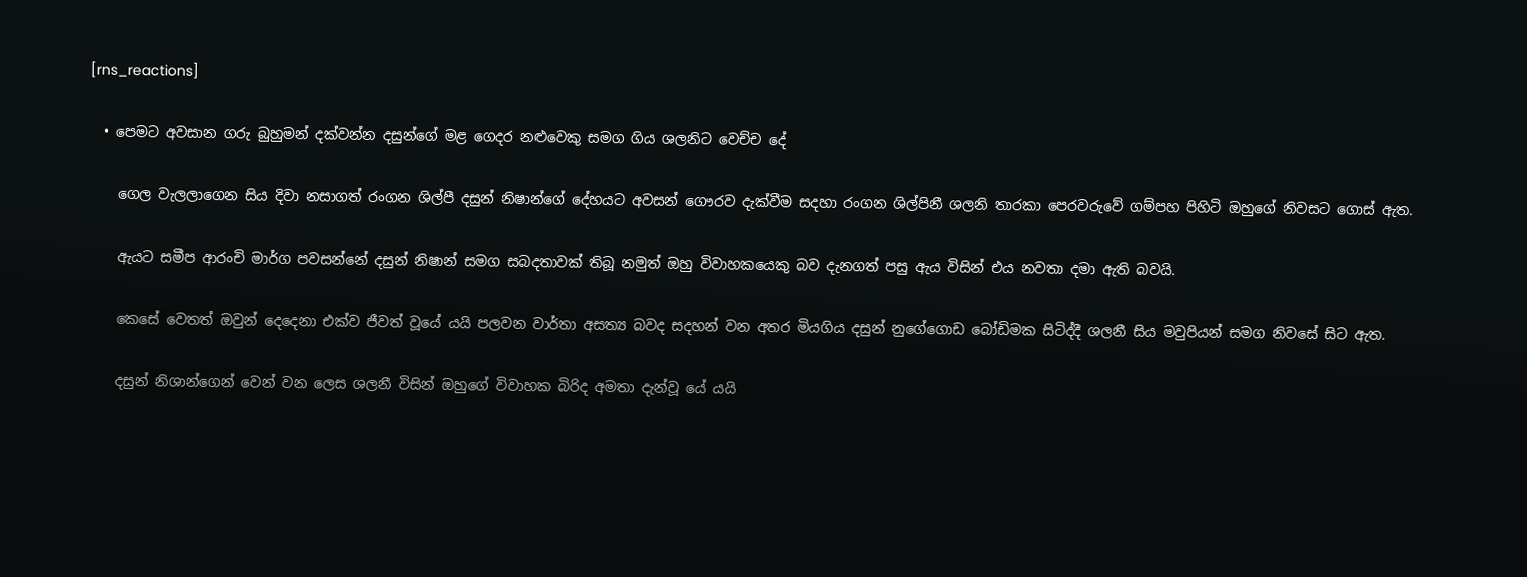[rns_reactions]

  • පෙමට අවසාන ගරු බුහුමන් දක්වන්න දසුන්ගේ මළ ගෙදර නළුවෙකු සමග ගිය ශලනිට වෙච්ච දේ

    ගෙල වැලලාගෙන සිය දිවා නසාගත් රංගන ශිල්පී දසුන් නිෂාන්ගේ දේහයට අවසන් ගෞරව දැක්වීම සදහා රංගන ශිල්පිනී ශලනි තාරකා පෙරවරුවේ ගම්පහ පිහිටි ඔහුගේ නිවසට ගොස් ඇත.

    ඇයට සමීප ආරංචි මාර්ග පවසන්නේ දසුන් නිෂාන් සමග සබදතාවක් තිබූ නමුත් ඔහු විවාහකයෙකු බව දැනගත් පසු ඇය විසින් එය නවතා දමා ඇති බවයි.

    කෙසේ වෙතත් ඔවුන් දෙදෙනා එක්ව ජීවත් වූයේ යයි පලවන වාර්තා අසත්‍ය බවද සදහන් වන අතර මියගිය දසුන් නුගේගොඩ බෝඩිමක සිටිද්දී ශලනී සිය මවුපියන් සමග නිවසේ සිට ඇත.

    දසුන් නිශාන්ගෙන් වෙන් වන ලෙස ශලනී විසින් ඔහුගේ විවාහක බිරිද අමතා දැන්වූ යේ යයි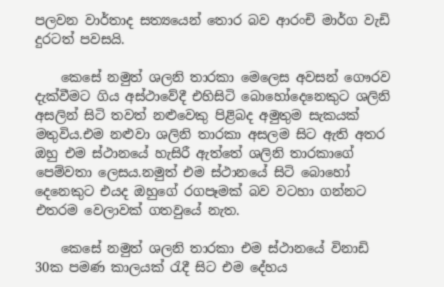පලවන වාර්තාද සත්‍යයෙන් තොර බව ආරංචි මාර්ග වැඩි දුරටත් පවසයි.

    කෙසේ නමුත් ශලනි තාරකා මෙලෙස අවසන් ගෞරව දැක්වීමට ගිය අස්ථාවේදී එහිසිටි බොහෝදෙනෙකුට ශලිනි අසලින් සිටි තවත් නළුවෙකු පිළිබද අමුතුම සැකයක් මතුවිය.එම නළුවා ශලිනි තාරකා අසලම සිට ඇති අතර ඔහු එම ස්ථානයේ හැසිරී ඇත්තේ ශලිනි තාරකාගේ පෙම්වතා ලෙසය.නමුත් එම ස්ථානයේ සිටි බොහෝ දෙනෙකුට එයද ඔහුගේ රගපෑමක් බව වටහා ගන්නට එතරම වෙලාවක් ගතවුයේ නැත.

    කෙසේ නමුත් ශලනි තාරකා එම ස්ථානයේ විනාඩි 30ක පමණ කාලයක් රැදී සිට එම දේහය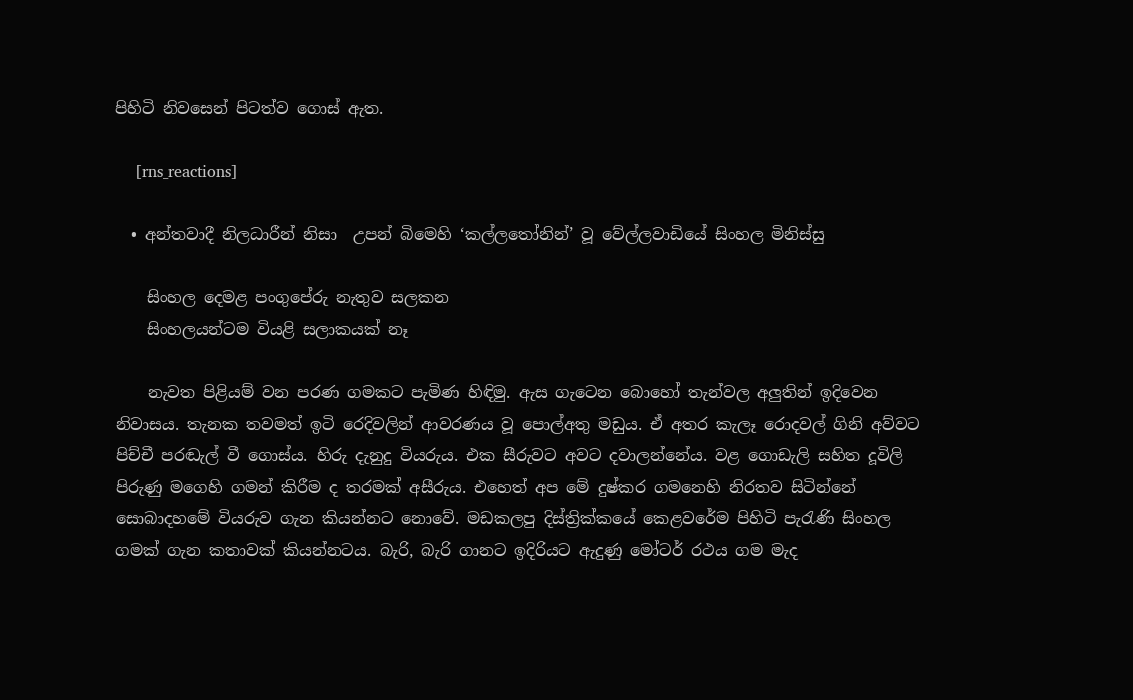පිහිටි නිවසෙන් පිටත්ව ගොස් ඇත.

    [rns_reactions]

  • අන්තවාදී නිලධාරීන් නිසා  උපන් බිමෙහි ‘කල්ලතෝනින්’ වූ වේල්ලවාඩියේ සිංහල මිනිස්‌සු

    සිංහල දෙමළ පංගුපේරු නැතුව සලකන
    සිංහලයන්ටම වියළි සලාකයක්‌ නෑ

    නැවත පිළියම් වන පරණ ගමකට පැමිණ හිඳිමු. ඇස ගැටෙන බොහෝ තැන්වල අලුතින් ඉදිවෙන නිවාසය. තැනක තවමත් ඉටි රෙදිවලින් ආවරණය වූ පොල්අතු මඩුය. ඒ අතර කැලෑ රොදවල් ගිනි අව්වට පිච්චී පරඬැල් වී ගොස්‌ය. හිරු දැනුදු වියරුය. එක සීරුවට අවට දවාලන්නේය. වළ ගොඩැලි සහිත දූවිලි පිරුණු මගෙහි ගමන් කිරීම ද තරමක්‌ අසීරුය. එහෙත් අප මේ දුෂ්කර ගමනෙහි නිරතව සිටින්නේ සොබාදහමේ වියරුව ගැන කියන්නට නොවේ. මඩකලපු දිස්‌ත්‍රික්‌කයේ කෙළවරේම පිහිටි පැරැණි සිංහල ගමක්‌ ගැන කතාවක්‌ කියන්නටය. බැරි, බැරි ගානට ඉදිරියට ඇදුණු මෝටර් රථය ගම මැද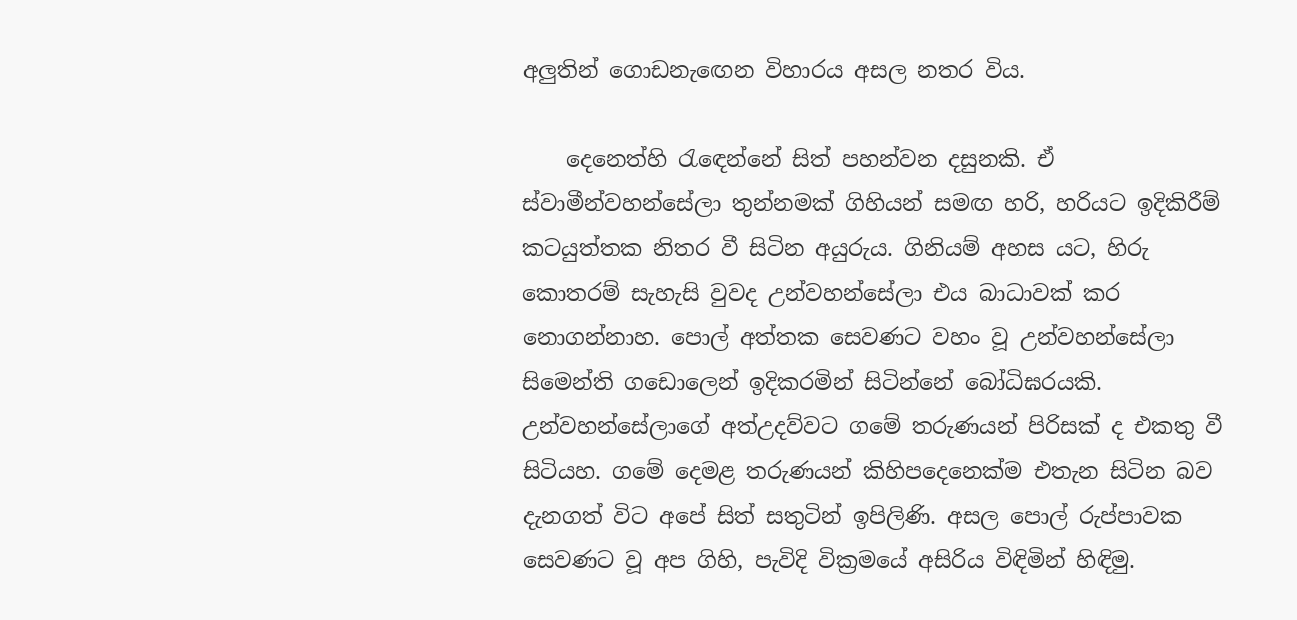අලුතින් ගොඩනැඟෙන විහාරය අසල නතර විය.

    දෙනෙත්හි රැඳෙන්නේ සිත් පහන්වන දසුනකි. ඒ ස්‌වාමීන්වහන්සේලා තුන්නමක්‌ ගිහියන් සමඟ හරි, හරියට ඉදිකිරීම් කටයුත්තක නිතර වී සිටින අයුරුය. ගිනියම් අහස යට, හිරු කොතරම් සැහැසි වුවද උන්වහන්සේලා එය බාධාවක්‌ කර නොගන්නාහ. පොල් අත්තක සෙවණට වහං වූ උන්වහන්සේලා සිමෙන්ති ගඩොලෙන් ඉදිකරමින් සිටින්නේ බෝධිඝරයකි. උන්වහන්සේලාගේ අත්උදව්වට ගමේ තරුණයන් පිරිසක්‌ ද එකතු වී සිටියහ. ගමේ දෙමළ තරුණයන් කිහිපදෙනෙක්‌ම එතැන සිටින බව දැනගත් විට අපේ සිත් සතුටින් ඉපිලිණි. අසල පොල් රුප්පාවක සෙවණට වූ අප ගිහි, පැවිදි වික්‍රමයේ අසිරිය විඳිමින් හිඳිමු.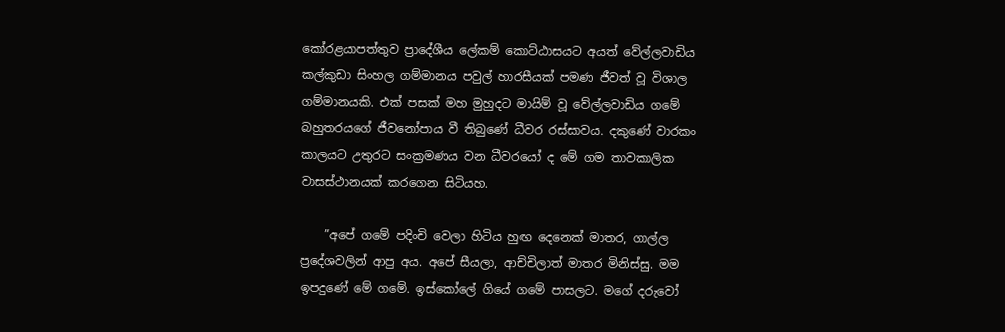කෝරළයාපත්තුව ප්‍රාදේශීය ලේකම් කොට්‌ඨාසයට අයත් වේල්ලවාඩිය කල්කුඩා සිංහල ගම්මානය පවුල් හාරසීයක්‌ පමණ ජීවත් වූ විශාල ගම්මානයකි. එක්‌ පසක්‌ මහ මුහුදට මායිම් වූ වේල්ලවාඩිය ගමේ බහුතරයගේ ජීවනෝපාය වී තිබුණේ ධීවර රස්‌සාවය. දකුණේ වාරකං කාලයට උතුරට සංක්‍රමණය වන ධීවරයෝ ද මේ ගම තාවකාලික වාසස්‌ථානයක්‌ කරගෙන සිටියහ.

    ”අපේ ගමේ පදිංචි වෙලා හිටිය හුඟ දෙනෙක්‌ මාතර, ගාල්ල ප්‍රදේශවලින් ආපු අය. අපේ සීයලා, ආච්චිලාත් මාතර මිනිස්‌සු. මම ඉපදුණේ මේ ගමේ. ඉස්‌කෝලේ ගියේ ගමේ පාසලට. මගේ දරුවෝ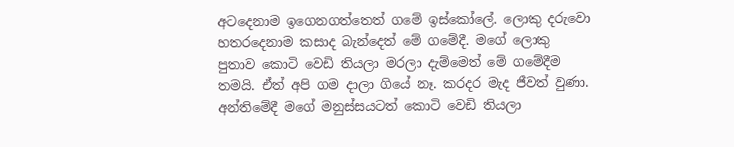අටදෙනාම ඉගෙනගත්තෙත් ගමේ ඉස්‌කෝලේ. ලොකු දරුවො හතරදෙනාම කසාද බැන්දෙත් මේ ගමේදී. මගේ ලොකු පුතාව කොටි වෙඩි තියලා මරලා දැම්මෙත් මේ ගමේදීම තමයි. ඒත් අපි ගම දාලා ගියේ නෑ. කරදර මැද ජීවත් වුණා. අන්තිමේදී මගේ මනුස්‌සයටත් කොටි වෙඩි තියලා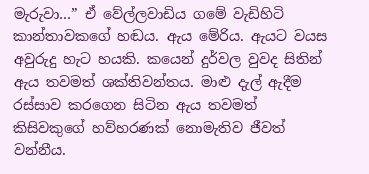මැරුවා…” ඒ වේල්ලවාඩිය ගමේ වැඩිහිටි කාන්තාවකගේ හඬය. ඇය මේරිය. ඇයට වයස අවුරුදු හැට හයකි. කයෙන් දුර්වල වුවද සිතින් ඇය තවමත් ශක්‌තිවන්තය. මාළු දැල් ඇදීම රස්‌සාව කරගෙන සිටින ඇය තවමත් කිසිවකුගේ හව්හරණක්‌ නොමැතිව ජීවත් වන්නීය.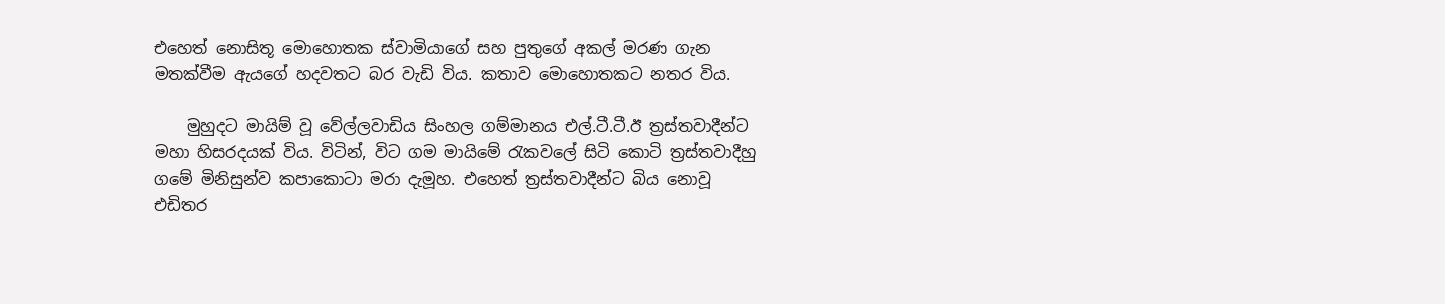එහෙත් නොසිතූ මොහොතක ස්‌වාමියාගේ සහ පුතුගේ අකල් මරණ ගැන මතක්‌වීම ඇයගේ හදවතට බර වැඩි විය. කතාව මොහොතකට නතර විය.

    මුහුදට මායිම් වූ වේල්ලවාඩිය සිංහල ගම්මානය එල්.ටී.ටී.ඊ ත්‍රස්‌තවාදීන්ට මහා හිසරදයක්‌ විය. විටින්, විට ගම මායිමේ රැකවලේ සිටි කොටි ත්‍රස්‌තවාදීහු ගමේ මිනිසුන්ව කපාකොටා මරා දැමූහ. එහෙත් ත්‍රස්‌තවාදීන්ට බිය නොවූ එඩිතර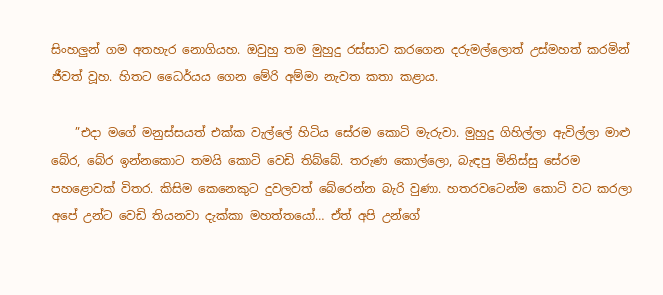සිංහලුන් ගම අතහැර නොගියහ. ඔවුහු තම මුහුදු රස්‌සාව කරගෙන දරුමල්ලොත් උස්‌මහත් කරමින් ජීවත් වූහ. හිතට ධෛර්යය ගෙන මේරි අම්මා නැවත කතා කළාය.

    ”එදා මගේ මනුස්‌සයත් එක්‌ක වැල්ලේ හිටිය සේරම කොටි මැරුවා. මුහුදු ගිහිල්ලා ඇවිල්ලා මාළු බේර, බේර ඉන්නකොට තමයි කොටි වෙඩි තිබ්බේ. තරුණ කොල්ලො, බැඳපු මිනිස්‌සු සේරම පහළොවක්‌ විතර. කිසිම කෙනෙකුට දුවලවත් බේරෙන්න බැරි වුණා. හතරවටෙන්ම කොටි වට කරලා අපේ උන්ට වෙඩි තියනවා දැක්‌කා මහත්තයෝ… ඒත් අපි උන්ගේ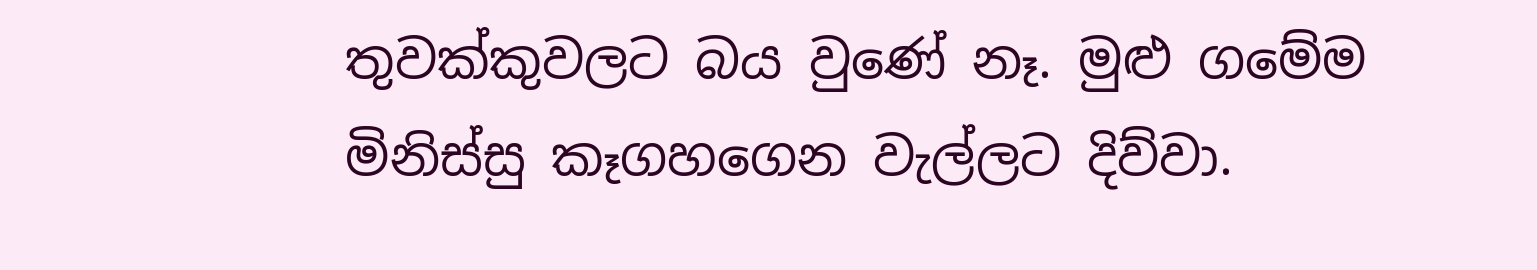තුවක්‌කුවලට බය වුණේ නෑ. මුළු ගමේම මිනිස්‌සු කෑගහගෙන වැල්ලට දිව්වා.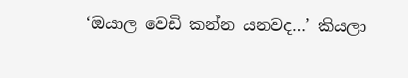‘ඔයාල වෙඩි කන්න යනවද…’ කියලා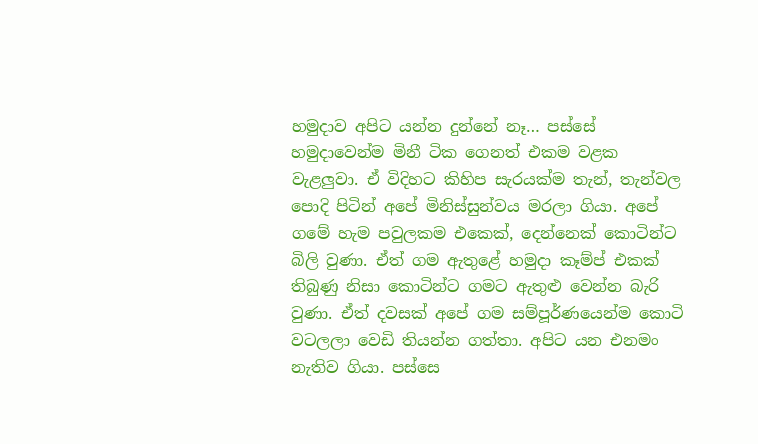හමුදාව අපිට යන්න දුන්නේ නෑ… පස්‌සේ හමුදාවෙන්ම මිනී ටික ගෙනත් එකම වළක වැළලුවා. ඒ විදිහට කිහිප සැරයක්‌ම තැන්, තැන්වල පොදි පිටින් අපේ මිනිස්‌සුන්වය මරලා ගියා. අපේ ගමේ හැම පවුලකම එකෙක්‌, දෙන්නෙක්‌ කොටින්ට බිලි වුණා. ඒත් ගම ඇතුළේ හමුදා කෑම්ප් එකක්‌ තිබුණු නිසා කොටින්ට ගමට ඇතුළු වෙන්න බැරි වුණා. ඒත් දවසක්‌ අපේ ගම සම්පූර්ණයෙන්ම කොටි වටලලා වෙඩි තියන්න ගත්තා. අපිට යන එනමං නැතිව ගියා. පස්‌සෙ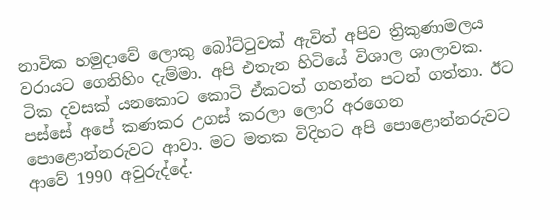නාවික හමුදාවේ ලොකු බෝට්‌ටුවක්‌ ඇවිත් අපිව ත්‍රිකුණාමලය වරායට ගෙනිහිං දැම්මා. අපි එතැන හිටියේ විශාල ශාලාවක. ටික දවසක්‌ යනකොට කොටි ඒකටත් ගහන්න පටන් ගත්තා. ඊට පස්‌සේ අපේ කණකර උගස්‌ කරලා ලොරි අරගෙන පොළොන්නරුවට ආවා. මට මතක විදිහට අපි පොළොන්නරුවට ආවේ 1990 අවුරුද්දේ.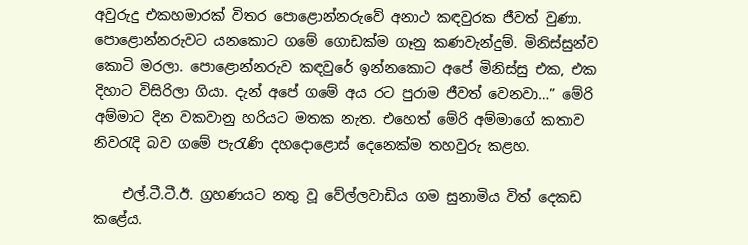අවුරුදු එකහමාරක්‌ විතර පොළොන්නරුවේ අනාථ කඳවුරක ජීවත් වුණා. පොළොන්නරුවට යනකොට ගමේ ගොඩක්‌ම ගෑනු කණවැන්දුම්. මිනිස්‌සුන්ව කොටි මරලා. පොළොන්නරුව කඳවුරේ ඉන්නකොට අපේ මිනිස්‌සු එක, එක දිහාට විසිරිලා ගියා. දැන් අපේ ගමේ අය රට පුරාම ජීවත් වෙනවා…” මේරි අම්මාට දින වකවානු හරියට මතක නැත. එහෙත් මේරි අම්මාගේ කතාව නිවරැදි බව ගමේ පැරැණි දහදොළොස්‌ දෙනෙක්‌ම තහවුරු කළහ.

    එල්.ටී.ටී.ඊ. ග්‍රහණයට නතු වූ වේල්ලවාඩිය ගම සුනාමිය විත් දෙකඩ කළේය.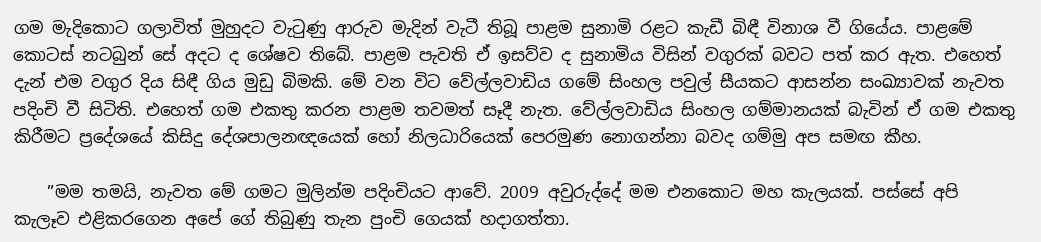ගම මැදිකොට ගලාවිත් මුහුදට වැටුණු ආරුව මැදින් වැටී තිබූ පාළම සුනාමි රළට කැඩී බිඳී විනාශ වී ගියේය. පාළමේ කොටස්‌ නටබුන් සේ අදට ද ශේෂව තිබේ. පාළම පැවති ඒ ඉසව්ව ද සුනාමිය විසින් වගුරක්‌ බවට පත් කර ඇත. එහෙත් දැන් එම වගුර දිය සිඳී ගිය මුඩු බිමකි. මේ වන විට වේල්ලවාඩිය ගමේ සිංහල පවුල් සීයකට ආසන්න සංඛ්‍යාවක්‌ නැවත පදිංචි වී සිටිති. එහෙත් ගම එකතු කරන පාළම තවමත් සෑදී නැත. වේල්ලවාඩිය සිංහල ගම්මානයක්‌ බැවින් ඒ ගම එකතු කිරීමට ප්‍රදේශයේ කිසිදු දේශපාලනඥයෙක්‌ හෝ නිලධාරියෙක්‌ පෙරමුණ නොගන්නා බවද ගම්මු අප සමඟ කීහ.

    ”මම තමයි, නැවත මේ ගමට මුලින්ම පදිංචියට ආවේ. 2009 අවුරුද්දේ මම එනකොට මහ කැලයක්‌. පස්‌සේ අපි කැලෑව එළිකරගෙන අපේ ගේ තිබුණු තැන පුංචි ගෙයක්‌ හදාගත්තා.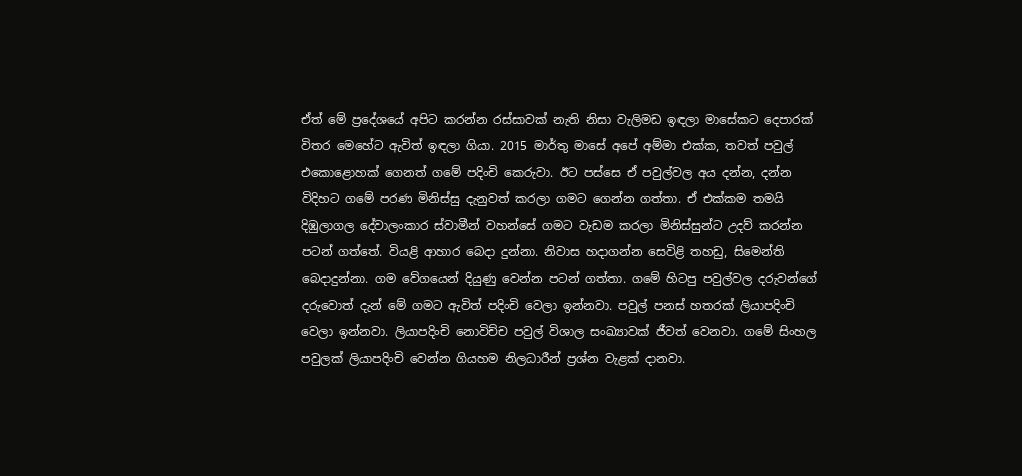ඒත් මේ ප්‍රදේශයේ අපිට කරන්න රස්‌සාවක්‌ නැති නිසා වැලිමඩ ඉඳලා මාසේකට දෙපාරක්‌ විතර මෙහේට ඇවිත් ඉඳලා ගියා. 2015 මාර්තු මාසේ අපේ අම්මා එක්‌ක, තවත් පවුල් එකොළොහක්‌ ගෙනත් ගමේ පදිංචි කෙරුවා. ඊට පස්‌සෙ ඒ පවුල්වල අය දන්න, දන්න විදිහට ගමේ පරණ මිනිස්‌සු දැනුවත් කරලා ගමට ගෙන්න ගත්තා. ඒ එක්‌කම තමයි දිඹුලාගල දේවාලංකාර ස්‌වාමීන් වහන්සේ ගමට වැඩම කරලා මිනිස්‌සුන්ට උදව් කරන්න පටන් ගත්තේ. වියළි ආහාර බෙදා දුන්නා. නිවාස හදාගන්න සෙවිළි තහඩු, සිමෙන්ති බෙදාදුන්නා. ගම වේගයෙන් දියුණු වෙන්න පටන් ගත්තා. ගමේ හිටපු පවුල්වල දරුවන්ගේ දරුවොත් දැන් මේ ගමට ඇවිත් පදිංචි වෙලා ඉන්නවා. පවුල් පනස්‌ හතරක්‌ ලියාපදිංචි වෙලා ඉන්නවා. ලියාපදිංචි නොවිච්ච පවුල් විශාල සංඛ්‍යාවක්‌ ජීවත් වෙනවා. ගමේ සිංහල පවුලක්‌ ලියාපදිංචි වෙන්න ගියහම නිලධාරීන් ප්‍රශ්න වැළක්‌ දානවා.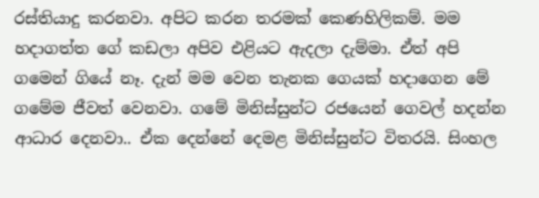රස්‌තියාදු කරනවා. අපිට කරන තරමක්‌ කෙණහිලිකම්. මම හදාගත්ත ගේ කඩලා අපිව එළියට ඇදලා දැම්මා. ඒත් අපි ගමෙන් ගියේ නෑ. දැන් මම වෙන තැනක ගෙයක්‌ හදාගෙන මේ ගමේම ජීවත් වෙනවා. ගමේ මිනිස්‌සුන්ට රජයෙන් ගෙවල් හදන්න ආධාර දෙනවා.. ඒක දෙන්නේ දෙමළ මිනිස්‌සුන්ට විතරයි. සිංහල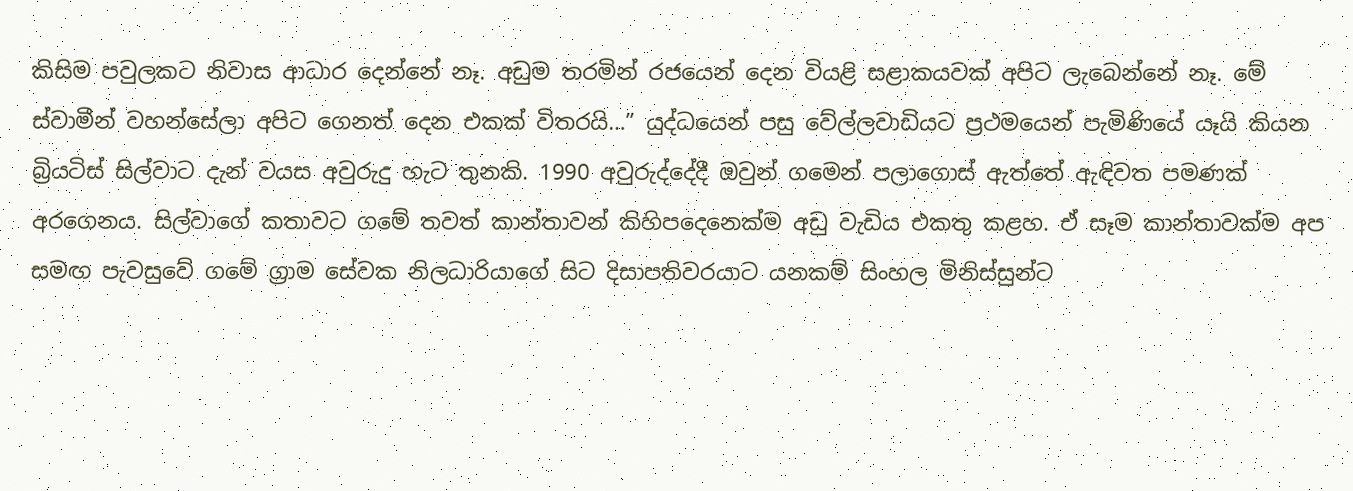කිසිම පවුලකට නිවාස ආධාර දෙන්නේ නෑ. අඩුම තරමින් රජයෙන් දෙන වියළි සළාකයවක්‌ අපිට ලැබෙන්නේ නෑ. මේ ස්‌වාමීන් වහන්සේලා අපිට ගෙනත් දෙන එකක්‌ විතරයි…” යුද්ධයෙන් පසු වේල්ලවාඩියට ප්‍රථමයෙන් පැමිණියේ යෑයි කියන බ්‍රියටිස්‌ සිල්වාට දැන් වයස අවුරුදු හැට තුනකි. 1990 අවුරුද්දේදී ඔවුන් ගමෙන් පලාගොස්‌ ඇත්තේ ඇඳිවත පමණක්‌ අරගෙනය. සිල්වාගේ කතාවට ගමේ තවත් කාන්තාවන් කිහිපදෙනෙක්‌ම අඩු වැඩිය එකතු කළහ. ඒ සෑම කාන්තාවක්‌ම අප සමඟ පැවසුවේ ගමේ ග්‍රාම සේවක නිලධාරියාගේ සිට දිසාපතිවරයාට යනකම් සිංහල මිනිස්‌සුන්ට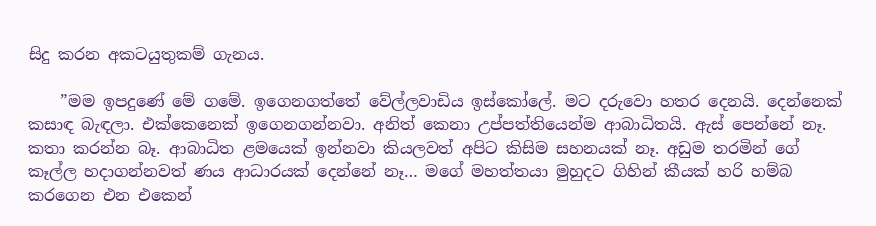සිදු කරන අකටයුතුකම් ගැනය.

    ”මම ඉපදුණේ මේ ගමේ. ඉගෙනගත්තේ වේල්ලවාඩිය ඉස්‌කෝලේ. මට දරුවො හතර දෙනයි. දෙන්නෙක්‌ කසාඳ බැඳලා. එක්‌කෙනෙක්‌ ඉගෙනගන්නවා. අනිත් කෙනා උප්පත්තියෙන්ම ආබාධිතයි. ඇස්‌ පෙන්නේ නෑ. කතා කරන්න බෑ. ආබාධිත ළමයෙක්‌ ඉන්නවා කියලවත් අපිට කිසිම සහනයක්‌ නෑ. අඩුම තරමින් ගේ කෑල්ල හදාගන්නවත් ණය ආධාරයක්‌ දෙන්නේ නෑ… මගේ මහත්තයා මුහුදට ගිහින් කීයක්‌ හරි හම්බ කරගෙන එන එකෙන්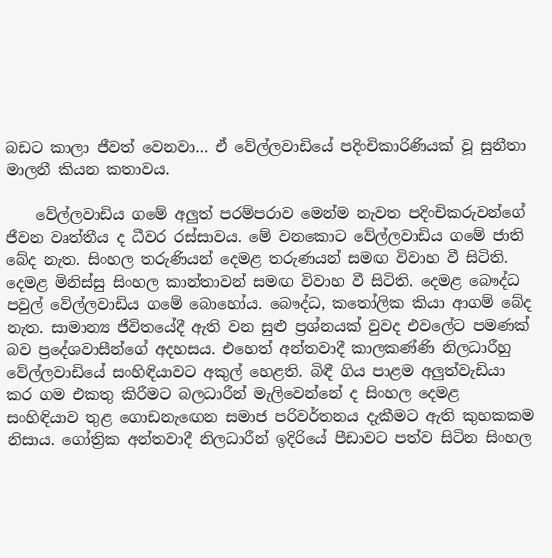බඩට කාලා ජීවත් වෙනවා… ඒ වේල්ලවාඩියේ පදිංචිකාරිණියක්‌ වූ සුනීතා මාලනී කියන කතාවය.

    වේල්ලවාඩිය ගමේ අලුත් පරම්පරාව මෙන්ම නැවත පදිංචිකරුවන්ගේ ජීවන වෘත්තීය ද ධීවර රස්‌සාවය. මේ වනකොට වේල්ලවාඩිය ගමේ ජාති බේද නැත. සිංහල තරුණියන් දෙමළ තරුණයන් සමඟ විවාහ වී සිටිති. දෙමළ මිනිස්‌සු සිංහල කාන්තාවන් සමඟ විවාහ වී සිටිති. දෙමළ බෞද්ධ පවුල් වේල්ලවාඩිය ගමේ බොහෝය. බෞද්ධ, කතෝලික කියා ආගම් බේද නැත. සාමාන්‍ය ජීවිතයේදී ඇති වන සුළු ප්‍රශ්නයක්‌ වුවද එවලේට පමණක්‌ බව ප්‍රදේශවාසීන්ගේ අදහසය. එහෙත් අන්තවාදී කාලකණ්‌ණි නිලධාරීහු වේල්ලවාඩියේ සංහිඳියාවට අකුල් හෙළති. බිඳී ගිය පාළම අලුත්වැඩියා කර ගම එකතු කිරීමට බලධාරීන් මැලිවෙන්නේ ද සිංහල දෙමළ සංහිඳියාව තුළ ගොඩනැඟෙන සමාජ පරිවර්තනය දැකීමට ඇති කුහකකම නිසාය. ගෝත්‍රික අන්තවාදී නිලධාරීන් ඉදිරියේ පීඩාවට පත්ව සිටින සිංහල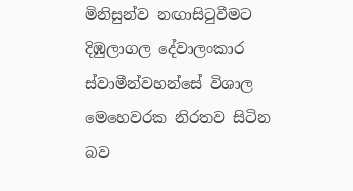මිනිසුන්ව නඟාසිටුවීමට දිඹුලාගල දේවාලංකාර ස්‌වාමීන්වහන්සේ විශාල මෙහෙවරක නිරතව සිටින බව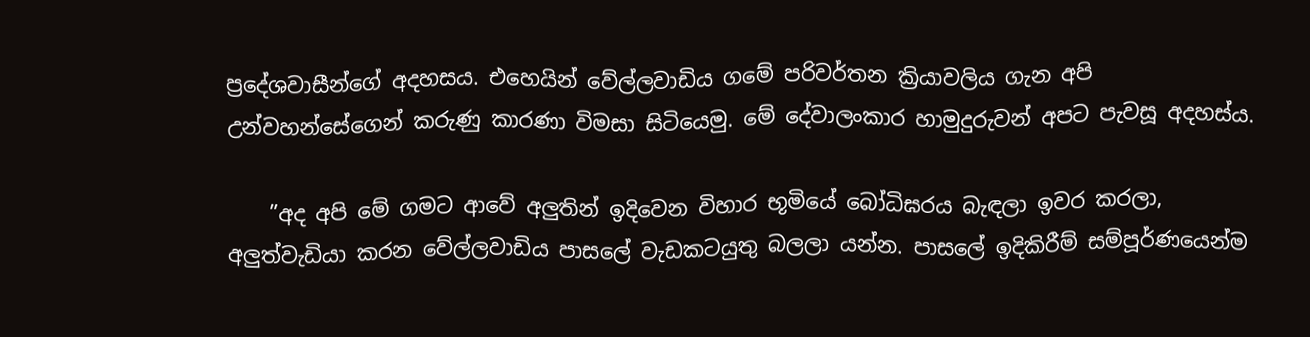ප්‍රදේශවාසීන්ගේ අදහසය. එහෙයින් වේල්ලවාඩිය ගමේ පරිවර්තන ක්‍රියාවලිය ගැන අපි උන්වහන්සේගෙන් කරුණු කාරණා විමසා සිටියෙමු. මේ දේවාලංකාර හාමුදුරුවන් අපට පැවසූ අදහස්‌ය.

    ”අද අපි මේ ගමට ආවේ අලුතින් ඉදිවෙන විහාර භූමියේ බෝධිඝරය බැඳලා ඉවර කරලා, අලුත්වැඩියා කරන වේල්ලවාඩිය පාසලේ වැඩකටයුතු බලලා යන්න. පාසලේ ඉදිකිරීම් සම්පූර්ණයෙන්ම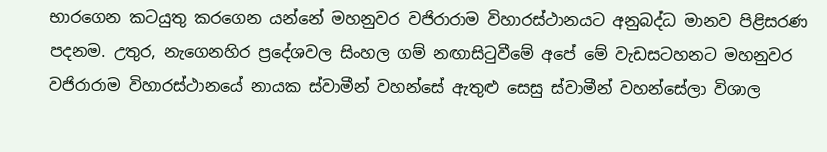භාරගෙන කටයුතු කරගෙන යන්නේ මහනුවර වජිරාරාම විහාරස්‌ථානයට අනුබද්ධ මානව පිළිසරණ පදනම. උතුර, නැගෙනහිර ප්‍රදේශවල සිංහල ගම් නඟාසිටුවීමේ අපේ මේ වැඩසටහනට මහනුවර වජිරාරාම විහාරස්‌ථානයේ නායක ස්‌වාමීන් වහන්සේ ඇතුළු සෙසු ස්‌වාමීන් වහන්සේලා විශාල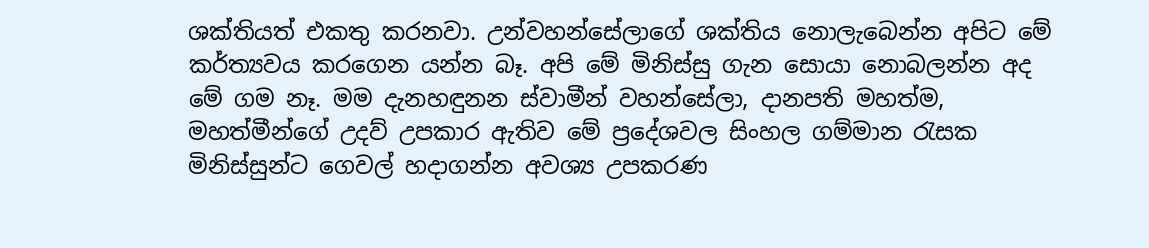ශක්‌තියත් එකතු කරනවා. උන්වහන්සේලාගේ ශක්‌තිය නොලැබෙන්න අපිට මේ කර්ත්‍යවය කරගෙන යන්න බෑ. අපි මේ මිනිස්‌සු ගැන සොයා නොබලන්න අද මේ ගම නෑ. මම දැනහඳුනන ස්‌වාමීන් වහන්සේලා, දානපති මහත්ම, මහත්මීන්ගේ උදව් උපකාර ඇතිව මේ ප්‍රදේශවල සිංහල ගම්මාන රැසක මිනිස්‌සුන්ට ගෙවල් හදාගන්න අවශ්‍ය උපකරණ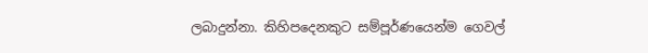ලබාදුන්නා. කිහිපදෙනකුට සම්පූර්ණයෙන්ම ගෙවල්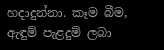හදාදුන්නා. කෑම බීම, ඇඳුම් පැළදුම් ලබා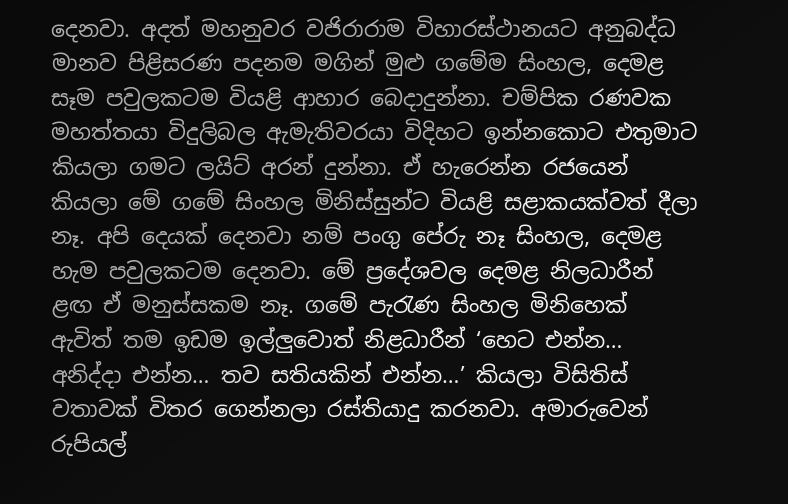දෙනවා. අදත් මහනුවර වජිරාරාම විහාරස්‌ථානයට අනුබද්ධ මානව පිළිසරණ පදනම මගින් මුළු ගමේම සිංහල, දෙමළ සෑම පවුලකටම වියළි ආහාර බෙදාදුන්නා. චම්පික රණවක මහත්තයා විදුලිබල ඇමැතිවරයා විදිහට ඉන්නකොට එතුමාට කියලා ගමට ලයිට්‌ අරන් දුන්නා. ඒ හැරෙන්න රජයෙන් කියලා මේ ගමේ සිංහල මිනිස්‌සුන්ට වියළි සළාකයක්‌වත් දීලා නෑ. අපි දෙයක්‌ දෙනවා නම් පංගු පේරු නෑ සිංහල, දෙමළ හැම පවුලකටම දෙනවා. මේ ප්‍රදේශවල දෙමළ නිලධාරීන් ළඟ ඒ මනුස්‌සකම නෑ. ගමේ පැරැණ සිංහල මිනිහෙක්‌ ඇවිත් තම ඉඩම ඉල්ලුවොත් නිළධාරීන් ‘හෙට එන්න… අනිද්දා එන්න… තව සතියකින් එන්න…’ කියලා විසිතිස්‌ වතාවක්‌ විතර ගෙන්නලා රස්‌තියාදු කරනවා. අමාරුවෙන් රුපියල්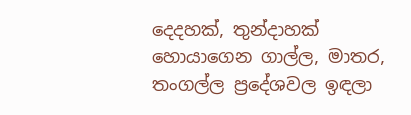දෙදහක්‌, තුන්දාහක්‌ හොයාගෙන ගාල්ල, මාතර, තංගල්ල ප්‍රදේශවල ඉඳලා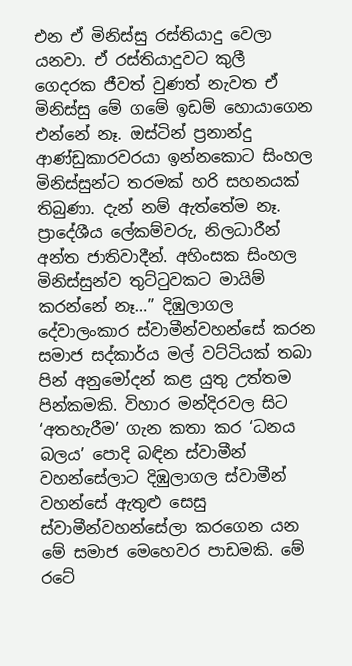එන ඒ මිනිස්‌සු රස්‌තියාදු වෙලා යනවා. ඒ රස්‌තියාදුවට කුලී ගෙදරක ජීවත් වුණත් නැවත ඒ මිනිස්‌සු මේ ගමේ ඉඩම් හොයාගෙන එන්නේ නෑ. ඔස්‌ටින් ප්‍රනාන්දු ආණ්‌ඩුකාරවරයා ඉන්නකොට සිංහල මිනිස්‌සුන්ට තරමක්‌ හරි සහනයක්‌ තිබුණා. දැන් නම් ඇත්තේම නෑ. ප්‍රාදේශීය ලේකම්වරු, නිලධාරීන් අන්ත ජාතිවාදීන්. අහිංසක සිංහල මිනිස්‌සුන්ව තුට්‌ටුවකට මායිම් කරන්නේ නෑ…” දිඹුලාගල දේවාලංකාර ස්‌වාමීන්වහන්සේ කරන සමාජ සද්කාර්ය මල් වට්‌ටියක්‌ තබා පින් අනුමෝදන් කළ යුතු උත්තම පින්කමකි. විහාර මන්දිරවල සිට ‘අතහැරීම’ ගැන කතා කර ‘ධනය බලය’ පොදි බඳින ස්‌වාමීන් වහන්සේලාට දිඹුලාගල ස්‌වාමීන් වහන්සේ ඇතුළු සෙසු ස්‌වාමීන්වහන්සේලා කරගෙන යන මේ සමාජ මෙහෙවර පාඩමකි. මේ රටේ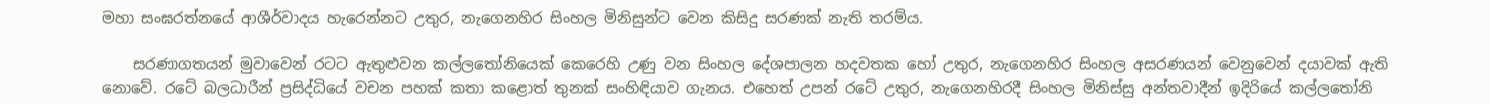මහා සංඝරත්නයේ ආශීර්වාදය හැරෙන්නට උතුර, නැගෙනහිර සිංහල මිනිසුන්ට වෙන කිසිදු සරණක්‌ නැති තරම්ය.

    සරණාගතයන් මුවාවෙන් රටට ඇතුළුවන කල්ලතෝනියෙක්‌ කෙරෙහි උණු වන සිංහල දේශපාලන හදවතක හෝ උතුර, නැගෙනහිර සිංහල අසරණයන් වෙනුවෙන් දයාවක්‌ ඇති නොවේ. රටේ බලධාරීන් ප්‍රසිද්ධියේ වචන පහක්‌ කතා කළොත් තුනක්‌ සංහිඳියාව ගැනය. එහෙත් උපන් රටේ උතුර, නැගෙනහිරදී සිංහල මිනිස්‌සු අන්තවාදීන් ඉදිරියේ කල්ලතෝනි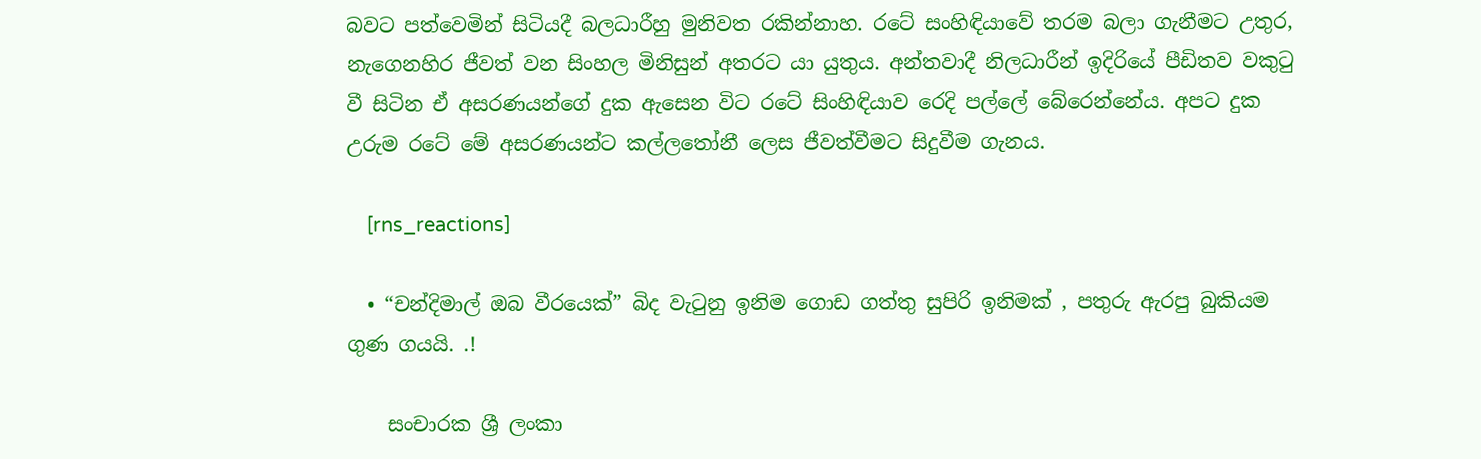බවට පත්වෙමින් සිටියදී බලධාරීහු මුනිවත රකින්නාහ. රටේ සංහිඳියාවේ තරම බලා ගැනීමට උතුර, නැගෙනහිර ජීවත් වන සිංහල මිනිසුන් අතරට යා යුතුය. අන්තවාදී නිලධාරීන් ඉදිරියේ පීඩිතව වකුටු වී සිටින ඒ අසරණයන්ගේ දුක ඇසෙන විට රටේ සිංහිඳියාව රෙදි පල්ලේ බේරෙන්නේය. අපට දුක උරුම රටේ මේ අසරණයන්ට කල්ලතෝනී ලෙස ජීවත්වීමට සිදුවීම ගැනය.

    [rns_reactions]

  • “චන්දිමාල් ඔබ වීරයෙක්” බිද වැටුනු ඉනිම ගොඩ ගත්තු සුපිරි ඉනිමක් , පතුරු ඇරපු බුකියම ගුණ ගයයි. .!

    සංචාරක ශ්‍රී ලංකා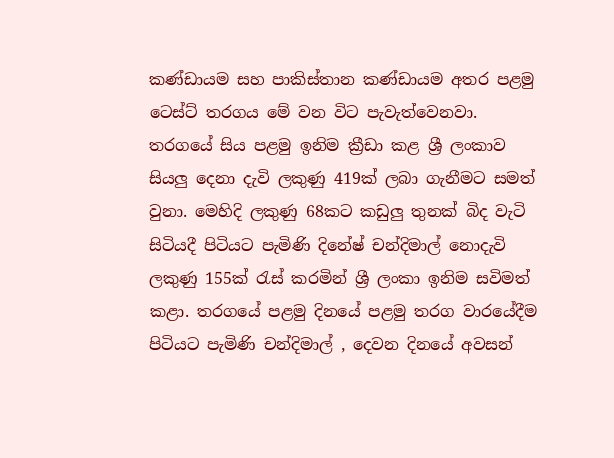කණ්ඩායම සහ පාකිස්තාන කණ්ඩායම අතර පළමු ටෙස්ට් තරගය මේ වන විට පැවැත්වෙනවා. තරගයේ සිය පළමු ඉනිම ක්‍රීඩා කළ ශ්‍රී ලංකාව සියලු දෙනා දැවි ලකුණු 419ක් ලබා ගැනීමට සමත් වුනා. මෙහිදි ලකුණු 68කට කඩුලු තුනක් බිද වැටි සිටියදී පිටියට පැමිණි දිනේෂ් චන්දිමාල් නොදැවි ලකුණු 155ක් රැස් කරමින් ශ්‍රී ලංකා ඉනිම සවිමත් කළා. තරගයේ පළමු දිනයේ පළමු තරග වාරයේදීම පිටියට පැමිණි චන්දිමාල් , දෙවන දිනයේ අවසන්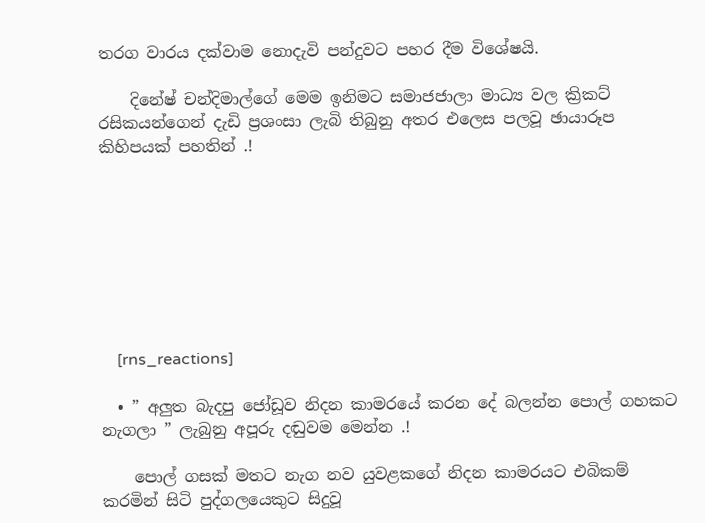තරග වාරය දක්වාම නොදැවි පන්දුවට පහර දීම විශේෂයි.

    දිනේෂ් චන්දිමාල්ගේ මෙම ඉනිමට සමාජජාලා මාධ්‍ය වල ක්‍රිකට් රසිකයන්ගෙන් දැඩි ප්‍රශංසා ලැබි තිබුනු අතර එලෙස පලවූ ඡායාරූප කිහිපයක් පහතින් .!








    [rns_reactions]

  • ” අලුත බැදපු ජෝඩූව නිදන කාමරයේ කරන දේ බලන්න පොල් ගහකට නැගලා ” ලැබුනු අපූරු දඬුවම මෙන්න .!

    පොල් ගසක් මතට නැග නව ‍යුවළකගේ නිදන කාමරයට එබිකම් කරමින් සිටි පුද්ගලයෙකුට සිදුවූ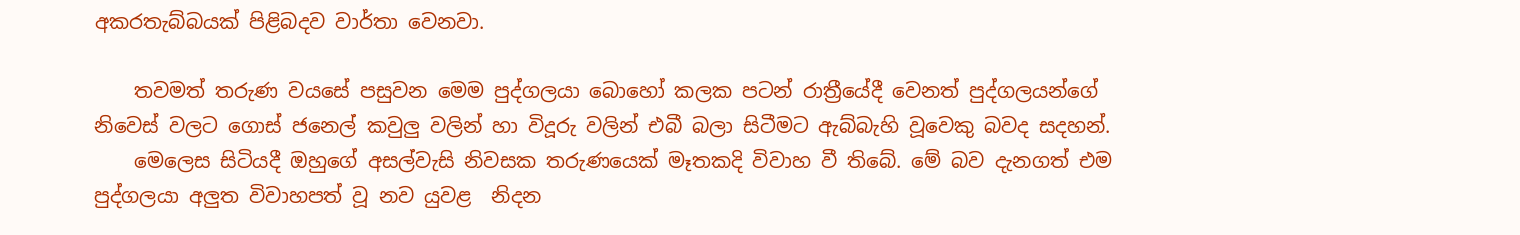අකරතැබ්බයක් පිළිබදව වාර්තා වෙනවා.

    තවමත් තරුණ වයසේ පසුවන මෙම පුද්ගලයා බොහෝ කලක පටන් රාත්‍රීයේදී වෙනත් පුද්ගලයන්ගේ නිවෙස් වලට ගොස් ජනෙල් කවුලු වලින් හා විදූරු වලින් එබී බලා සිටීමට ඇබ්බැහි වූවෙකු බවද සදහන්.
    මෙලෙස සිටියදී ඔහුගේ අසල්වැසි නිවසක තරුණ‍යෙක් මෑතකදි විවාහ වී තිබේ. මේ බව දැනගත් එම පුද්ගලයා අලුත විවාහපත් වූ නව යුවළ  නිදන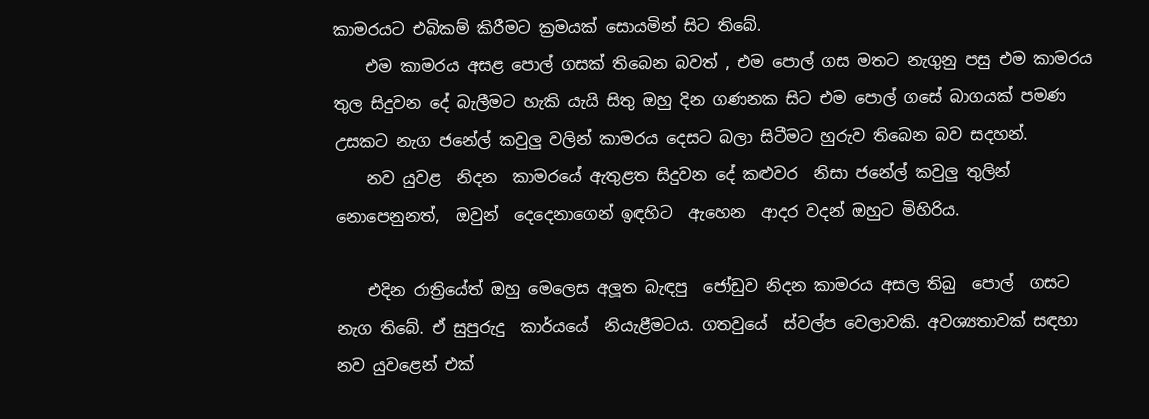කාමරයට එබිකම් කිරීමට ක්‍රමයක් සොයමින් සිට තිබේ.
    එම කාමරය අසළ පොල් ගසක් තිබෙන බවත් , එම පොල් ගස මතට නැගුනු පසු එම කාමරය තුල සිදුවන දේ බැලීමට හැකි යැයි සිතු ඔහු දින ගණනක සිට එම පොල් ගසේ බාගයක් පමණ උසකට නැග ජනේල් කවුලු වලින් කාමරය දෙසට බලා සිටීමට හුරුව තිබෙන බව සදහන්.
    නව යුවළ  නිදන  කාමරයේ ඇතුළත සිදුවන දේ කළුවර  නිසා ජනේල් කවුලු තුලින් නොපෙනුනත්,  ඔවුන්  දෙදෙනාගෙන් ඉඳහිට  ඇහෙන  ආදර වදන් ඔහුට මිහිරිය.

    එදින රාත්‍රියේත් ඔහු මෙලෙස අලූත බැඳපු  ජෝඩුව නිදන කාමරය අසල තිබු  පොල්  ගසට නැග තිබේ. ඒ සුපුරුදු  කාර්යයේ  නියැළීමටය. ගතවුයේ  ස්වල්ප වෙලාවකි. අවශ්‍යතාවක් සඳහා නව යුවළෙන් එක්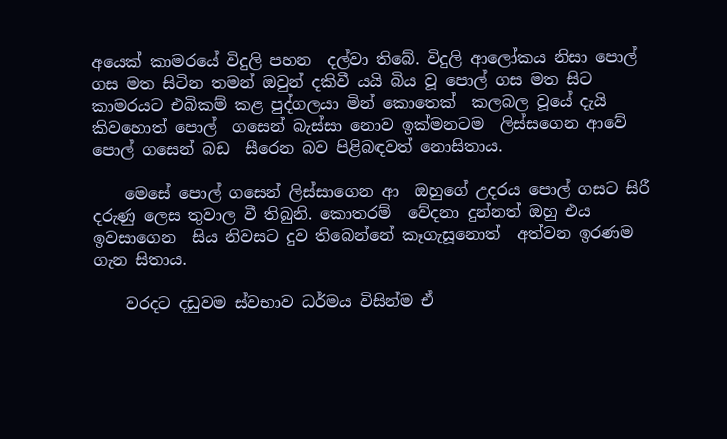අයෙක් කාමරයේ විදුලි පහන  දල්වා තිබේ. විදුලි ආලෝකය නිසා පොල් ගස මත සිටින තමන් ඔවුන් දකිවී යයි බිය වූ පොල් ගස මත සිට කාමරයට එබිකම් කළ පුද්ගලයා මින් කොතෙක්  කලබල වූයේ දැයි කිවහොත් පොල්  ගසෙන් බැස්සා නොව ඉක්මනටම  ලිස්සගෙන ආවේ පොල් ගසෙන් බඩ  සීරෙන බව පිළිබඳවත් නොසිතාය.

    මෙසේ පොල් ගසෙන් ලිස්සාගෙන ආ  ඔහුගේ උදරය පොල් ගසට සිරී දරුණු ලෙස තුවාල වී තිබුනි. කොතරම්  වේදනා දුන්නත් ඔහු එය ඉවසාගෙන  සිය නිවසට දුව තිබෙන්නේ කෑගැසූනොත්  අත්වන ඉරණම ගැන සිතාය.

    වරදට දඩුවම ස්වභාව ධර්මය විසින්ම ඒ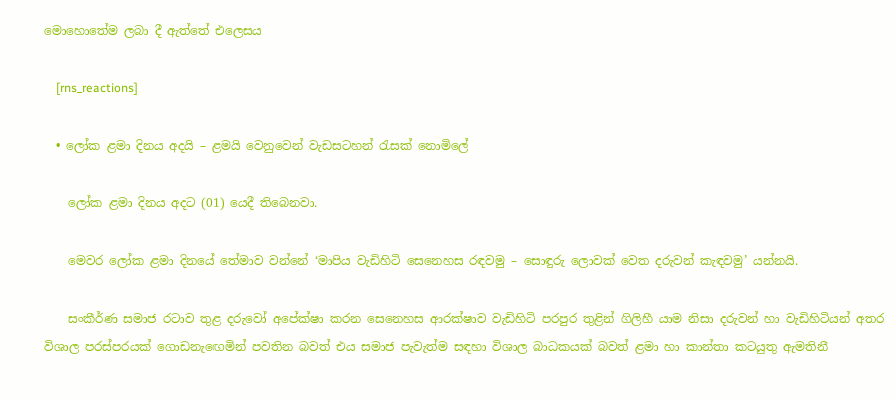මොහොතේම ලබා දී ඇත්තේ එලෙසය

    [rns_reactions]

  • ලෝක ළමා දිනය අදයි – ළමයි වෙනුවෙන් වැඩසටහන් රැසක් නොමිලේ

    ලෝක ළමා දිනය අදට (01) යෙදී තිබෙනවා.

    මෙවර ලෝක ළමා දිනයේ තේමාව වන්නේ ‘මාපිය වැඩිහිටි සෙනෙහස රඳවමු – සොඳුරු ලොවක් වෙත දරුවන් කැඳවමු’ යන්නයි.

    සංකීර්ණ සමාජ රටාව තුළ දරුවෝ අපේක්ෂා කරන සෙනෙහස ආරක්ෂාව වැඩිහිටි පරපුර තුළින් ගිලිහී යාම නිසා දරුවන් හා වැඩිහිටියන් අතර විශාල පරස්පරයක් ගොඩනැඟෙමින් පවතින බවත් එය සමාජ පැවැත්ම සඳහා විශාල බාධකයක් බවත් ළමා හා කාන්තා කටයුතු ඇමතිනී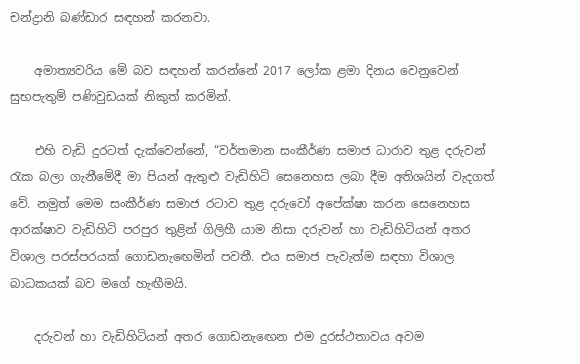චන්ද්‍රානි බණ්ඩාර සඳහන් කරනවා.

    අමාත්‍යවරිය මේ බව සඳහන් කරන්නේ 2017 ලෝක ළමා දිනය වෙනුවෙන් සුභපැතුම් පණිවුඩයක් නිකුත් කරමින්.

    එහි වැඩි දුරටත් දැක්වෙන්නේ, “වර්තමාන සංකීර්ණ සමාජ ධාරාව තුළ දරුවන් රැක බලා ගැනීමේදී මා පියන් ඇතුළු වැඩිහිටි සෙනෙහස ලබා දීම අතිශයින් වැදගත් වේ. නමුත් මෙම සංකීර්ණ සමාජ රටාව තුළ දරුවෝ අපේක්ෂා කරන සෙනෙහස ආරක්ෂාව වැඩිහිටි පරපුර තුළින් ගිලිහී යාම නිසා දරුවන් හා වැඩිහිටියන් අතර විශාල පරස්පරයක් ගොඩනැඟෙමින් පවතී. එය සමාජ පැවැත්ම සඳහා විශාල බාධකයක් බව මගේ හැඟීමයි.

    දරුවන් හා වැඩිහිටියන් අතර ගොඩනැඟෙන එම දුරස්ථතාවය අවම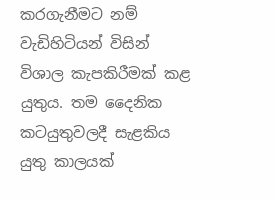කරගැනීමට නම් වැඩිහිටියන් විසින් විශාල කැපකිරීමක් කළ යුතුය. තම දෛනික කටයුතුවලදී සැළකිය යුතු කාලයක්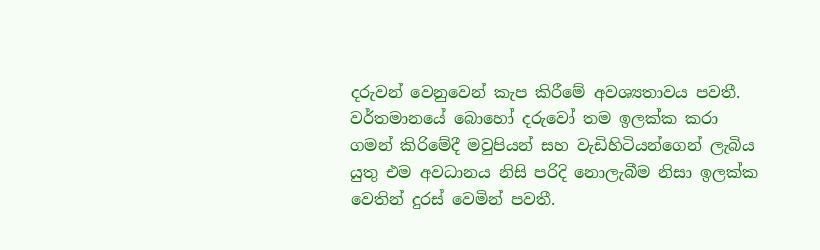දරුවන් වෙනුවෙන් කැප කිරීමේ අවශ්‍යතාවය පවතී. වර්තමානයේ බොහෝ දරුවෝ තම ඉලක්ක කරා ගමන් කිරිමේදී මවුපියන් සහ වැඩිහිටියන්ගෙන් ලැබිය යුතු එම අවධානය නිසි පරිදි නොලැබීම නිසා ඉලක්ක වෙතින් දුරස් වෙමින් පවතී.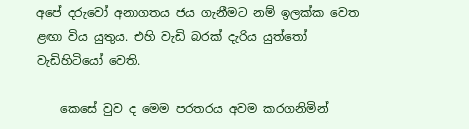අපේ දරුවෝ අනාගතය ජය ගැනීමට නම් ඉලක්ක වෙත ළඟා විය යුතුය. එහි වැඩි බරක් දැරිය යුත්තෝ වැඩිහිටියෝ වෙති.

    කෙසේ වුව ද මෙම පරතරය අවම කරගනිමින්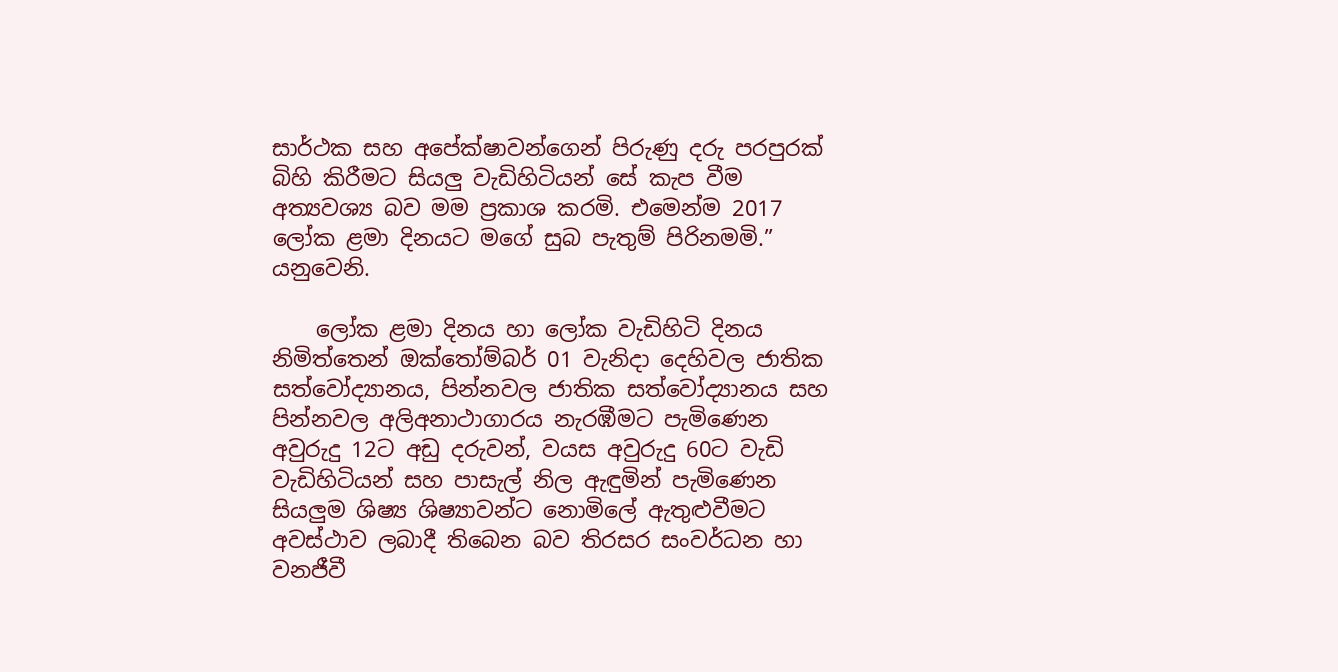සාර්ථක සහ අපේක්ෂාවන්ගෙන් පිරුණු දරු පරපුරක් බිහි කිරීමට සියලු වැඩිහිටියන් සේ කැප වීම අත්‍යවශ්‍ය බව මම ප්‍රකාශ කරමි. එමෙන්ම 2017 ලෝක ළමා දිනයට මගේ සුබ පැතුම් පිරිනමමි.” යනුවෙනි.

    ලෝක ළමා දිනය හා ලෝක වැඩිහිටි දිනය නිමිත්තෙන් ඔක්තෝම්බර් 01 වැනිදා දෙහිවල ජාතික සත්වෝද්‍යානය, පින්නවල ජාතික සත්වෝද්‍යානය සහ පින්නවල අලිඅනාථාගාරය නැරඹීමට පැමිණෙන අවුරුදු 12ට අඩු දරුවන්, වයස අවුරුදු 60ට වැඩි වැඩිහිටියන් සහ පාසැල් නිල ඇඳුමින් පැමිණෙන සියලුම ශිෂ්‍ය ශිෂ්‍යාවන්ට නොමිලේ ඇතුළුවීමට අවස්ථාව ලබාදී තිබෙන බව තිරසර සංවර්ධන හා වනජීවී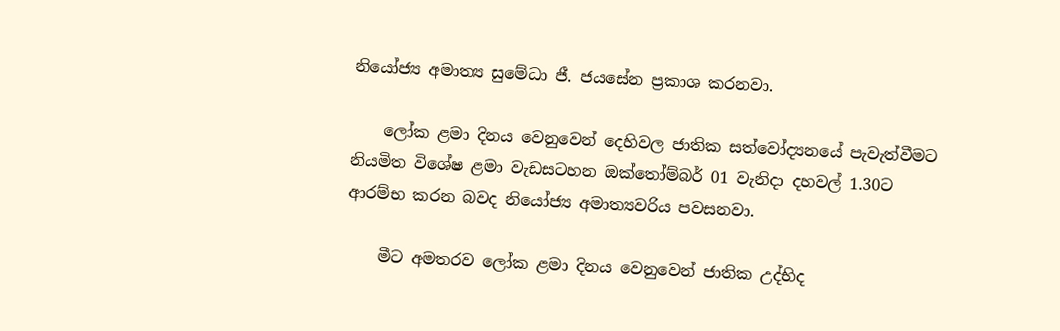නියෝජ්‍ය අමාත්‍ය සුමේධා ජී. ජයසේන ප්‍රකාශ කරනවා.

    ලෝක ළමා දිනය වෙනුවෙන් දෙහිවල ජාතික සත්වෝද්‍යනයේ පැවැත්වීමට නියමිත විශේෂ ළමා වැඩසටහන ඔක්තෝම්බර් 01 වැනිදා දහවල් 1.30ට ආරම්භ කරන බවද නියෝජ්‍ය අමාත්‍යවරිය පවසනවා.

    මීට අමතරව ලෝක ළමා දිනය වෙනුවෙන් ජාතික උද්භිද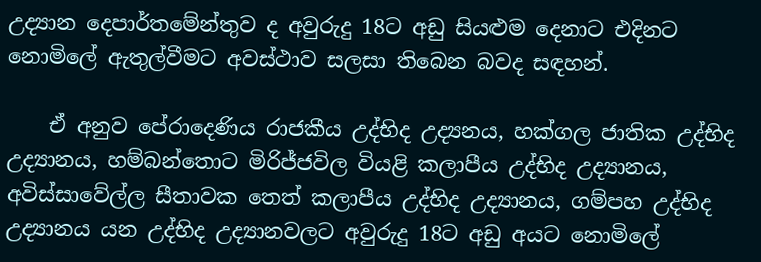උද්‍යාන දෙපාර්තමේන්තුව ද අවුරුදු 18ට අඩු සියළුම දෙනාට එදිනට නොමිලේ ඇතුල්වීමට අවස්ථාව සලසා තිබෙන බවද සඳහන්.

    ඒ අනුව පේරාදෙණිය රාජකීය උද්භිද උද්‍යනය, හක්ගල ජාතික උද්භිද උද්‍යානය, හම්බන්තොට මිරිජ්ජවිල වියළි කලාපීය උද්භිද උද්‍යානය, අවිස්සාවේල්ල සීතාවක තෙත් කලාපීය උද්භිද උද්‍යානය, ගම්පහ උද්භිද උද්‍යානය යන උද්භිද උද්‍යානවලට අවුරුදු 18ට අඩු අයට නොමිලේ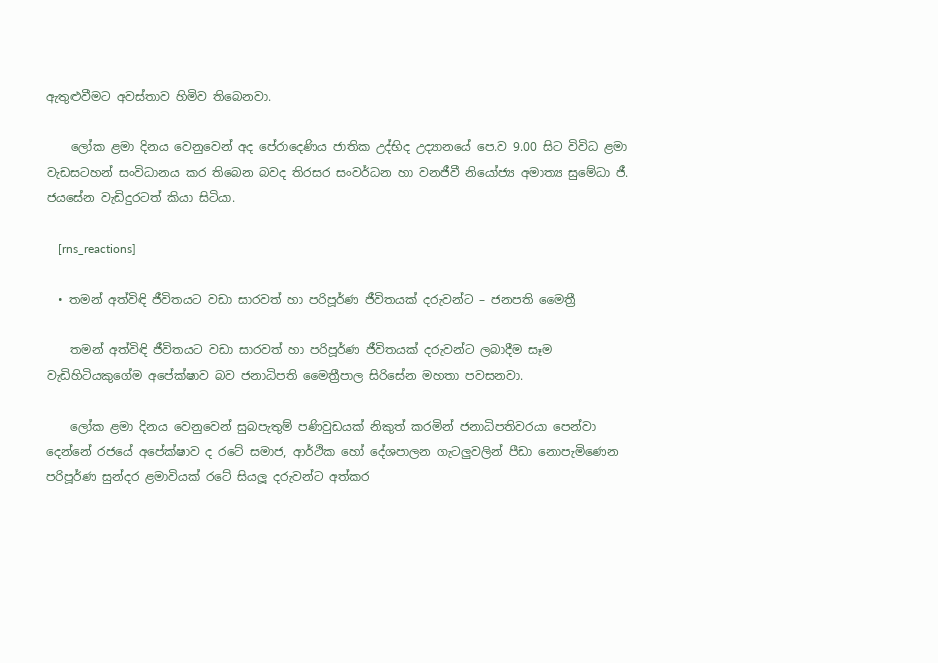ඇතුළුවීමට අවස්තාව හිමිව තිබෙනවා.

    ලෝක ළමා දිනය වෙනුවෙන් අද පේරාදෙණිය ජාතික උද්භිද උද්‍යානයේ පෙ.ව 9.00 සිට විවිධ ළමා වැඩසටහන් සංවිධානය කර තිබෙන බවද තිරසර සංවර්ධන හා වනජීවී නියෝජ්‍ය අමාත්‍ය සුමේධා ජී. ජයසේන වැඩිදුරටත් කියා සිටියා.

    [rns_reactions]

  • තමන් අත්විඳි ජීවිතයට වඩා සාරවත් හා පරිපූර්ණ ජීවිතයක් දරුවන්ට – ජනපති මෛත්‍රී

    තමන් අත්විඳි ජීවිතයට වඩා සාරවත් හා පරිපූර්ණ ජීවිතයක් දරුවන්ට ලබාදීම සෑම වැඩිහිටියකුගේම අපේක්ෂාව බව ජනාධිපති මෛත්‍රීපාල සිරිසේන මහතා පවසනවා.

    ලෝක ළමා දිනය වෙනුවෙන් සුබපැතුම් පණිවුඩයක් නිකුත් කරමින් ජනාධිපතිවරයා පෙන්වා දෙන්නේ රජයේ අපේක්ෂාව ද රටේ සමාජ, ආර්ථික හෝ දේශපාලන ගැටලුවලින් පීඩා නොපැමිණෙන පරිපූර්ණ සුන්දර ළමාවියක් රටේ සියලූ දරුවන්ට අත්කර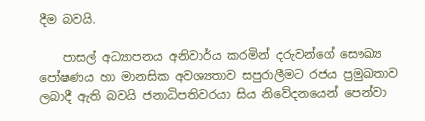දීම බවයි.

    පාසල් අධ්‍යාපනය අනිවාර්ය කරමින් දරුවන්ගේ සෞඛ්‍ය පෝෂණය හා මානසික අවශ්‍යතාව සපුරාලීමට රජය ප්‍රමුඛතාව ලබාදී ඇති බවයි ජනාධිපතිවරයා සිය නිවේදනයෙන් පෙන්වා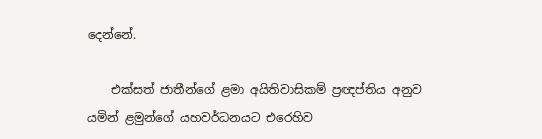දෙන්නේ.

    එක්සත් ජාතීන්ගේ ළමා අයිතිවාසිකම් ප්‍රඥප්තිය අනුව යමින් ළමුන්ගේ යහවර්ධනයට එරෙහිව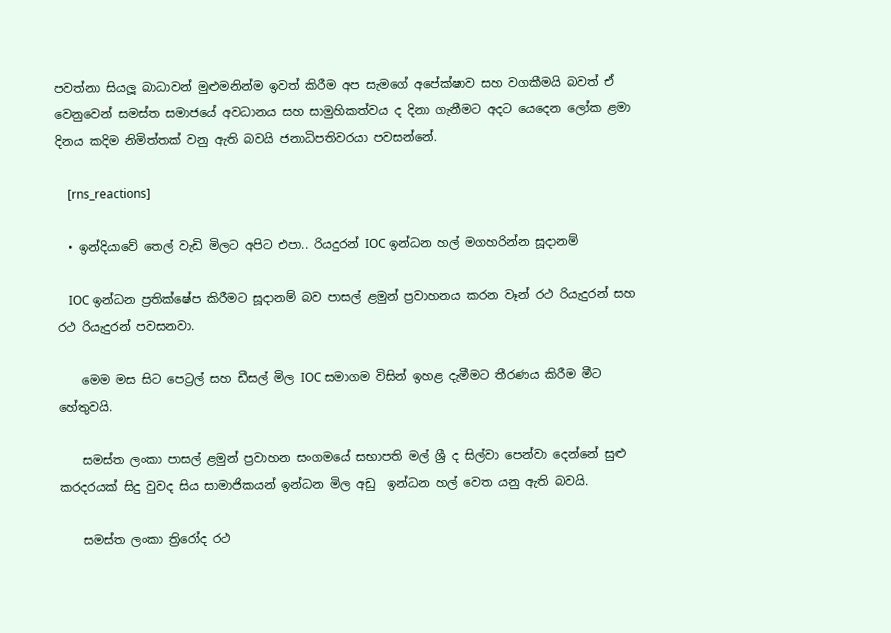පවත්නා සියලූ බාධාවන් මුළුමනින්ම ඉවත් කිරීම අප සැමගේ අපේක්ෂාව සහ වගකීමයි බවත් ඒ වෙනුවෙන් සමස්ත සමාජයේ අවධානය සහ සාමුහිකත්වය ද දිනා ගැනීමට අදට යෙදෙන ලෝක ළමා දිනය කදිම නිමිත්තක් වනු ඇති බවයි ජනාධිපතිවරයා පවසන්නේ.

    [rns_reactions]

  • ඉන්දියාවේ තෙල් වැඩි මිලට අපිට එපා.. රියදුරන් IOC ඉන්ධන හල් මගහරින්න සූදානම්

    IOC ඉන්ධන ප්‍රතික්ෂේප කිරීමට සූදානම් බව පාසල් ළමුන් ප්‍රවාහනය කරන වෑන් රථ රියැදුරන් සහ රථ රියැදුරන් පවසනවා.

    මෙම මස සිට පෙට්‍රල් සහ ඩීසල් මිල IOC සමාගම විසින් ඉහළ දැමීමට තීරණය කිරීම මීට හේතුවයි.

    සමස්ත ලංකා පාසල් ළමුන් ප්‍රවාහන සංගමයේ සභාපති මල් ශ්‍රී ද සිල්වා පෙන්වා දෙන්නේ සුළු කරදරයක් සිදු වුවද සිය සාමාජිකයන් ඉන්ධන මිල අඩු  ඉන්ධන හල් වෙත යනු ඇති බවයි.

    සමස්ත ලංකා ත්‍රිරෝද රථ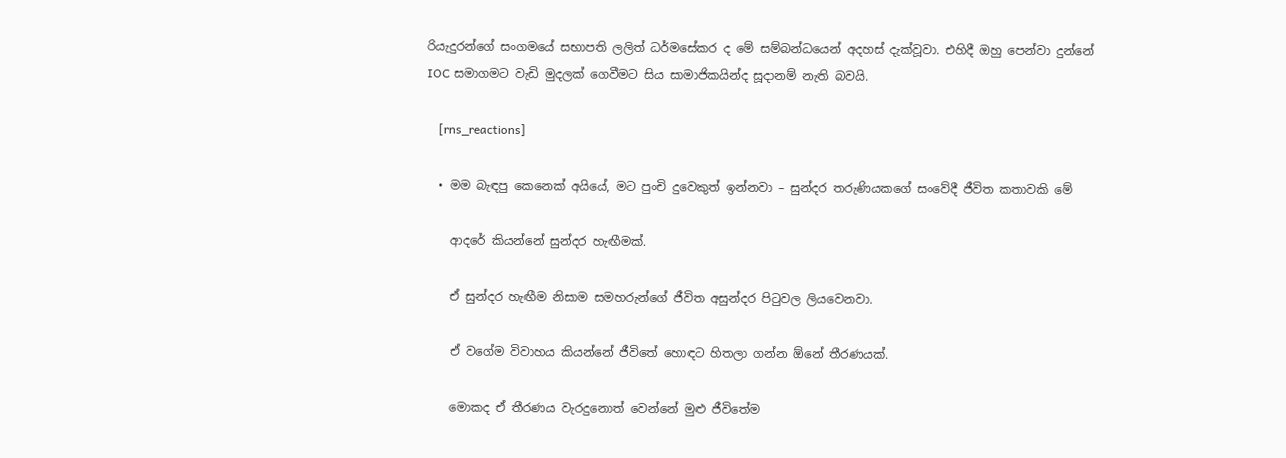රියැදුරන්ගේ සංගමයේ සභාපති ලලිත් ධර්මසේකර ද මේ සම්බන්ධයෙන් අදහස් දැක්වූවා. එහිදී ඔහු පෙන්වා දුන්නේ  IOC සමාගමට වැඩි මුදලක් ගෙවීමට සිය සාමාජිකයින්ද සූදානම් නැති බවයි.

    [rns_reactions]

  • මම බැඳපු කෙනෙක් අයියේ, මට පුංචි දුවෙකුත් ඉන්නවා – සුන්දර තරුණියකගේ සංවේදී ජීවිත කතාවකි මේ

    ආදරේ කියන්නේ සුන්දර හැඟීමක්.

    ඒ සුන්දර හැඟීම නිසාම සමහරුන්ගේ ජීවිත අසුන්දර පිටුවල ලියවෙනවා.

    ඒ වගේම විවාහය කියන්නේ ජීවිතේ හොඳට හිතලා ගන්න ඕනේ තීරණයක්.

    මොකද ඒ තීරණය වැරදුනොත් වෙන්නේ මුළු ජීවිතේම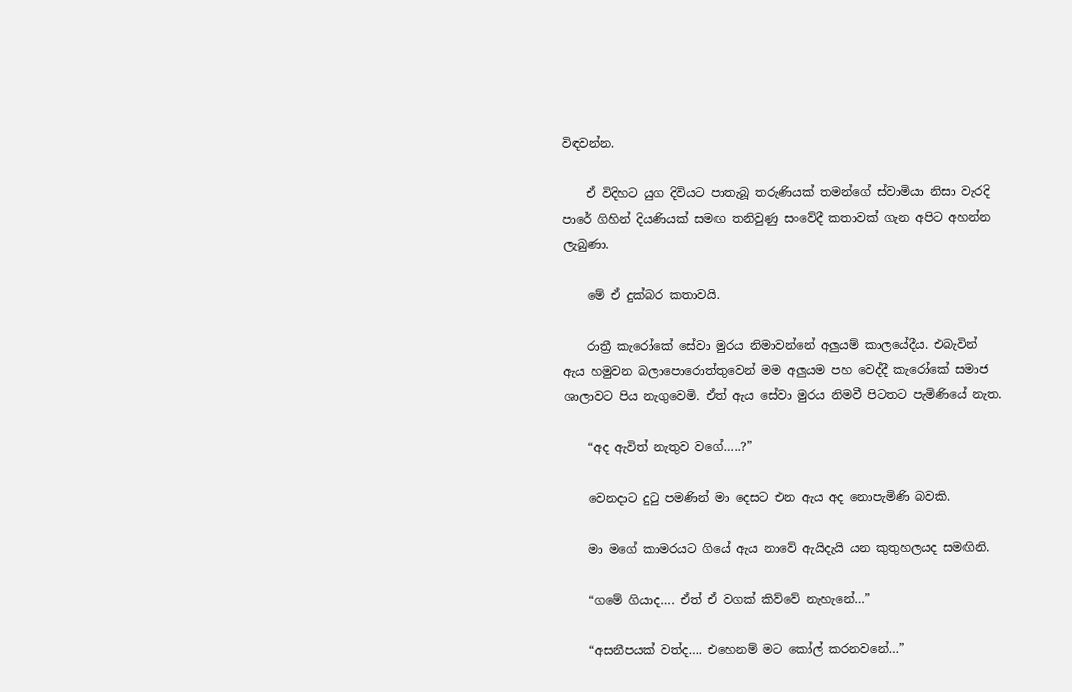විඳවන්න.

    ඒ විදිහට යුග දිවියට පාතැබූ තරුණියක් තමන්ගේ ස්වාමියා නිසා වැරදි පාරේ ගිහින් දියණියක් සමඟ තනිවුණු සංවේදී කතාවක් ගැන අපිට අහන්න ලැබුණා.

    මේ ඒ දුක්බර කතාවයි.

    රාත්‍රී කැරෝකේ සේවා මුරය නිමාවන්නේ අලුයම් කාලයේදීය. එබැවින් ඇය හමුවන බලාපොරොත්තුවෙන් මම අලුයම පහ වෙද්දී කැරෝකේ සමාජ ශාලාවට පිය නැගුවෙමි. ඒත් ඇය සේවා මුරය නිමවී පිටතට පැමිණියේ නැත.

    “අද ඇවිත් නැතුව වගේ…..?”

    වෙනදාට දුටු පමණින් මා දෙසට එන ඇය අද නොපැමිණි බවකි.

    මා මගේ කාමරයට ගියේ ඇය නාවේ ඇයිදැයි යන කුතුහලයද සමඟිනි.

    “ගමේ ගියාද…. ඒත් ඒ වගක් කිව්වේ නැහැනේ…”

    “අසනීපයක් වත්ද…. එහෙනම් මට කෝල් කරනවනේ…”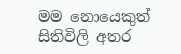මම නොයෙකුත් සිතිවිලි අතර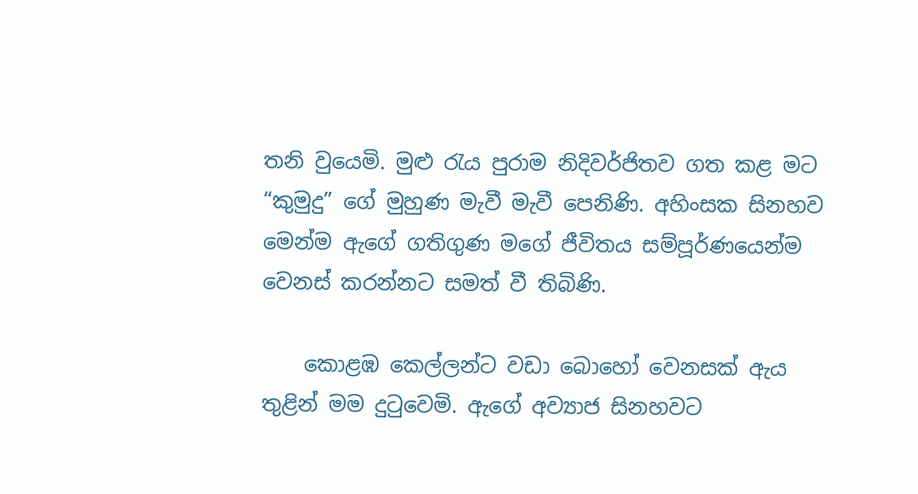තනි වුයෙමි. මුළු රැය පුරාම නිදිවර්ජිතව ගත කළ මට “කුමුදු” ගේ මුහුණ මැවී මැවී පෙනිණි. අහිංසක සිනහව මෙන්ම ඇගේ ගතිගුණ මගේ ජීවිතය සම්පූර්ණයෙන්ම වෙනස් කරන්නට සමත් වී තිබිණි.

    කොළඹ කෙල්ලන්ට වඩා බොහෝ වෙනසක් ඇය තුළින් මම දුටුවෙමි. ඇගේ අව්‍යාජ සිනහවට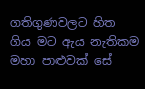ගතිගුණවලට හිත ගිය මට ඇය නැතිකම මහා පාළුවක් සේ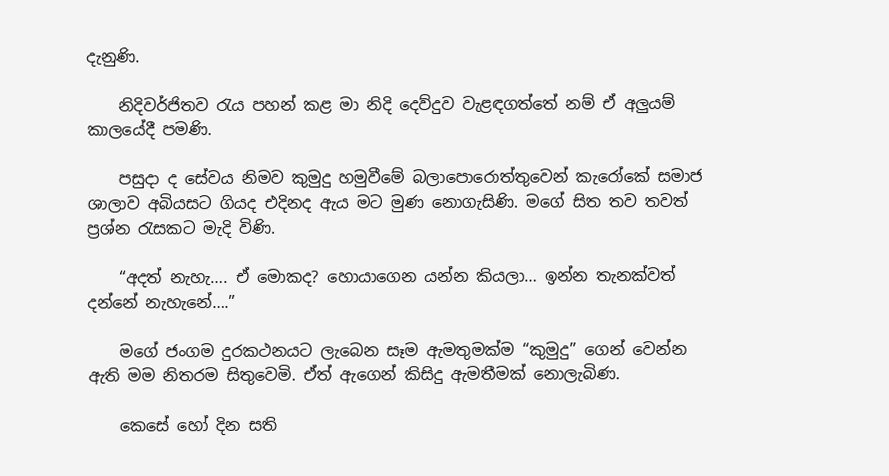දැනුණි.

    නිදිවර්ජිතව රැය පහන් කළ මා නිදි දෙව්දුව වැළඳගත්තේ නම් ඒ අලුයම් කාලයේදී පමණි.

    පසුදා ද සේවය නිමව කුමුදු හමුවීමේ බලාපොරොත්තුවෙන් කැරෝකේ සමාජ ශාලාව අබියසට ගියද එදිනද ඇය මට මුණ නොගැසිණි. මගේ සිත තව තවත් ප්‍රශ්න රැසකට මැදි විණි.

    “අදත් නැහැ…. ඒ මොකද? හොයාගෙන යන්න කියලා… ඉන්න තැනක්වත් දන්නේ නැහැනේ….”

    මගේ ජංගම දුරකථනයට ලැබෙන සෑම ඇමතුමක්ම “කුමුදු” ගෙන් වෙන්න ඇති මම නිතරම සිතුවෙමි. ඒත් ඇගෙන් කිසිදු ඇමතීමක් නොලැබිණ.

    කෙසේ හෝ දින සති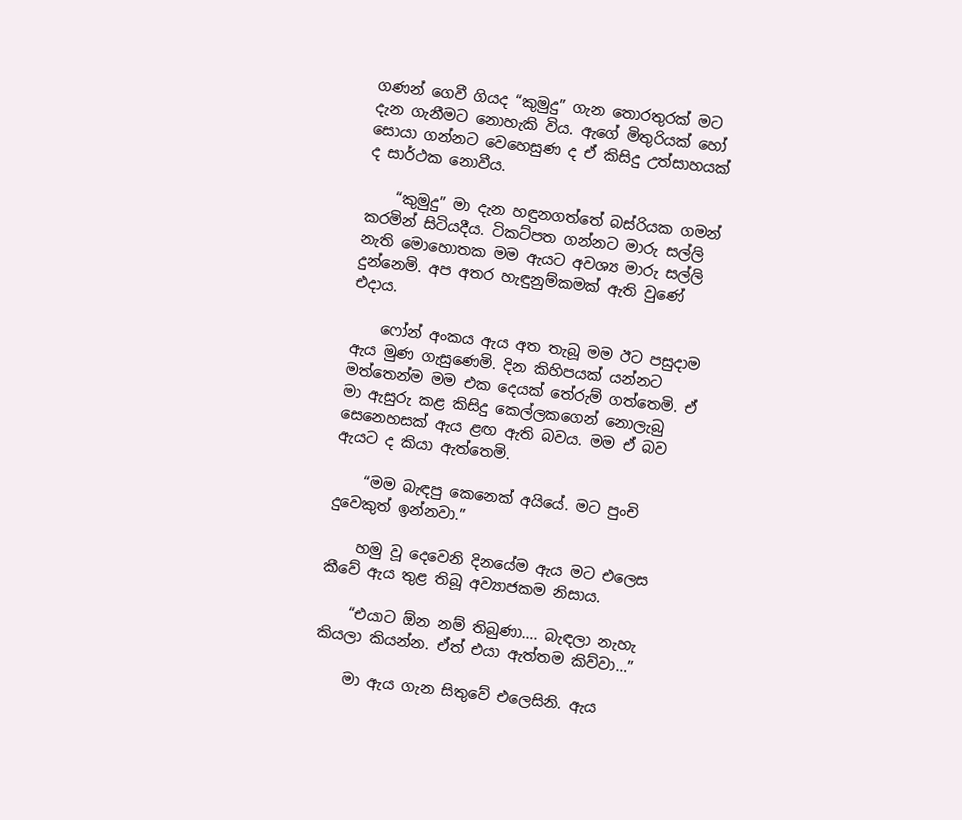ගණන් ගෙවී ගියද “කුමුදු” ගැන තොරතුරක් මට දැන ගැනීමට නොහැකි විය. ඇගේ මිතුරියක් හෝ සොයා ගන්නට වෙහෙසුණ ද ඒ කිසිදු උත්සාහයක් ද සාර්ථක නොවීය.

    “කුමුදු” මා දැන හඳුනගත්තේ බස්රියක ගමන් කරමින් සිටියදීය. ටිකට්පත ගන්නට මාරු සල්ලි නැති මොහොතක මම ඇයට අවශ්‍ය මාරු සල්ලි දුන්නෙමි. අප අතර හැඳුනුම්කමක් ඇති වුණේ එදාය.

    ෆෝන් අංකය ඇය අත තැබූ මම ඊට පසුදාම ඇය මුණ ගැසුණෙමි. දින කිහිපයක් යන්නට මත්තෙන්ම මම එක දෙයක් තේරුම් ගත්තෙමි. ඒ මා ඇසුරු කළ කිසිදු කෙල්ලකගෙන් නොලැබු සෙනෙහසක් ඇය ළඟ ඇති බවය. මම ඒ බව ඇයට ද කියා ඇත්තෙමි.

    “මම බැඳපු කෙනෙක් අයියේ. මට පුංචි දුවෙකුත් ඉන්නවා.”

    හමු වූ දෙවෙනි දිනයේම ඇය මට එලෙස කීවේ ඇය තුළ තිබූ අව්‍යාජකම නිසාය.

    “එයාට ඕන නම් තිබුණා…. බැඳලා නැහැ කියලා කියන්න. ඒත් එයා ඇත්තම කිව්වා…”

    මා ඇය ගැන සිතුවේ එලෙසිනි. ඇය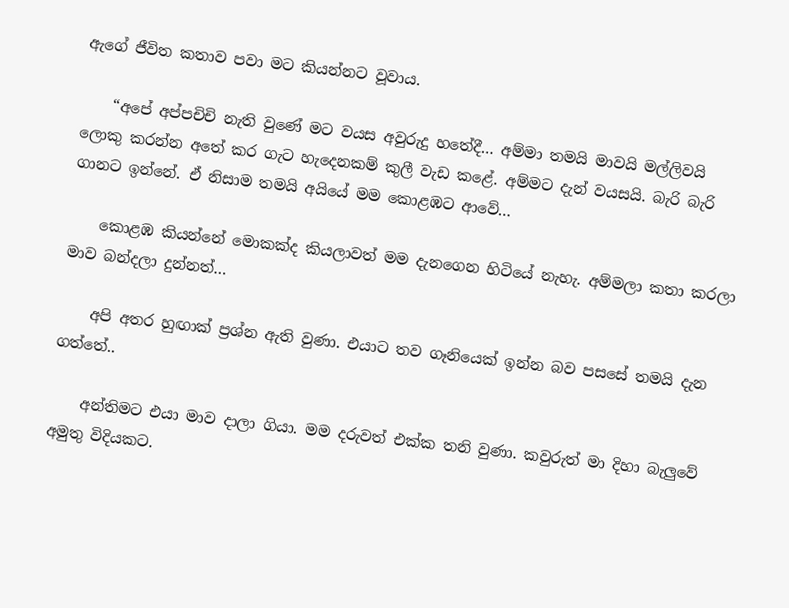ඇගේ ජීවිත කතාව පවා මට කියන්නට වූවාය.

    “අපේ අප්පචිචි නැති වුණේ මට වයස අවුරුදු හතේදී… අම්මා තමයි මාවයි මල්ලිවයි ලොකු කරන්න අතේ කර ගැට හැදෙනකම් කුලී වැඩ කළේ. අම්මට දැන් වයසයි. බැරි බැරි ගානට ඉන්නේ. ඒ නිසාම තමයි අයියේ මම කොළඹට ආවේ…

    කොළඹ කියන්නේ මොකක්ද කියලාවත් මම දැනගෙන හිටියේ නැහැ. අම්මලා කතා කරලා මාව බන්දලා දුන්නත්…

    අපි අතර හුඟාක් ප්‍රශ්න ඇති වුණා. එයාට තව ගෑනියෙක් ඉන්න බව පසසේ තමයි දැන ගත්තේ..

    අන්තිමට එයා මාව දාලා ගියා. මම දරුවත් එක්ක තනි වුණා. කවුරුත් මා දිහා බැලුවේ අමුතු විදියකට.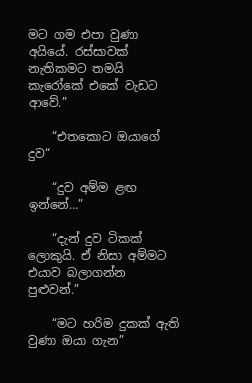මට ගම එපා වුණා අයියේ. රස්සාවක් නැතිකමට තමයි කැරෝකේ එකේ වැඩට ආවේ.”

    “එතකොට ඔයාගේ දුව“

    “දුව අම්ම ළඟ ඉන්නේ…”

    “දැන් දුව ටිකක් ලොකුයි. ඒ නිසා අම්මට එයාව බලාගන්න පුළුවන්.”

    “මට හරිම දුකක් ඇති වුණා ඔයා ගැන”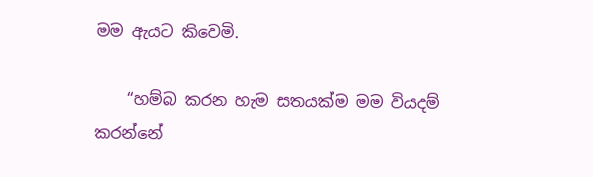මම ඇයට කිවෙමි.

    “හම්බ කරන හැම සතයක්ම මම වියදම් කරන්නේ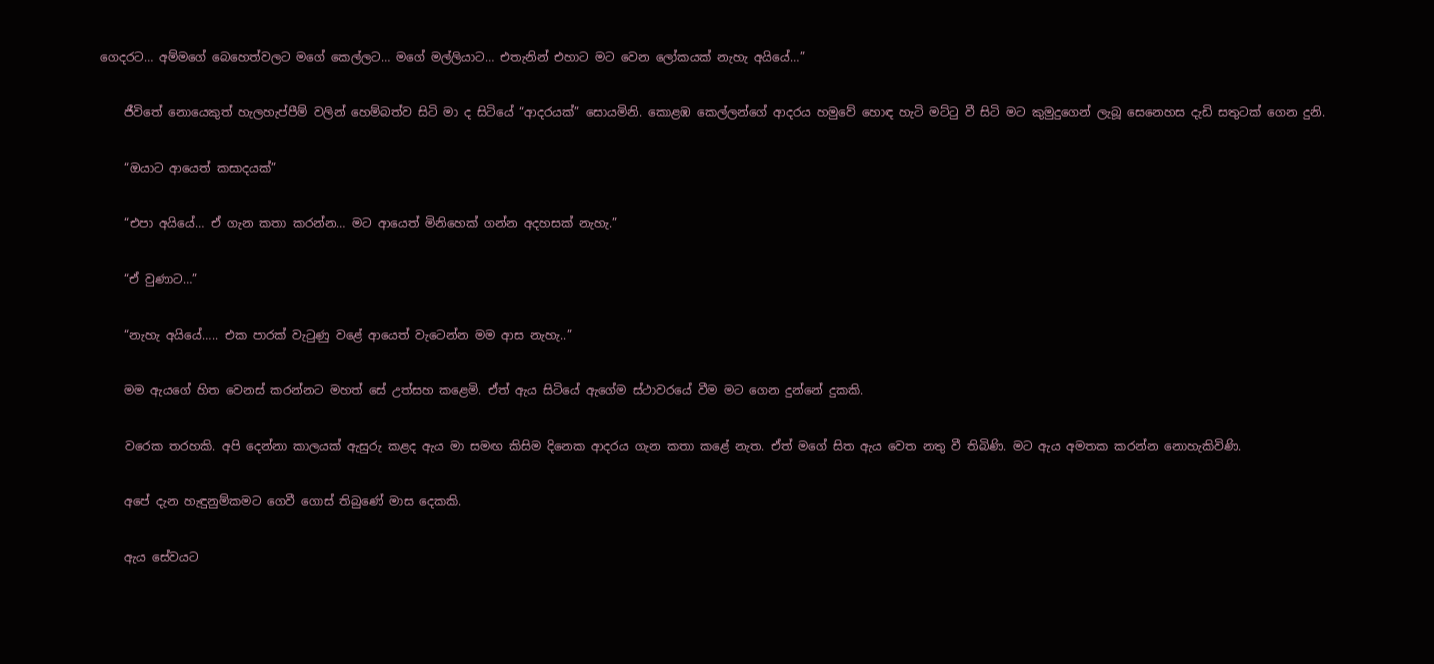ගෙදරට… අම්මගේ බෙහෙත්වලට මගේ කෙල්ලට… මගේ මල්ලියාට… එතැනින් එහාට මට වෙන ලෝකයක් නැහැ අයියේ…”

    ජීවිතේ නොයෙකුත් හැලහැප්පීම් වලින් හෙම්බත්ව සිටි මා ද සිටියේ “ආදරයක්” සොයමිනි. කොළඹ කෙල්ලන්ගේ ආදරය හමුවේ හොඳ හැටි මට්ටු වී සිටි මට කුමුදුගෙන් ලැබූ සෙනෙහස දැඩි සතුටක් ගෙන දුනි.

    “ඔයාට ආයෙත් කසාදයක්”

    “එපා අයියේ… ඒ ගැන කතා කරන්න… මට ආයෙත් මිනිහෙක් ගන්න අදහසක් නැහැ.”

    “ඒ වුණාට…”

    “නැහැ අයියේ….. එක පාරක් වැටුණු වළේ ආයෙත් වැටෙන්න මම ආස නැහැ..”

    මම ඇයගේ හිත වෙනස් කරන්නට මහත් සේ උත්සහ කළෙමි. ඒත් ඇය සිටියේ ඇගේම ස්ථාවරයේ වීම මට ගෙන දුන්නේ දුකකි.

    වරෙක තරහකි. අපි දෙන්නා කාලයක් ඇසුරු කළද ඇය මා සමඟ කිසිම දිනෙක ආදරය ගැන කතා කළේ නැත. ඒත් මගේ සිත ඇය වෙත නතු වී තිබිණි. මට ඇය අමතක කරන්න නොහැකිවිණි.

    අපේ දැන හැඳුනුම්කමට ගෙවී ගොස් තිබුණේ මාස දෙකකි.

    ඇය සේවයට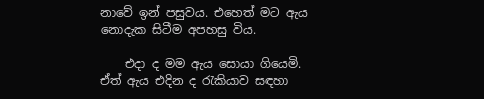නාවේ ඉන් පසුවය. එහෙත් මට ඇය නොදැක සිටීම අපහසු විය.

    එදා ද මම ඇය සොයා ගියෙමි. ඒත් ඇය එදින ද රැකියාව සඳහා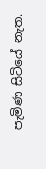පැමිණ සිටියේ නැත.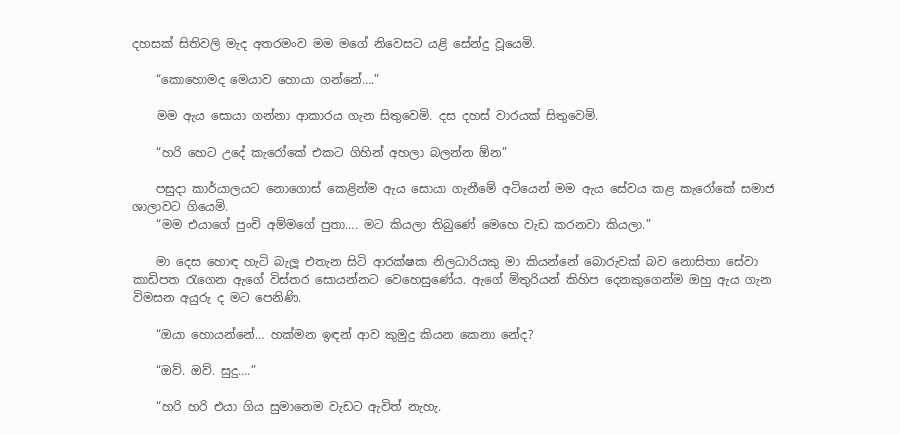දහසක් සිතිවලි මැද අතරමංව මම මගේ නිවෙසට යළි සේන්දු වූයෙමි.

    “කොහොමද මෙයාව හොයා ගන්නේ….”

    මම ඇය සොයා ගන්නා ආකාරය ගැන සිතුවෙමි. දස දහස් වාරයක් සිතුවෙමි.

    “හරි හෙට උදේ කැරෝකේ එකට ගිහින් අහලා බලන්න ඕන”

    පසුදා කාර්යාලයට නොගොස් කෙළින්ම ඇය සොයා ගැනීමේ අටියෙන් මම ඇය සේවය කළ කැරෝකේ සමාජ ශාලාවට ගියෙමි.
    “මම එයාගේ පුංචි අම්මගේ පුතා…. මට කියලා තිබුණේ මෙහෙ වැඩ කරනවා කියලා.”

    මා දෙස හොඳ හැටි බැලූ එතැන සිටි ආරක්ෂක නිලධාරියකු මා කියන්නේ බොරුවක් බව නොසිතා සේවා කාඩිපත රැගෙන ඇගේ විස්තර සොයන්නට වෙහෙසුණේය. ඇගේ මිතුරියන් කිහිප දෙනකුගෙන්ම ඔහු ඇය ගැන විමසන අයුරු ද මට පෙනිණි.

    “ඔයා හොයන්නේ… හක්මන ඉඳන් ආව කුමුදු කියන කෙනා නේද?

    “ඔව්. ඔව්. සුදු….”

    “හරි හරි එයා ගිය සුමානෙම වැඩට ඇවිත් නැහැ.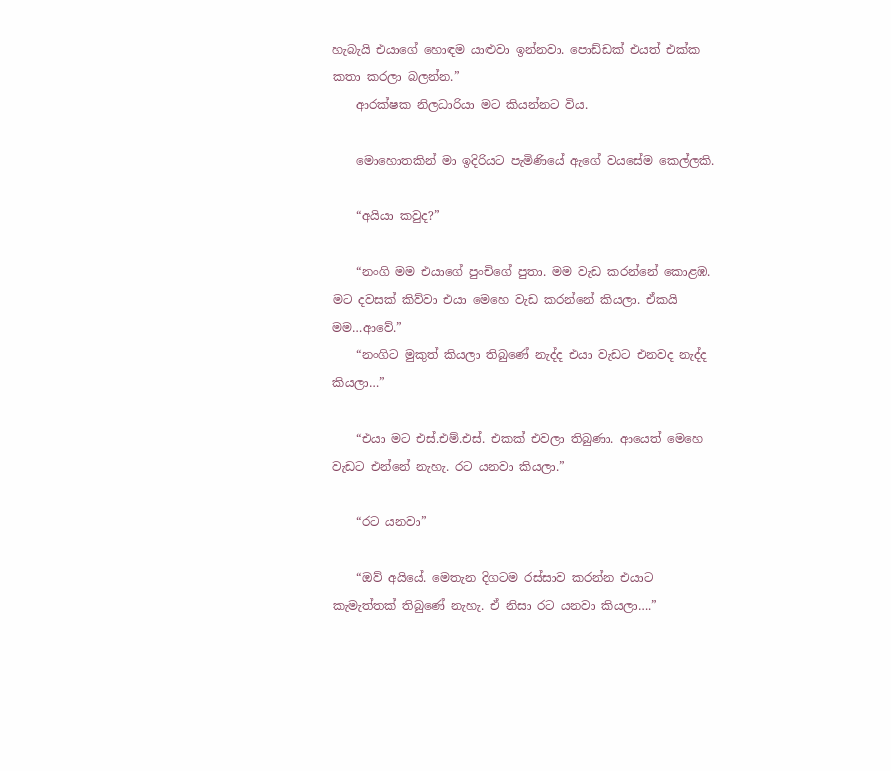හැබැයි එයාගේ හොඳම යාළුවා ඉන්නවා. පොඩ්ඩක් එයත් එක්ක කතා කරලා බලන්න.”
    ආරක්ෂක නිලධාරියා මට කියන්නට විය.

    මොහොතකින් මා ඉදිරියට පැමිණියේ ඇගේ වයසේම කෙල්ලකි.

    “අයියා කවුද?”

    “නංගි මම එයාගේ පුංචිගේ පුතා. මම වැඩ කරන්නේ කොළඹ. මට දවසක් කිව්වා එයා මෙහෙ වැඩ කරන්නේ කියලා. ඒකයි මම…ආවේ.”
    “නංගිට මුකුත් කියලා තිබුණේ නැද්ද එයා වැඩට එනවද නැද්ද කියලා…”

    “එයා මට එස්.එම්.එස්. එකක් එවලා තිබුණා. ආයෙත් මෙහෙ වැඩට එන්නේ නැහැ. රට යනවා කියලා.”

    “රට යනවා”

    “ඔව් අයියේ. මෙතැන දිගටම රස්සාව කරන්න එයාට කැමැත්තක් තිබුණේ නැහැ. ඒ නිසා රට යනවා කියලා….”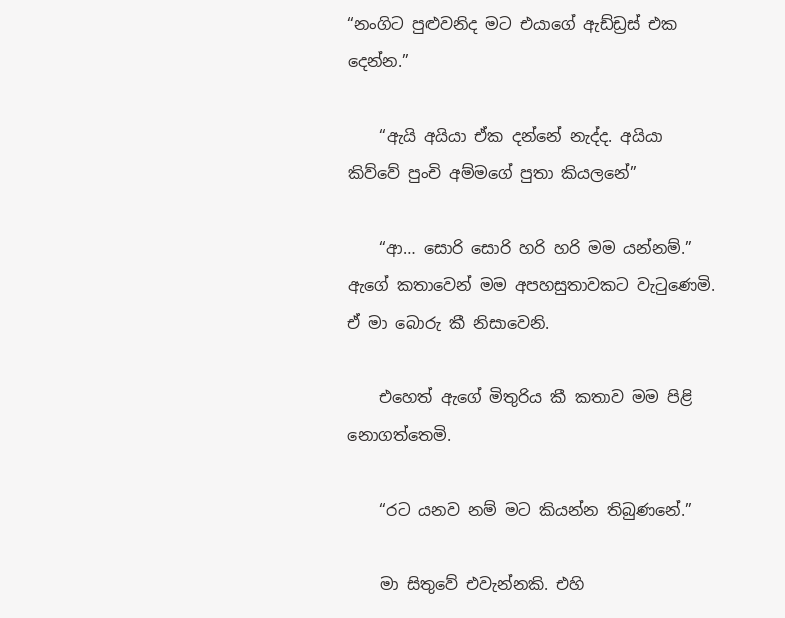“නංගිට පුළුවනිද මට එයාගේ ඇඩ්ඩ්‍රස් එක දෙන්න.”

    “ඇයි අයියා ඒක දන්නේ නැද්ද. අයියා කිව්වේ පුංචි අම්මගේ පුතා කියලනේ”

    “ආ… සොරි සොරි හරි හරි මම යන්නම්.” ඇගේ කතාවෙන් මම අපහසුතාවකට වැටුණෙමි. ඒ මා බොරු කී නිසාවෙනි.

    එහෙත් ඇගේ මිතුරිය කී කතාව මම පිළි නොගත්තෙමි.

    “රට යනව නම් මට කියන්න තිබුණනේ.”

    මා සිතුවේ එවැන්නකි. එහි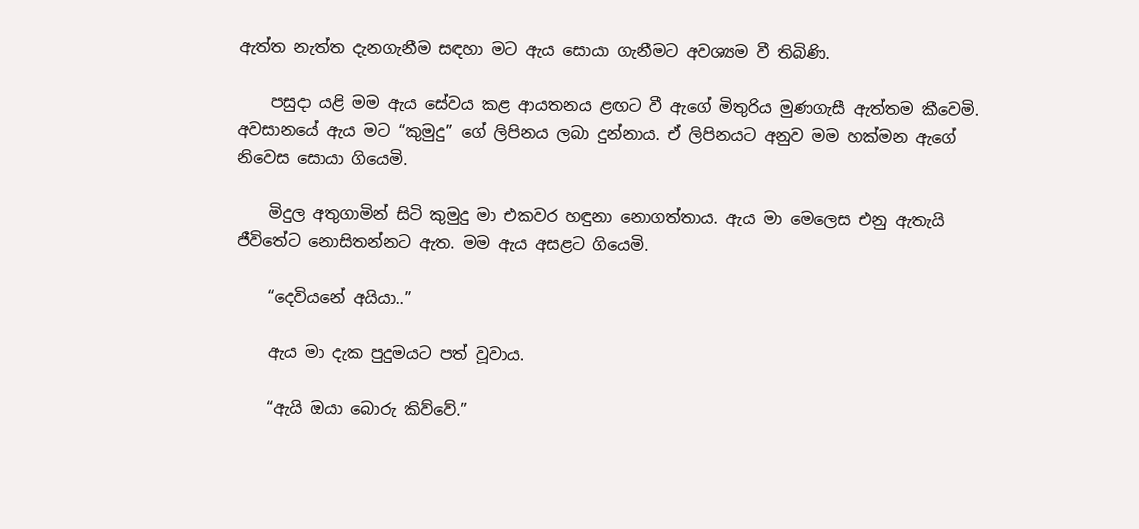ඇත්ත නැත්ත දැනගැනීම සඳහා මට ඇය සොයා ගැනීමට අවශ්‍යම වී තිබිණි.

    පසුදා යළි මම ඇය සේවය කළ ආයතනය ළඟට වී ඇගේ මිතුරිය මුණගැසී ඇත්තම කීවෙමි. අවසානයේ ඇය මට “කුමුදු” ගේ ලිපිනය ලබා දුන්නාය. ඒ ලිපිනයට අනුව මම හක්මන ඇගේ නිවෙස සොයා ගියෙමි.

    මිදුල අතුගාමින් සිටි කුමුදු මා එකවර හඳුනා නොගත්තාය. ඇය මා මෙලෙස එනු ඇතැයි ජීවිතේට නොසිතන්නට ඇත. මම ඇය අසළට ගියෙමි.

    “දෙවියනේ අයියා..”

    ඇය මා දැක පුදුමයට පත් වූවාය.

    “ඇයි ඔයා බොරු කිව්වේ.”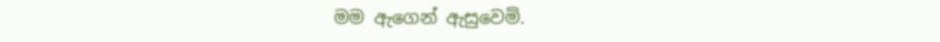මම ඇගෙන් ඇසුවෙමි.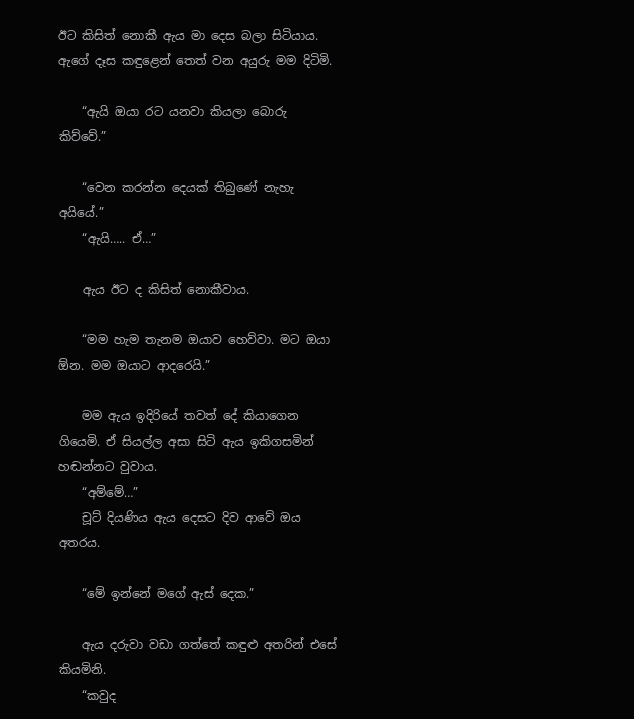ඊට කිසිත් නොකී ඇය මා දෙස බලා සිටියාය. ඇගේ දෑස කඳුළෙන් තෙත් වන අයුරු මම දිටිමි.

    “ඇයි ඔයා රට යනවා කියලා බොරු කිව්වේ.”

    “වෙන කරන්න දෙයක් තිබුණේ නැහැ අයියේ.”
    “ඇයි….. ඒ…”

    ඇය ඊට ද කිසිත් නොකීවාය.

    “මම හැම තැනම ඔයාව හෙව්වා. මට ඔයා ඕන. මම ඔයාට ආදරෙයි.”

    මම ඇය ඉදිරියේ තවත් දේ කියාගෙන ගියෙමි. ඒ සියල්ල අසා සිටි ඇය ඉකිගසමින් හඬන්නට වුවාය.
    “අම්මේ…”
    චූට් දියණිය ඇය දෙසට දිව ආවේ ඔය අතරය.

    “මේ ඉන්නේ මගේ ඇස් දෙක.”

    ඇය දරුවා වඩා ගත්තේ කඳුළු අතරින් එසේ කියමිනි.
    “කවුද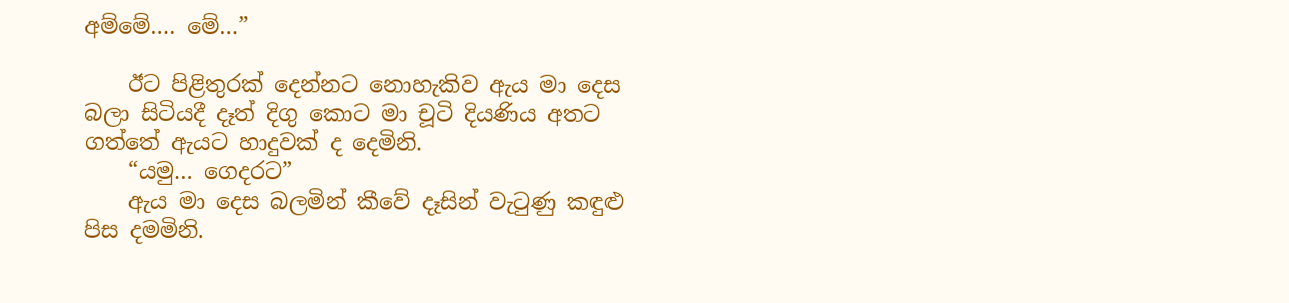අම්මේ…. මේ…”

    ඊට පිළිතුරක් දෙන්නට නොහැකිව ඇය මා දෙස බලා සිටියදී දෑත් දිගු කොට මා චූටි දියණිය අතට ගත්තේ ඇයට හාදුවක් ද දෙමිනි.
    “යමු… ගෙදරට”
    ඇය මා දෙස බලමින් කීවේ දෑසින් වැටුණු කඳුළු පිස දමමිනි.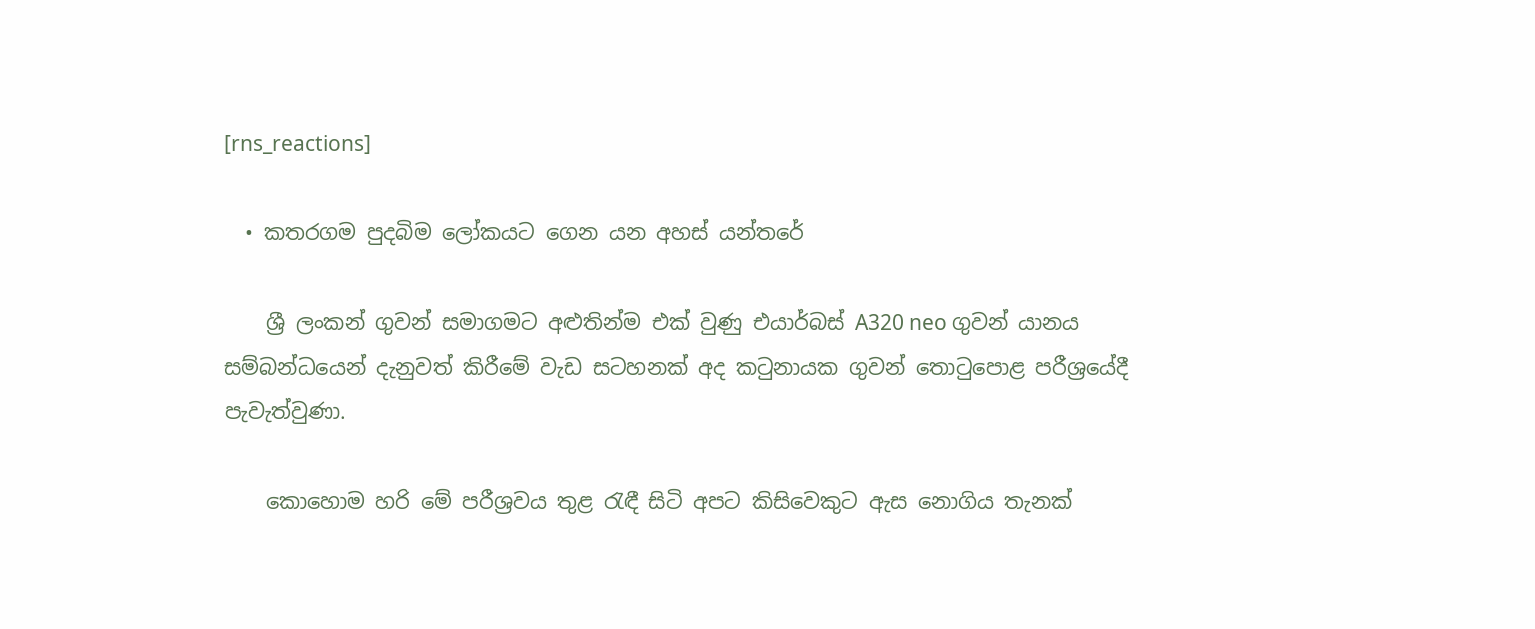[rns_reactions]

  • කතරගම පුදබිම ලෝකයට ගෙන යන අහස් යන්තරේ

    ශ්‍රී ලංකන් ගුවන් සමාගමට අළුතින්ම එක් වුණු එයාර්බස් A320 neo ගුවන් යානය සම්බන්ධයෙන් දැනුවත් කිරීමේ වැඩ සටහනක් අද කටුනායක ගුවන් තොටුපොළ පරීශ්‍රයේදී පැවැත්වුණා.

    කොහොම හරි මේ පරීශ්‍රවය තුළ රැඳී සිටි අපට කිසිවෙකුට ඇස නොගිය තැනක්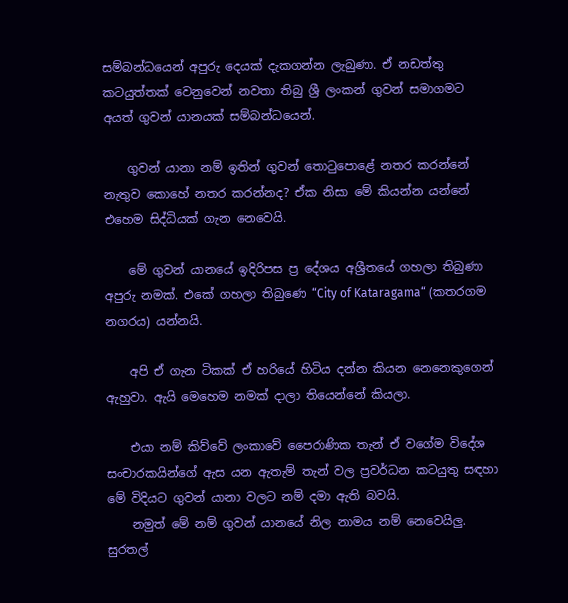සම්බන්ධයෙන් අපුරු දෙයක් දැකගන්න ලැබුණා. ඒ නඩත්තු කටයුත්තක් වෙනුවෙන් නවතා තිබු ශ්‍රී ලංකන් ගුවන් සමාගමට අයත් ගුවන් යානයක් සම්බන්ධයෙන්.

    ගුවන් යානා නම් ඉතින් ගුවන් තොටුපොළේ නතර කරන්නේ නැතුව කොහේ නතර කරන්නද? ඒක නිසා මේ කියන්න යන්නේ එහෙම සිද්ධියක් ගැන නෙවෙයි.

    මේ ගුවන් යානයේ ඉදිරිපස ප්‍ර දේශය අශ්‍රීතයේ ගහලා තිබුණා අපුරු නමක්. එකේ ගහලා තිබුණෙ “City of Kataragama“ (කතරගම නගරය) යන්නයි.

    අපි ඒ ගැන ටිකක් ඒ හරියේ හිටිය දන්න කියන නෙනෙකුගෙන් ඇහුවා. ඇයි මෙහෙම නමක් දාලා තියෙන්නේ කියලා.

    එයා නම් කිව්වේ ලංකාවේ පෛරාණික තැන් ඒ වගේම විදේශ සංචාරකයින්ගේ ඇස යන ඇතැම් තැන් වල ප්‍රවර්ධන කටයුතු සඳහා මේ විදියට ගුවන් යානා වලට නම් දමා ඇති බවයි.
    නමුත් මේ නම් ගුවන් යානයේ නිල නාමය නම් නෙවෙයිලු. සුරතල්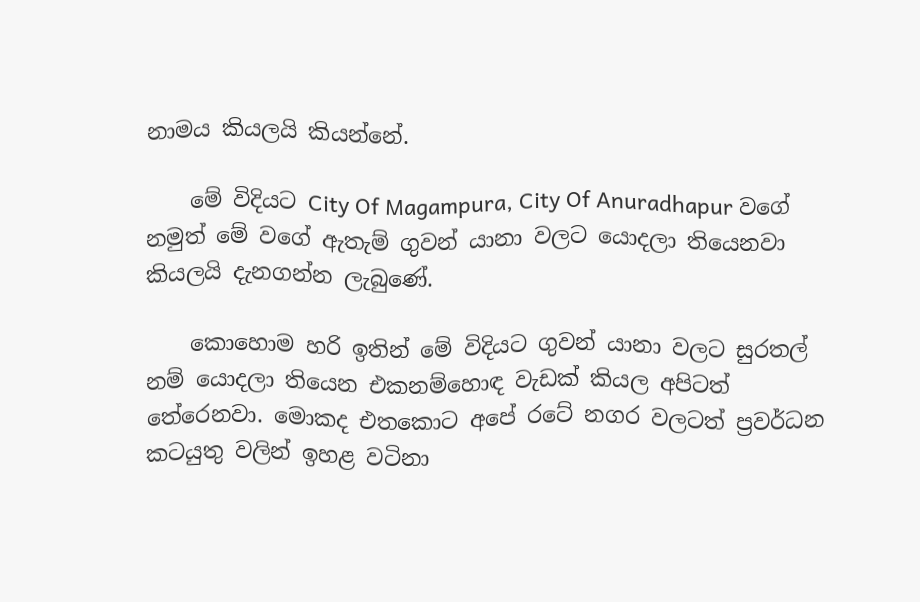නාමය කියලයි කියන්නේ.

    මේ විදියට City Of Magampura, City Of Anuradhapur වගේ නමුත් මේ වගේ ඇතැම් ගුවන් යානා වලට යොදලා තියෙනවා කියලයි දැනගන්න ලැබුණේ.

    කොහොම හරි ඉතින් මේ විදියට ගුවන් යානා වලට සුරතල් නම් යොදලා තියෙන එකනම්හොඳ වැඩක් කියල අපිටත් තේරෙනවා. මොකද එතකොට අපේ රටේ නගර වලටත් ප්‍රවර්ධන කටයුතු වලින් ඉහළ වටිනා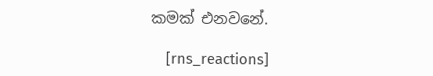කමක් එනවනේ.

    [rns_reactions]